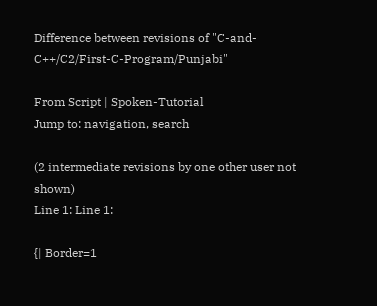Difference between revisions of "C-and-C++/C2/First-C-Program/Punjabi"

From Script | Spoken-Tutorial
Jump to: navigation, search

(2 intermediate revisions by one other user not shown)
Line 1: Line 1:

{| Border=1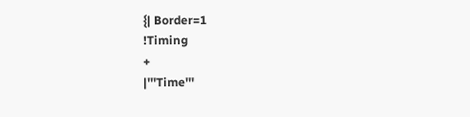{| Border=1
!Timing
+
|'''Time'''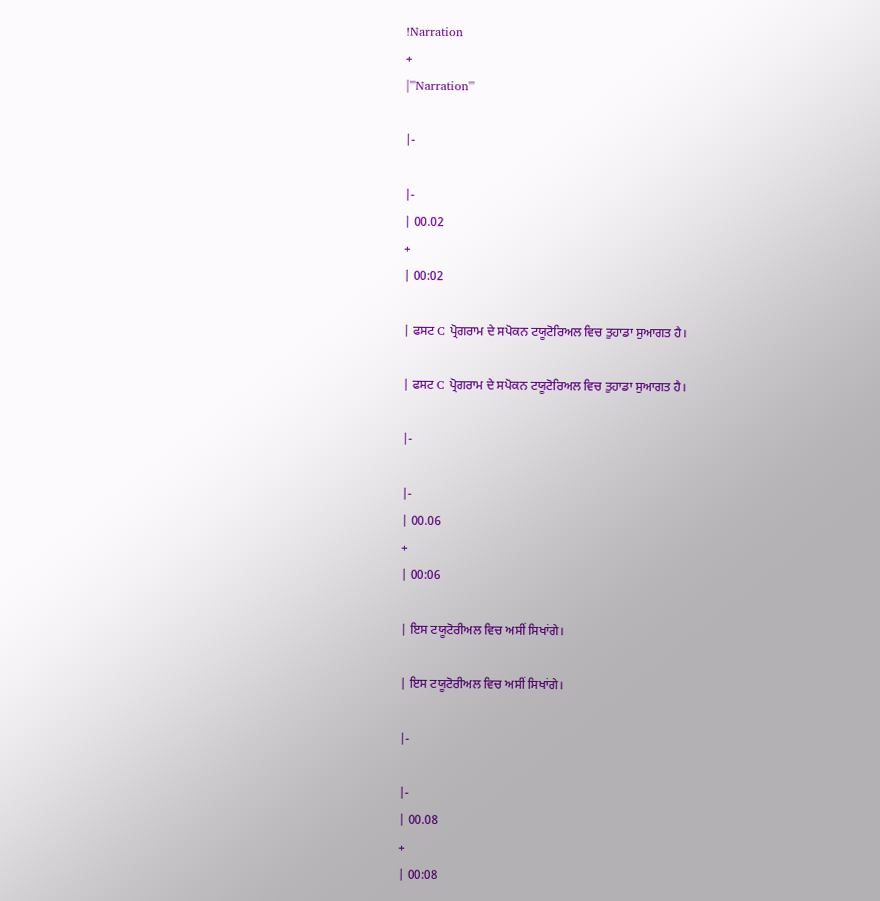!Narration
+
|'''Narration'''

|-

|-
| 00.02
+
| 00:02

| ਫਸਟ C ਪ੍ਰੋਗਰਾਮ ਦੇ ਸਪੋਕਨ ਟਯੂਟੋਰਿਅਲ ਵਿਚ ਤੁਹਾਡਾ ਸੁਆਗਤ ਹੈ।

| ਫਸਟ C ਪ੍ਰੋਗਰਾਮ ਦੇ ਸਪੋਕਨ ਟਯੂਟੋਰਿਅਲ ਵਿਚ ਤੁਹਾਡਾ ਸੁਆਗਤ ਹੈ।

|-

|-
| 00.06
+
| 00:06

| ਇਸ ਟਯੂਟੋਰੀਅਲ ਵਿਚ ਅਸੀਂ ਸਿਖਾਂਗੇ।

| ਇਸ ਟਯੂਟੋਰੀਅਲ ਵਿਚ ਅਸੀਂ ਸਿਖਾਂਗੇ।

|-

|-
| 00.08
+
| 00:08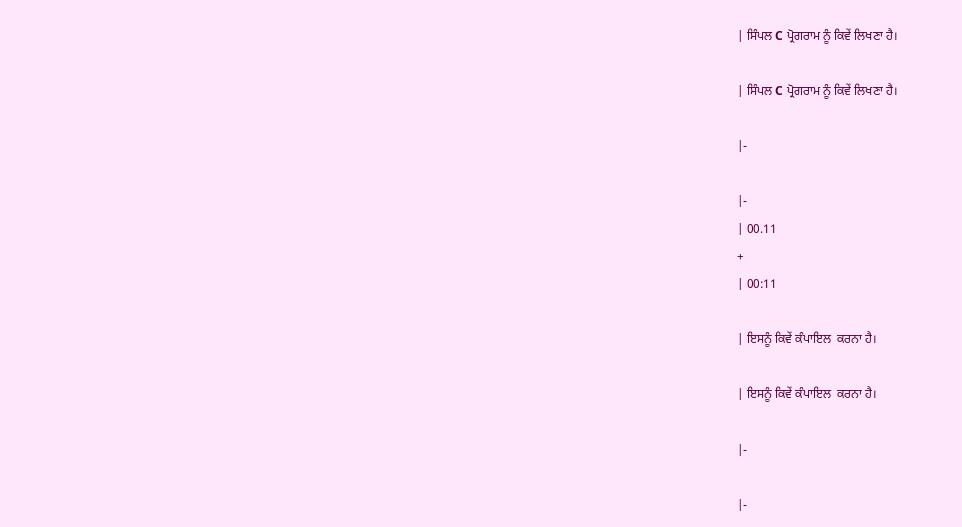| ਸਿੰਪਲ C ਪ੍ਰੋਗਰਾਮ ਨੂੰ ਕਿਵੇਂ ਲਿਖਣਾ ਹੈ।

| ਸਿੰਪਲ C ਪ੍ਰੋਗਰਾਮ ਨੂੰ ਕਿਵੇਂ ਲਿਖਣਾ ਹੈ।

|-

|-
| 00.11
+
| 00:11

| ਇਸਨੂੰ ਕਿਵੇਂ ਕੰਪਾਇਲ  ਕਰਨਾ ਹੈ।

| ਇਸਨੂੰ ਕਿਵੇਂ ਕੰਪਾਇਲ  ਕਰਨਾ ਹੈ।

|-

|-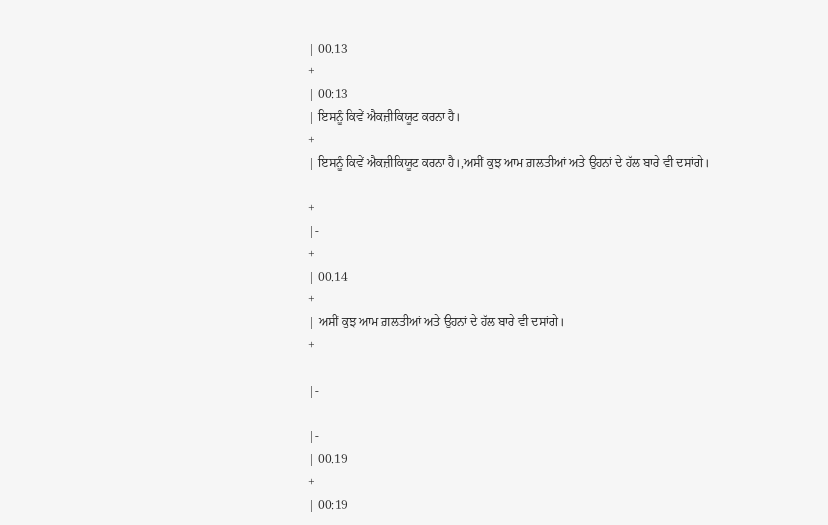| 00.13
+
| 00:13
| ਇਸਨੂੰ ਕਿਵੇਂ ਐਕਜ਼ੀਕਿਯੂਟ ਕਰਨਾ ਹੈ।
+
| ਇਸਨੂੰ ਕਿਵੇਂ ਐਕਜ਼ੀਕਿਯੂਟ ਕਰਨਾ ਹੈ।,ਅਸੀਂ ਕੁਝ ਆਮ ਗ਼ਲਤੀਆਂ ਅਤੇ ਉਹਨਾਂ ਦੇ ਹੱਲ ਬਾਰੇ ਵੀ ਦਸਾਂਗੇ।

+
|-
+
| 00.14
+
| ਅਸੀਂ ਕੁਝ ਆਮ ਗ਼ਲਤੀਆਂ ਅਤੇ ਉਹਨਾਂ ਦੇ ਹੱਲ ਬਾਰੇ ਵੀ ਦਸਾਂਗੇ।
+

|-

|-
| 00.19
+
| 00:19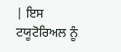| ਇਸ ਟਯੂਟੋਰਿਅਲ ਨੂੰ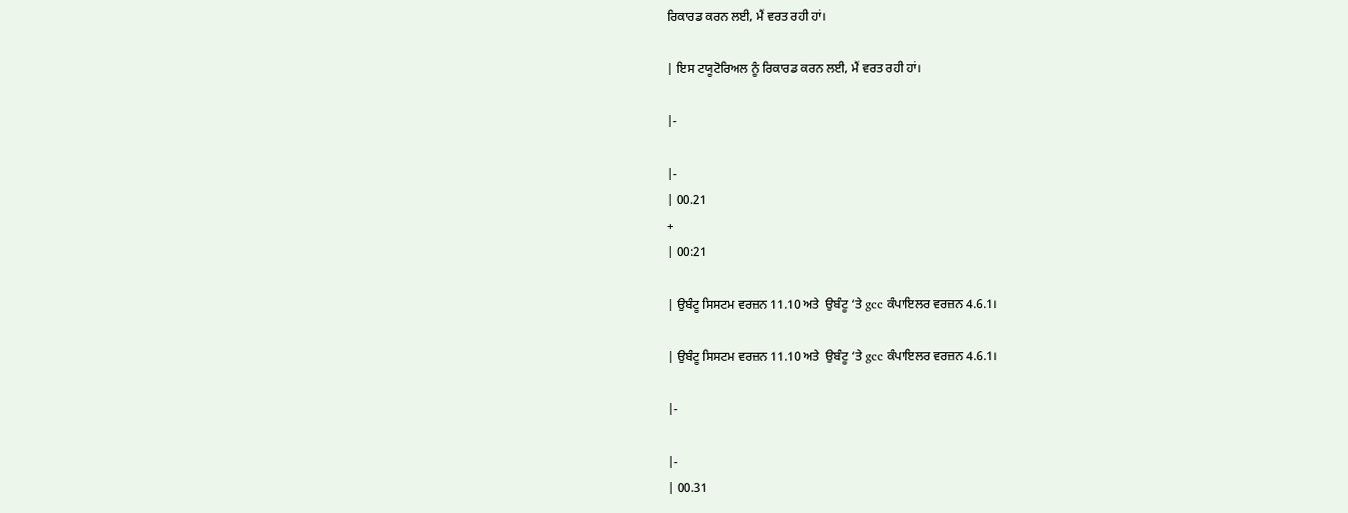ਰਿਕਾਰਡ ਕਰਨ ਲਈ, ਮੈਂ ਵਰਤ ਰਹੀ ਹਾਂ।

| ਇਸ ਟਯੂਟੋਰਿਅਲ ਨੂੰ ਰਿਕਾਰਡ ਕਰਨ ਲਈ, ਮੈਂ ਵਰਤ ਰਹੀ ਹਾਂ।

|-

|-
| 00.21
+
| 00:21

| ਉਬੰਟੂ ਸਿਸਟਮ ਵਰਜ਼ਨ 11.10 ਅਤੇ  ਉਬੰਟੂ ‘ਤੇ gcc ਕੰਪਾਇਲਰ ਵਰਜ਼ਨ 4.6.1।

| ਉਬੰਟੂ ਸਿਸਟਮ ਵਰਜ਼ਨ 11.10 ਅਤੇ  ਉਬੰਟੂ ‘ਤੇ gcc ਕੰਪਾਇਲਰ ਵਰਜ਼ਨ 4.6.1।

|-

|-
| 00.31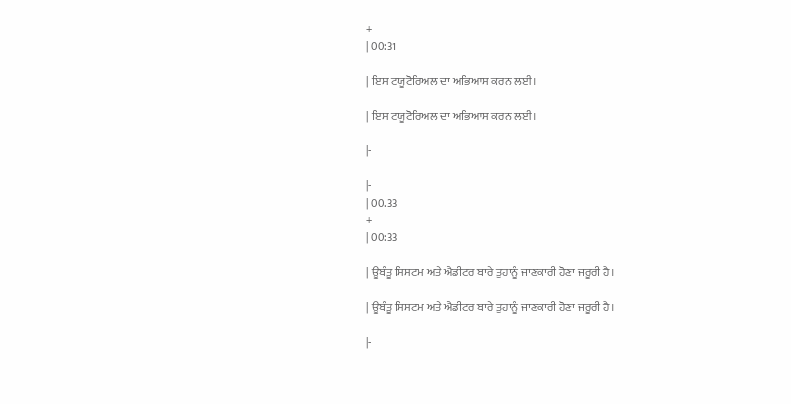+
| 00:31

| ਇਸ ਟਯੂਟੋਰਿਅਲ ਦਾ ਅਭਿਆਸ ਕਰਨ ਲਈ।

| ਇਸ ਟਯੂਟੋਰਿਅਲ ਦਾ ਅਭਿਆਸ ਕਰਨ ਲਈ।

|-

|-
| 00.33
+
| 00:33

| ਊਬੰਤੂ ਸਿਸਟਮ ਅਤੇ ਐਡੀਟਰ ਬਾਰੇ ਤੁਹਾਨੂੰ ਜਾਣਕਾਰੀ ਹੋਣਾ ਜਰੂਰੀ ਹੈ।

| ਊਬੰਤੂ ਸਿਸਟਮ ਅਤੇ ਐਡੀਟਰ ਬਾਰੇ ਤੁਹਾਨੂੰ ਜਾਣਕਾਰੀ ਹੋਣਾ ਜਰੂਰੀ ਹੈ।

|-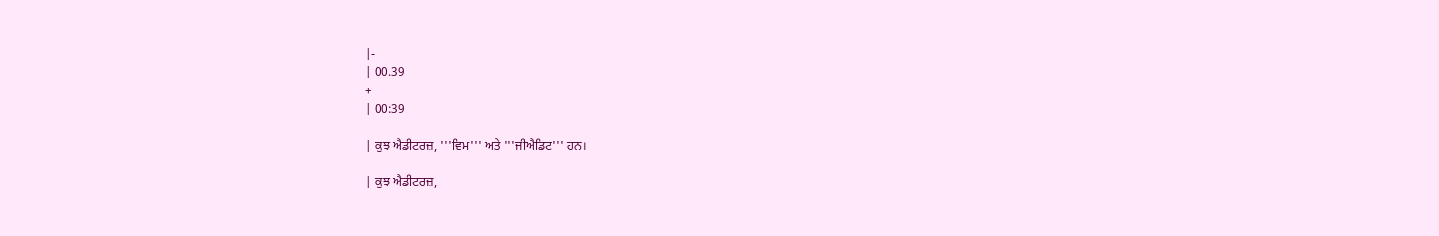|-
| 00.39
+
| 00:39

| ਕੁਝ ਐਡੀਟਰਜ਼, '''ਵਿਮ''' ਅਤੇ '''ਜੀਐਡਿਟ''' ਹਨ।

| ਕੁਝ ਐਡੀਟਰਜ਼,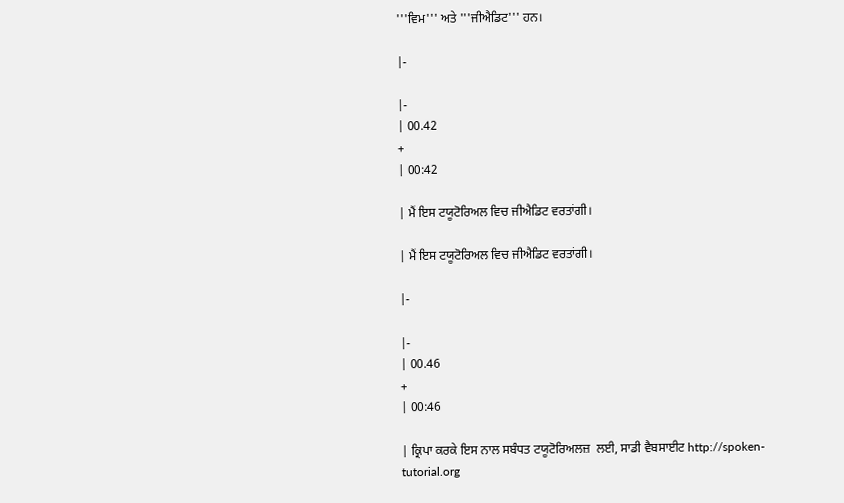'''ਵਿਮ''' ਅਤੇ '''ਜੀਐਡਿਟ''' ਹਨ।

|-

|-
| 00.42
+
| 00:42

| ਮੈਂ ਇਸ ਟਯੂਟੋਰਿਅਲ ਵਿਚ ਜੀਐਡਿਟ ਵਰਤਾਂਗੀ।

| ਮੈਂ ਇਸ ਟਯੂਟੋਰਿਅਲ ਵਿਚ ਜੀਐਡਿਟ ਵਰਤਾਂਗੀ।

|-

|-
| 00.46
+
| 00:46

| ਕ੍ਰਿਪਾ ਕਰਕੇ ਇਸ ਨਾਲ ਸਬੰਧਤ ਟਯੂਟੋਰਿਅਲਜ਼  ਲਈ, ਸਾਡੀ ਵੈਬਸਾਈਟ http://spoken-tutorial.org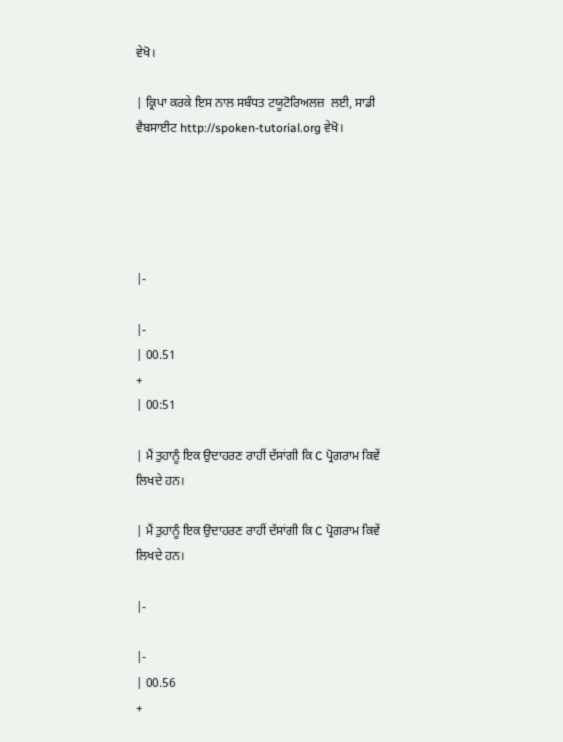ਵੇਖੋ।

| ਕ੍ਰਿਪਾ ਕਰਕੇ ਇਸ ਨਾਲ ਸਬੰਧਤ ਟਯੂਟੋਰਿਅਲਜ਼  ਲਈ, ਸਾਡੀ ਵੈਬਸਾਈਟ http://spoken-tutorial.org ਵੇਖੋ।





|-

|-
| 00.51
+
| 00:51

| ਮੈਂ ਤੁਹਾਨੂੰ ਇਕ ਉਦਾਹਰਣ ਰਾਹੀਂ ਦੱਸਾਂਗੀ ਕਿ C ਪ੍ਰੋਗਰਾਮ ਕਿਵੇਂ ਲਿਖਦੇ ਹਨ।

| ਮੈਂ ਤੁਹਾਨੂੰ ਇਕ ਉਦਾਹਰਣ ਰਾਹੀਂ ਦੱਸਾਂਗੀ ਕਿ C ਪ੍ਰੋਗਰਾਮ ਕਿਵੇਂ ਲਿਖਦੇ ਹਨ।

|-

|-
| 00.56
+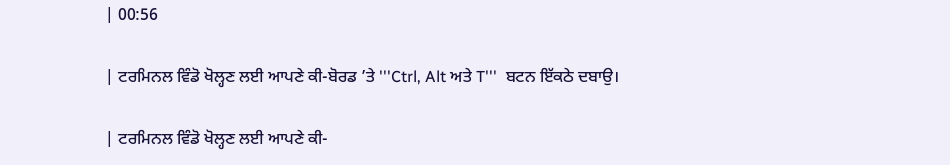| 00:56

| ਟਰਮਿਨਲ ਵਿੰਡੋ ਖੋਲ੍ਹਣ ਲਈ ਆਪਣੇ ਕੀ-ਬੋਰਡ ’ਤੇ '''Ctrl, Alt ਅਤੇ T'''  ਬਟਨ ਇੱਕਠੇ ਦਬਾਉ।

| ਟਰਮਿਨਲ ਵਿੰਡੋ ਖੋਲ੍ਹਣ ਲਈ ਆਪਣੇ ਕੀ-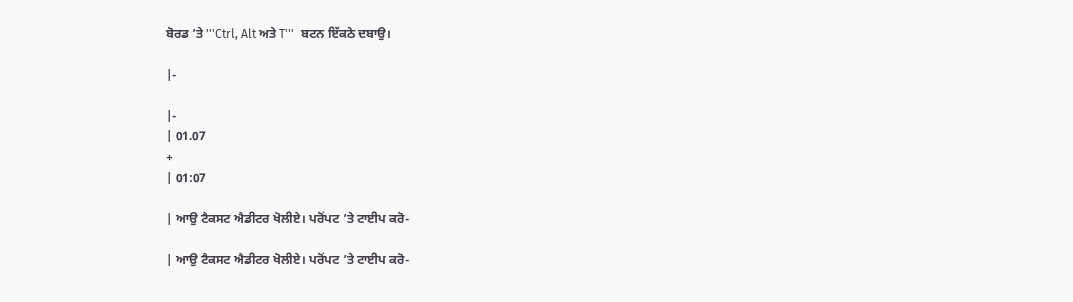ਬੋਰਡ ’ਤੇ '''Ctrl, Alt ਅਤੇ T'''  ਬਟਨ ਇੱਕਠੇ ਦਬਾਉ।

|-

|-
| 01.07
+
| 01:07

| ਆਉ ਟੈਕਸਟ ਐਡੀਟਰ ਖੋਲੀਏ। ਪਰੋਂਪਟ ’ਤੇ ਟਾਈਪ ਕਰੋ-

| ਆਉ ਟੈਕਸਟ ਐਡੀਟਰ ਖੋਲੀਏ। ਪਰੋਂਪਟ ’ਤੇ ਟਾਈਪ ਕਰੋ-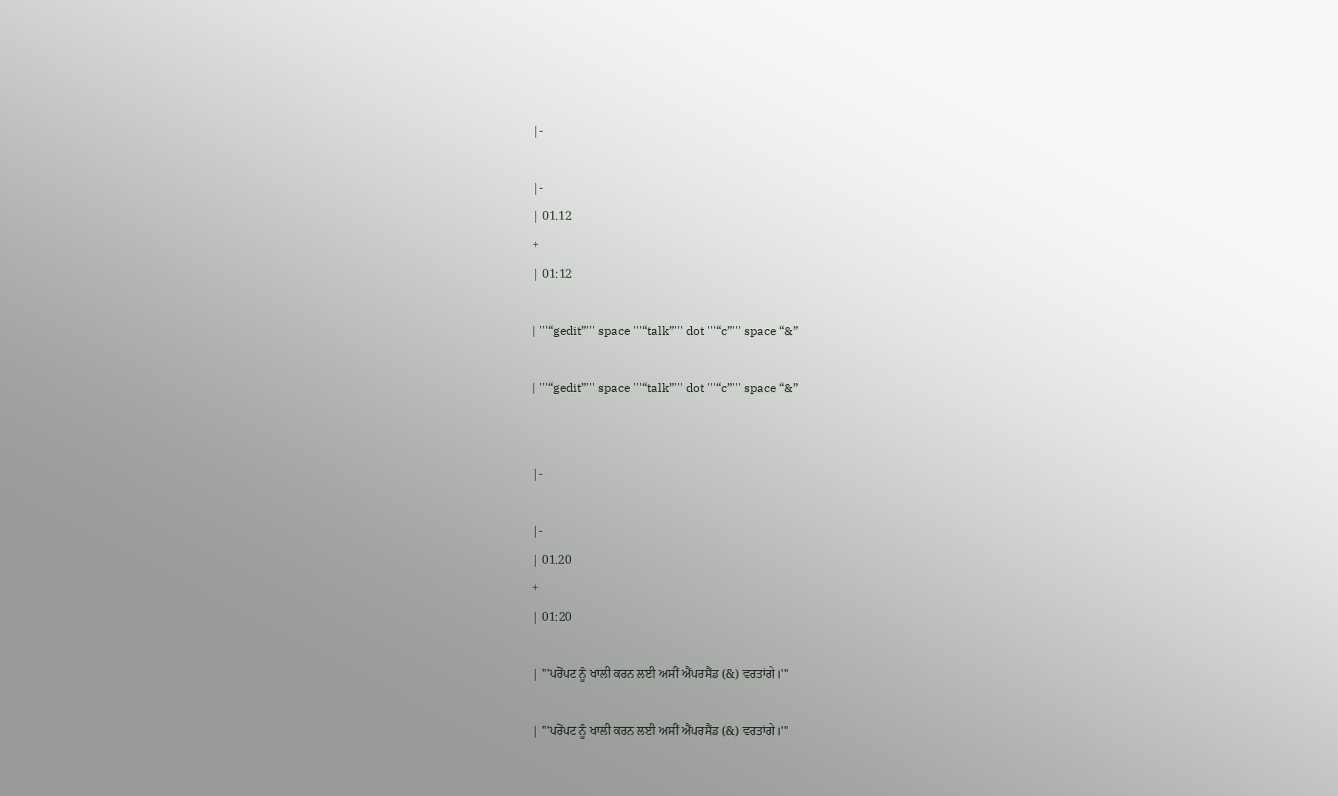|-

|-
| 01.12
+
| 01:12

| '''“gedit”''' space '''“talk”''' dot '''“c”''' space “&”

| '''“gedit”''' space '''“talk”''' dot '''“c”''' space “&”


|-

|-
| 01.20
+
| 01:20

| '''ਪਰੋਂਪਟ ਨੂੰ ਖਾਲੀ ਕਰਨ ਲਈ ਅਸੀਂ ਐਂਪਰਸੈਂਡ (&) ਵਰਤਾਂਗੇ।'''

| '''ਪਰੋਂਪਟ ਨੂੰ ਖਾਲੀ ਕਰਨ ਲਈ ਅਸੀਂ ਐਂਪਰਸੈਂਡ (&) ਵਰਤਾਂਗੇ।'''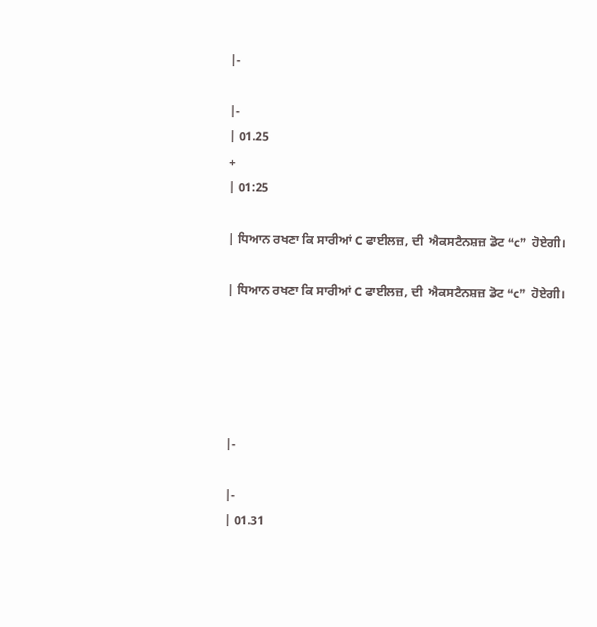|-

|-
| 01.25
+
| 01:25

| ਧਿਆਨ ਰਖਣਾ ਕਿ ਸਾਰੀਆਂ C ਫਾਈਲਜ਼, ਦੀ  ਐਕਸਟੈਨਸ਼ਜ਼ ਡੋਟ “c”  ਹੋਏਗੀ।

| ਧਿਆਨ ਰਖਣਾ ਕਿ ਸਾਰੀਆਂ C ਫਾਈਲਜ਼, ਦੀ  ਐਕਸਟੈਨਸ਼ਜ਼ ਡੋਟ “c”  ਹੋਏਗੀ।





|-

|-
| 01.31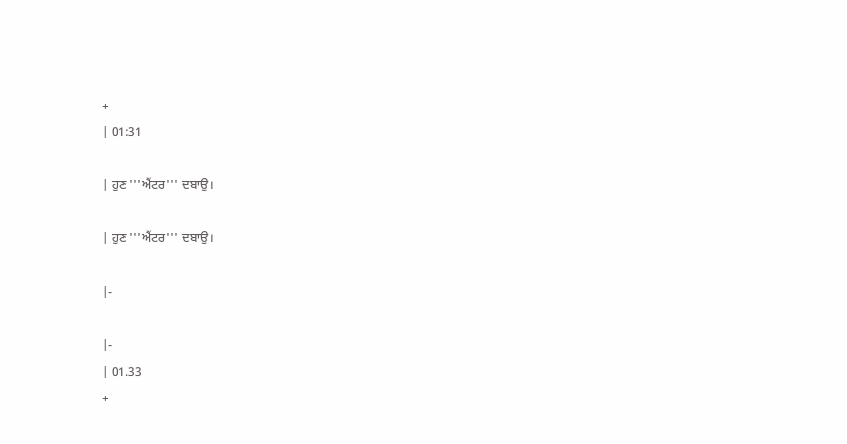+
| 01:31

| ਹੁਣ '''ਐਂਟਰ''' ਦਬਾਉ।

| ਹੁਣ '''ਐਂਟਰ''' ਦਬਾਉ।

|-

|-
| 01.33
+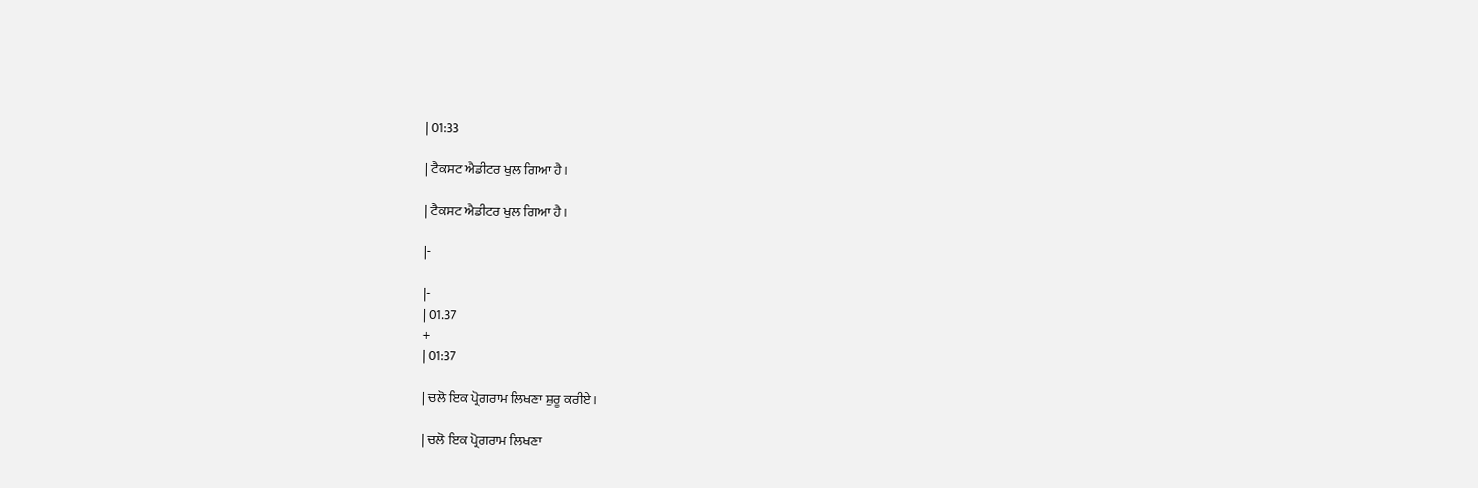| 01:33

| ਟੈਕਸਟ ਐਡੀਟਰ ਖੁਲ ਗਿਆ ਹੈ।

| ਟੈਕਸਟ ਐਡੀਟਰ ਖੁਲ ਗਿਆ ਹੈ।

|-

|-
| 01.37
+
| 01:37

| ਚਲੋ ਇਕ ਪ੍ਰੋਗਰਾਮ ਲਿਖਣਾ ਸ਼ੁਰੂ ਕਰੀਏ।

| ਚਲੋ ਇਕ ਪ੍ਰੋਗਰਾਮ ਲਿਖਣਾ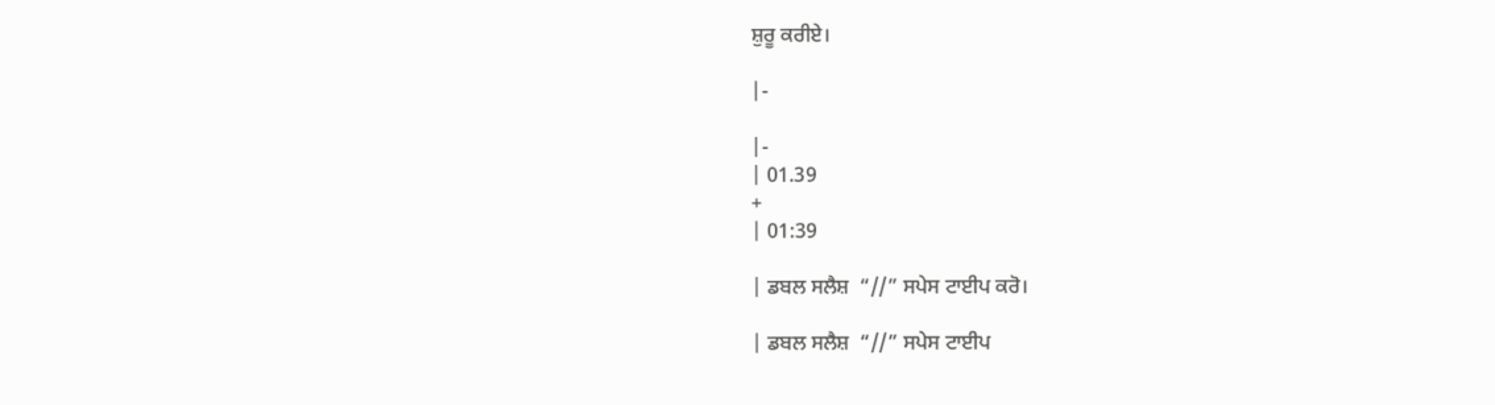ਸ਼ੁਰੂ ਕਰੀਏ।

|-

|-
| 01.39
+
| 01:39

| ਡਬਲ ਸਲੈਸ਼  “//” ਸਪੇਸ ਟਾਈਪ ਕਰੋ।

| ਡਬਲ ਸਲੈਸ਼  “//” ਸਪੇਸ ਟਾਈਪ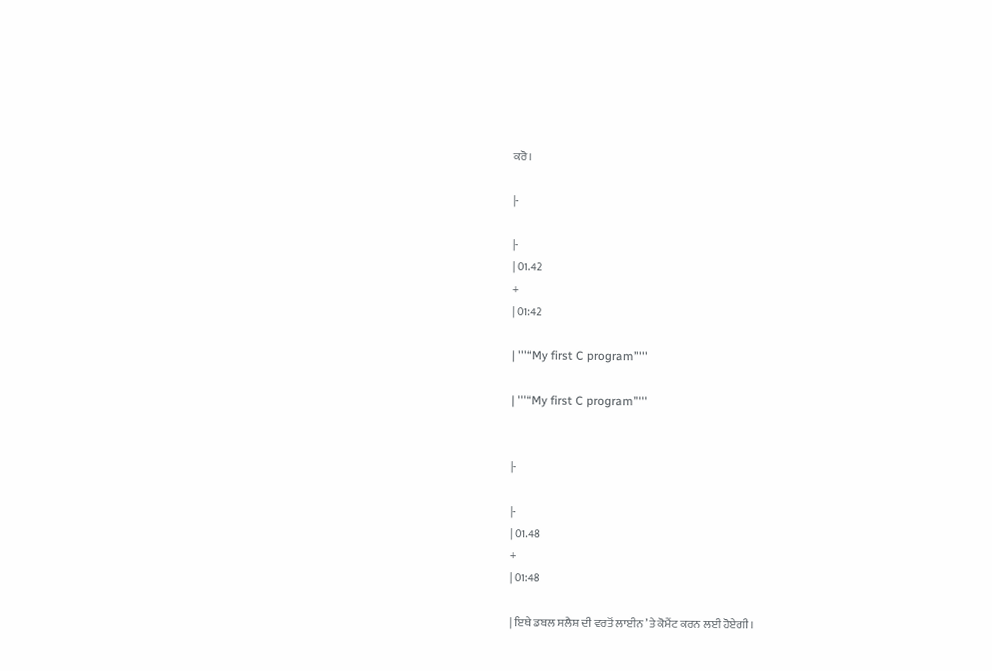ਕਰੋ।

|-

|-
| 01.42
+
| 01:42

| '''“My first C program”'''

| '''“My first C program”'''


|-

|-
| 01.48
+
| 01:48

| ਇਥੇ ਡਬਲ ਸਲੈਸ਼ ਦੀ ਵਰਤੋਂ ਲਾਈਨ ’ਤੇ ਕੋਮੈਂਟ ਕਰਨ ਲਈ ਹੋਏਗੀ।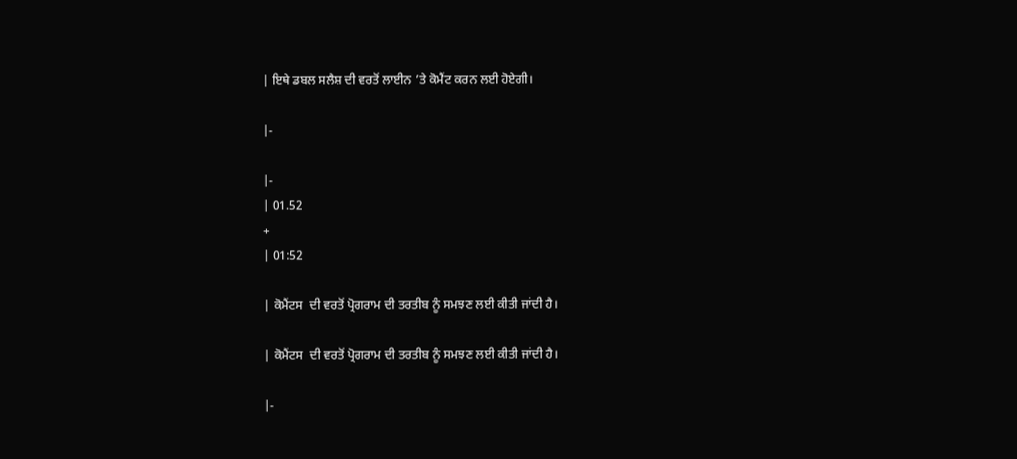| ਇਥੇ ਡਬਲ ਸਲੈਸ਼ ਦੀ ਵਰਤੋਂ ਲਾਈਨ ’ਤੇ ਕੋਮੈਂਟ ਕਰਨ ਲਈ ਹੋਏਗੀ।

|-

|-
| 01.52
+
| 01:52

| ਕੋਮੈਂਟਸ  ਦੀ ਵਰਤੋਂ ਪ੍ਰੋਗਰਾਮ ਦੀ ਤਰਤੀਬ ਨੂੰ ਸਮਝਣ ਲਈ ਕੀਤੀ ਜਾਂਦੀ ਹੈ।

| ਕੋਮੈਂਟਸ  ਦੀ ਵਰਤੋਂ ਪ੍ਰੋਗਰਾਮ ਦੀ ਤਰਤੀਬ ਨੂੰ ਸਮਝਣ ਲਈ ਕੀਤੀ ਜਾਂਦੀ ਹੈ।

|-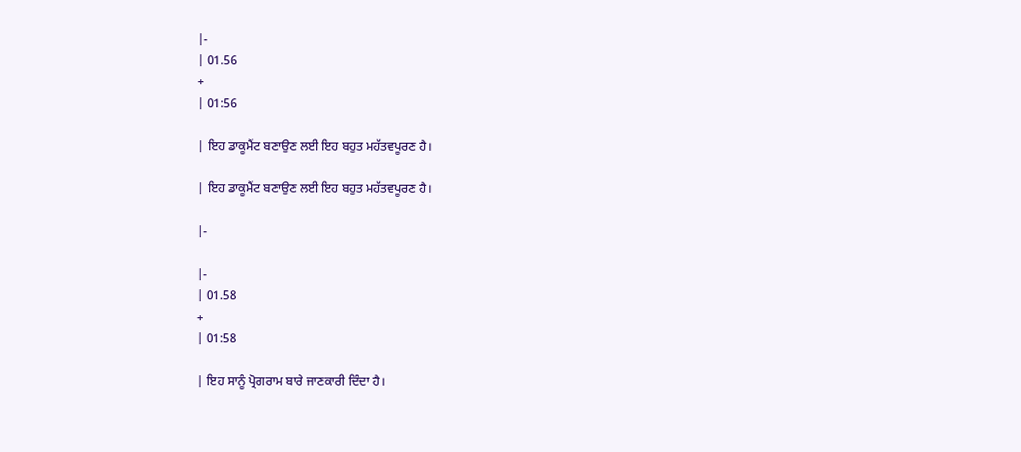|-
| 01.56
+
| 01:56

| ਇਹ ਡਾਕੂਮੈਂਟ ਬਣਾਉਣ ਲਈ ਇਹ ਬਹੁਤ ਮਹੱਤਵਪੂਰਣ ਹੈ।

| ਇਹ ਡਾਕੂਮੈਂਟ ਬਣਾਉਣ ਲਈ ਇਹ ਬਹੁਤ ਮਹੱਤਵਪੂਰਣ ਹੈ।

|-

|-
| 01.58
+
| 01:58

| ਇਹ ਸਾਨੂੰ ਪ੍ਰੋਗਰਾਮ ਬਾਰੇ ਜਾਣਕਾਰੀ ਦਿੰਦਾ ਹੈ।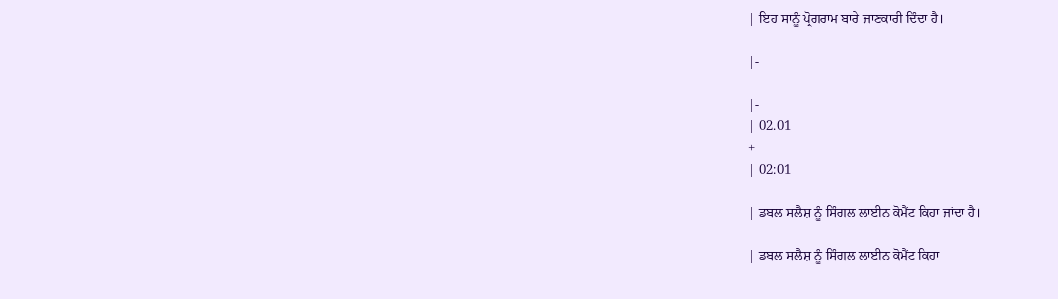| ਇਹ ਸਾਨੂੰ ਪ੍ਰੋਗਰਾਮ ਬਾਰੇ ਜਾਣਕਾਰੀ ਦਿੰਦਾ ਹੈ।

|-

|-
| 02.01
+
| 02:01

| ਡਬਲ ਸਲੈਸ਼ ਨੂੰ ਸਿੰਗਲ ਲਾਈਨ ਕੋਮੈਂਟ ਕਿਹਾ ਜਾਂਦਾ ਹੈ।

| ਡਬਲ ਸਲੈਸ਼ ਨੂੰ ਸਿੰਗਲ ਲਾਈਨ ਕੋਮੈਂਟ ਕਿਹਾ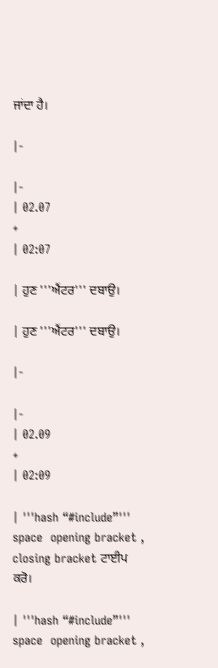ਜਾਂਦਾ ਹੈ।

|-

|-
| 02.07
+
| 02:07

| ਹੁਣ '''ਐਂਟਰ''' ਦਬਾਉ।

| ਹੁਣ '''ਐਂਟਰ''' ਦਬਾਉ।

|-

|-
| 02.09
+
| 02:09

| '''hash “#include”''' space  opening bracket , closing bracket ਟਾਈਪ ਕਰੋ।

| '''hash “#include”''' space  opening bracket ,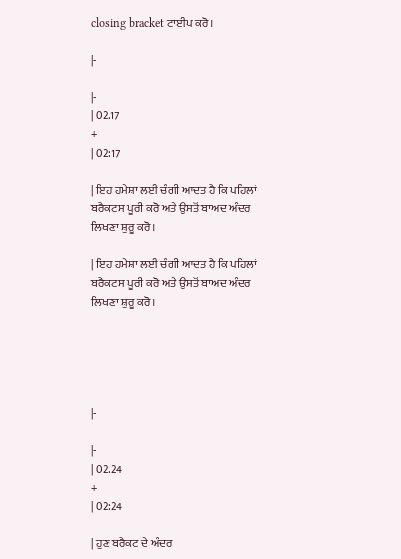closing bracket ਟਾਈਪ ਕਰੋ।

|-

|-
| 02.17
+
| 02:17

| ਇਹ ਹਮੇਸ਼ਾ ਲਈ ਚੰਗੀ ਆਦਤ ਹੈ ਕਿ ਪਹਿਲਾਂ ਬਰੈਕਟਸ ਪੂਰੀ ਕਰੋ ਅਤੇ ਉਸਤੋਂ ਬਾਅਦ ਅੰਦਰ ਲਿਖਣਾ ਸ਼ੁਰੂ ਕਰੋ।

| ਇਹ ਹਮੇਸ਼ਾ ਲਈ ਚੰਗੀ ਆਦਤ ਹੈ ਕਿ ਪਹਿਲਾਂ ਬਰੈਕਟਸ ਪੂਰੀ ਕਰੋ ਅਤੇ ਉਸਤੋਂ ਬਾਅਦ ਅੰਦਰ ਲਿਖਣਾ ਸ਼ੁਰੂ ਕਰੋ।





|-

|-
| 02.24
+
| 02:24

| ਹੁਣ ਬਰੈਕਟ ਦੇ ਅੰਦਰ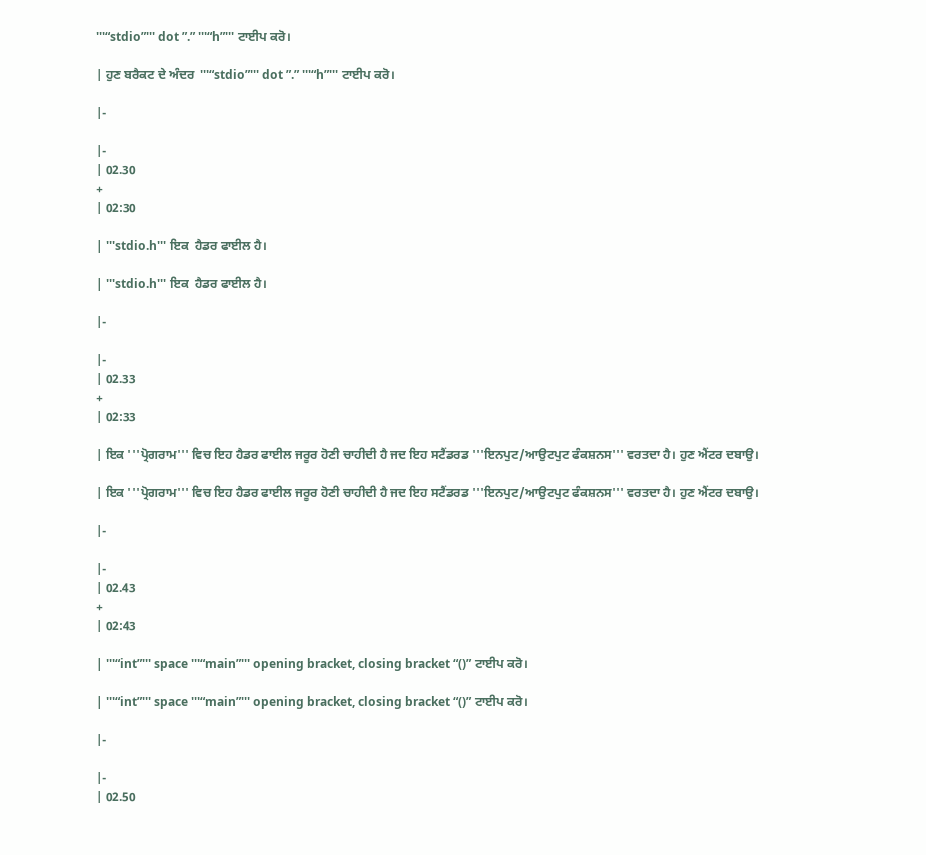'''“stdio”''' dot ”.” '''“h”''' ਟਾਈਪ ਕਰੋ।

| ਹੁਣ ਬਰੈਕਟ ਦੇ ਅੰਦਰ  '''“stdio”''' dot ”.” '''“h”''' ਟਾਈਪ ਕਰੋ।

|-

|-
| 02.30
+
| 02:30

| '''stdio.h''' ਇਕ  ਹੈਡਰ ਫਾਈਲ ਹੈ।

| '''stdio.h''' ਇਕ  ਹੈਡਰ ਫਾਈਲ ਹੈ।

|-

|-
| 02.33
+
| 02:33

| ਇਕ '''ਪ੍ਰੋਗਰਾਮ''' ਵਿਚ ਇਹ ਹੈਡਰ ਫਾਈਲ ਜਰੂਰ ਹੋਣੀ ਚਾਹੀਦੀ ਹੈ ਜਦ ਇਹ ਸਟੈਂਡਰਡ '''ਇਨਪੁਟ/ਆਉਟਪੁਟ ਫੰਕਸ਼ਨਸ''' ਵਰਤਦਾ ਹੈ। ਹੁਣ ਐਂਟਰ ਦਬਾਉ।

| ਇਕ '''ਪ੍ਰੋਗਰਾਮ''' ਵਿਚ ਇਹ ਹੈਡਰ ਫਾਈਲ ਜਰੂਰ ਹੋਣੀ ਚਾਹੀਦੀ ਹੈ ਜਦ ਇਹ ਸਟੈਂਡਰਡ '''ਇਨਪੁਟ/ਆਉਟਪੁਟ ਫੰਕਸ਼ਨਸ''' ਵਰਤਦਾ ਹੈ। ਹੁਣ ਐਂਟਰ ਦਬਾਉ।

|-

|-
| 02.43
+
| 02:43

| '''“int”''' space '''“main”''' opening bracket, closing bracket “()” ਟਾਈਪ ਕਰੋ।

| '''“int”''' space '''“main”''' opening bracket, closing bracket “()” ਟਾਈਪ ਕਰੋ।

|-

|-
| 02.50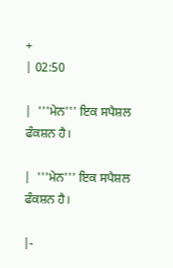+
| 02:50

|  '''ਮੇਨ''' ਇਕ ਸਪੈਸ਼ਲ ਫੰਕਸ਼ਨ ਹੈ।

|  '''ਮੇਨ''' ਇਕ ਸਪੈਸ਼ਲ ਫੰਕਸ਼ਨ ਹੈ।

|-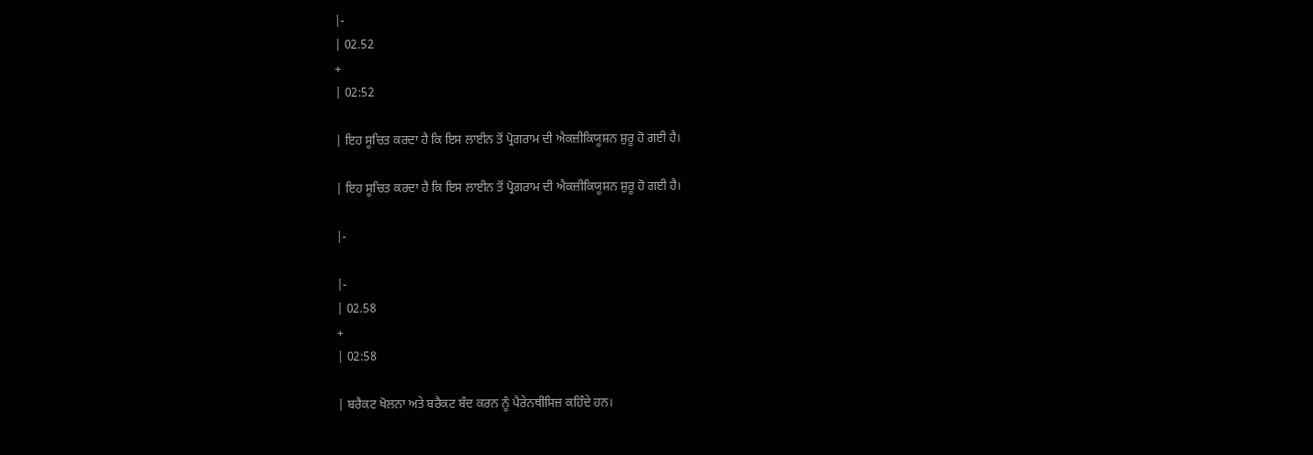|-
| 02.52
+
| 02:52

| ਇਹ ਸੂਚਿਤ ਕਰਦਾ ਹੈ ਕਿ ਇਸ ਲਾਈਨ ਤੋਂ ਪ੍ਰੋਗਰਾਮ ਦੀ ਐਕਜ਼ੀਕਿਯੂਸ਼ਨ ਸ਼ੁਰੂ ਹੋ ਗਈ ਹੈ।

| ਇਹ ਸੂਚਿਤ ਕਰਦਾ ਹੈ ਕਿ ਇਸ ਲਾਈਨ ਤੋਂ ਪ੍ਰੋਗਰਾਮ ਦੀ ਐਕਜ਼ੀਕਿਯੂਸ਼ਨ ਸ਼ੁਰੂ ਹੋ ਗਈ ਹੈ।

|-

|-
| 02.58
+
| 02:58

| ਬਰੈਕਟ ਖੋਲਨਾ ਅਤੇ ਬਰੈਕਟ ਬੰਦ ਕਰਨ ਨੂੰ ਪੈਰੇਨਥੀਸਿਜ਼ ਕਹਿੰਦੇ ਹਨ।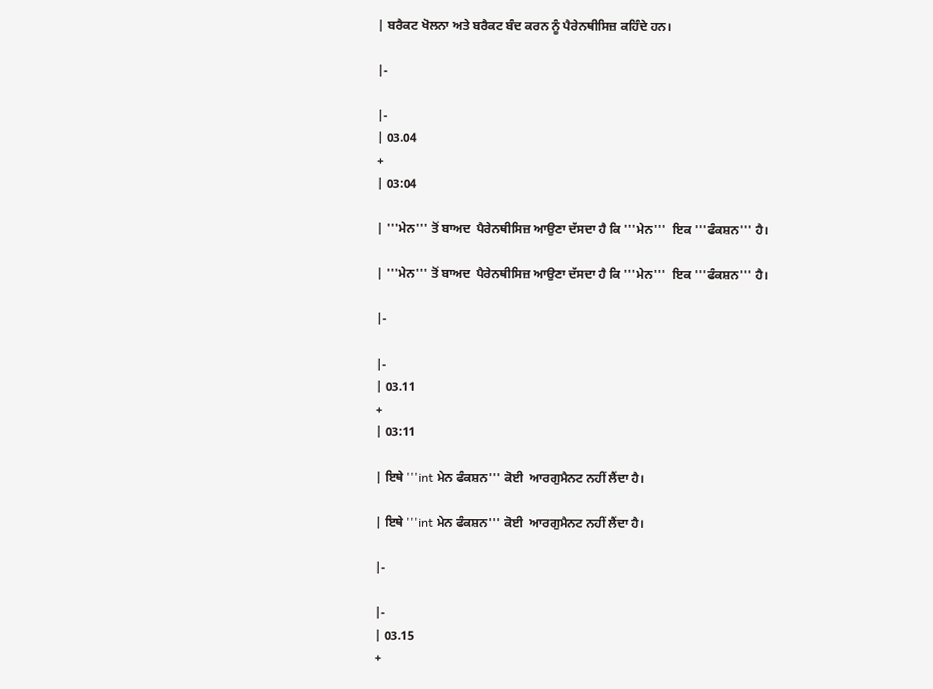| ਬਰੈਕਟ ਖੋਲਨਾ ਅਤੇ ਬਰੈਕਟ ਬੰਦ ਕਰਨ ਨੂੰ ਪੈਰੇਨਥੀਸਿਜ਼ ਕਹਿੰਦੇ ਹਨ।

|-

|-
| 03.04
+
| 03:04

| '''ਮੇਨ''' ਤੋਂ ਬਾਅਦ  ਪੈਰੇਨਥੀਸਿਜ਼ ਆਉਣਾ ਦੱਸਦਾ ਹੈ ਕਿ '''ਮੇਨ'''  ਇਕ '''ਫੰਕਸ਼ਨ''' ਹੈ।

| '''ਮੇਨ''' ਤੋਂ ਬਾਅਦ  ਪੈਰੇਨਥੀਸਿਜ਼ ਆਉਣਾ ਦੱਸਦਾ ਹੈ ਕਿ '''ਮੇਨ'''  ਇਕ '''ਫੰਕਸ਼ਨ''' ਹੈ।

|-

|-
| 03.11
+
| 03:11

| ਇਥੇ '''int ਮੇਨ ਫੰਕਸ਼ਨ''' ਕੋਈ  ਆਰਗੁਮੈਨਟ ਨਹੀਂ ਲੈਂਦਾ ਹੈ।

| ਇਥੇ '''int ਮੇਨ ਫੰਕਸ਼ਨ''' ਕੋਈ  ਆਰਗੁਮੈਨਟ ਨਹੀਂ ਲੈਂਦਾ ਹੈ।

|-

|-
| 03.15
+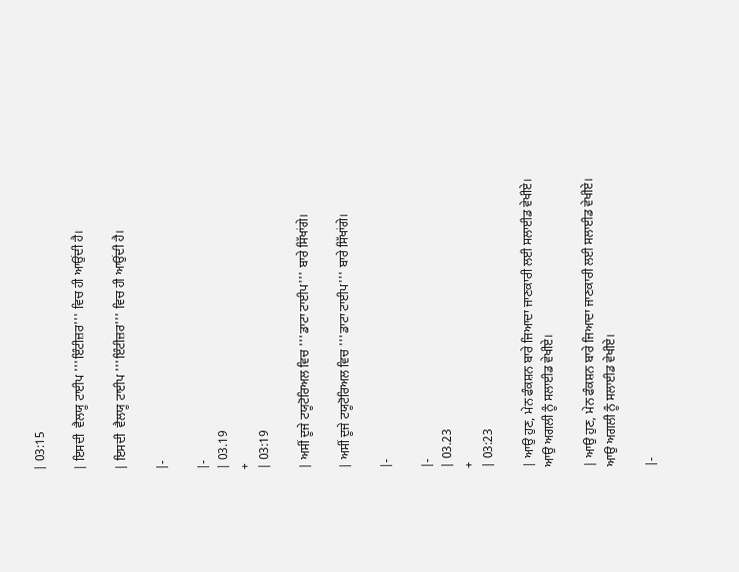| 03:15

| ਇਸਦੀ  ਵੈਲਯੂ ਟਾਈਪ '''ਇੰਟੀਜ਼ਰ''' ਵਿਚ ਹੀ ਆਉਂਦੀ ਹੈ।

| ਇਸਦੀ  ਵੈਲਯੂ ਟਾਈਪ '''ਇੰਟੀਜ਼ਰ''' ਵਿਚ ਹੀ ਆਉਂਦੀ ਹੈ।

|-

|-
| 03.19
+
| 03:19

| ਅਸੀਂ ਦੂਜੇ ਟਯੂਟੋਰਿਅਲ ਵਿਚ '''ਡਾਟਾ ਟਾਈਪ''' ਬਾਰੇ ਸਿੱਖਾਂਗੇ।

| ਅਸੀਂ ਦੂਜੇ ਟਯੂਟੋਰਿਅਲ ਵਿਚ '''ਡਾਟਾ ਟਾਈਪ''' ਬਾਰੇ ਸਿੱਖਾਂਗੇ।

|-

|-
| 03.23
+
| 03:23

| ਆਉ ਹੁਣ, ਮੇਨ ਫੰਕਸ਼ਨ ਬਾਰੇ ਜਿਆਦਾ ਜਾਣਕਾਰੀ ਲਈ ਸਲਾਈਡ ਵੇਖੀਏ। ਆਉ ਅਗਲੀ ਨੂੰ ਸਲਾਈਡ ਵੇਖੀਏ।

| ਆਉ ਹੁਣ, ਮੇਨ ਫੰਕਸ਼ਨ ਬਾਰੇ ਜਿਆਦਾ ਜਾਣਕਾਰੀ ਲਈ ਸਲਾਈਡ ਵੇਖੀਏ। ਆਉ ਅਗਲੀ ਨੂੰ ਸਲਾਈਡ ਵੇਖੀਏ।

|-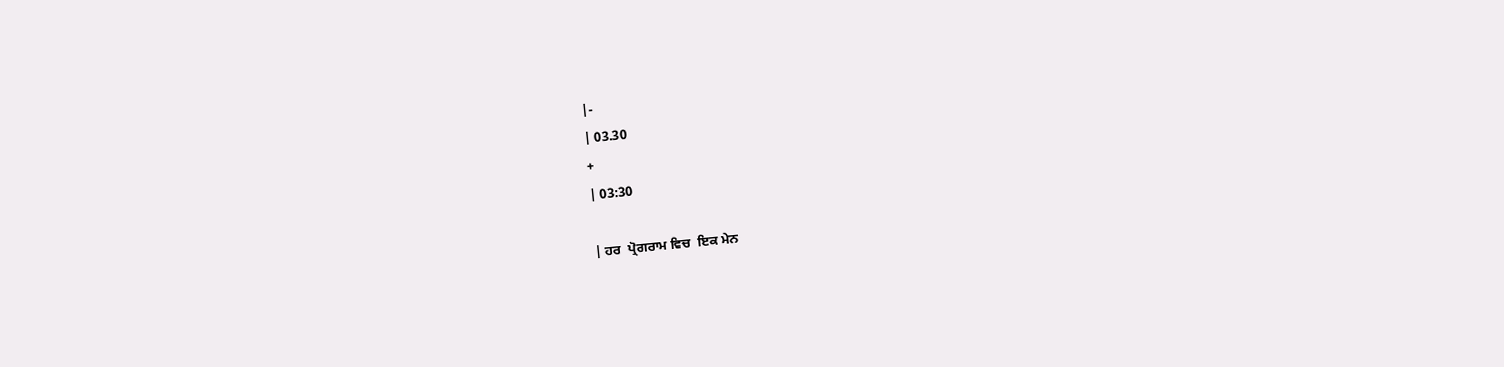|-
| 03.30
+
| 03:30

| ਹਰ  ਪ੍ਰੋਗਰਾਮ ਵਿਚ  ਇਕ ਮੇਨ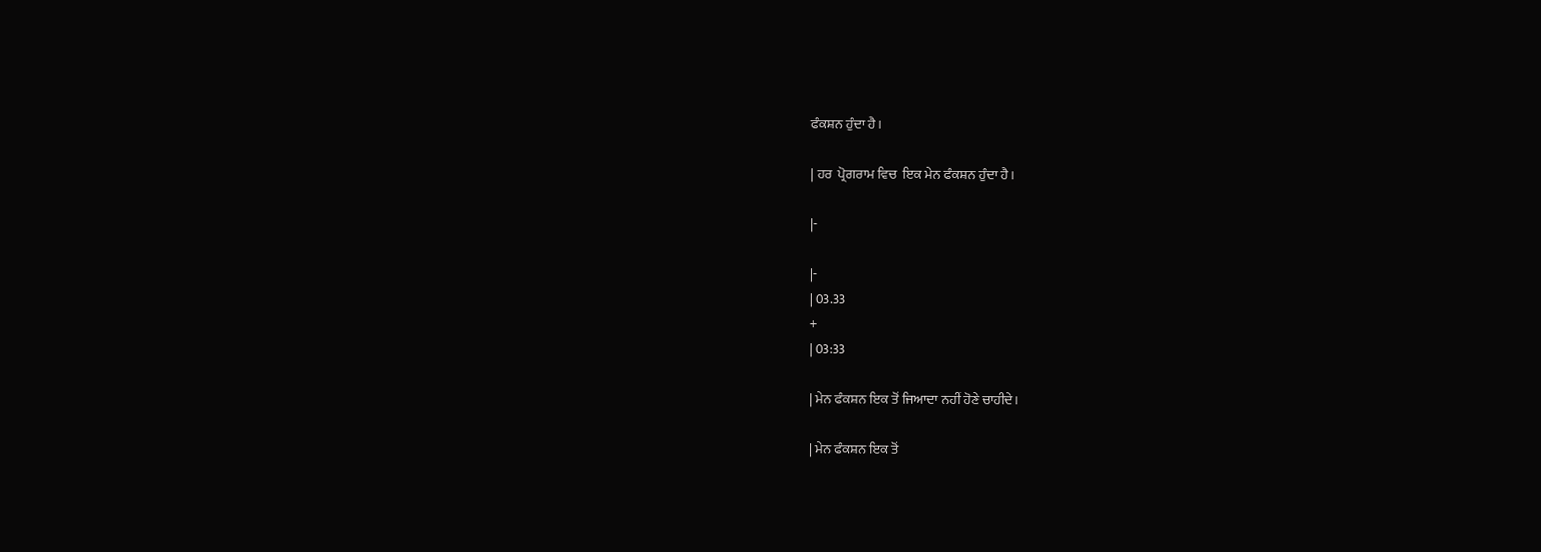ਫੰਕਸ਼ਨ ਹੁੰਦਾ ਹੈ।

| ਹਰ  ਪ੍ਰੋਗਰਾਮ ਵਿਚ  ਇਕ ਮੇਨ ਫੰਕਸ਼ਨ ਹੁੰਦਾ ਹੈ।

|-

|-
| 03.33
+
| 03:33

| ਮੇਨ ਫੰਕਸ਼ਨ ਇਕ ਤੋਂ ਜਿਆਦਾ ਨਹੀਂ ਹੋਣੇ ਚਾਹੀਦੇ।

| ਮੇਨ ਫੰਕਸ਼ਨ ਇਕ ਤੋਂ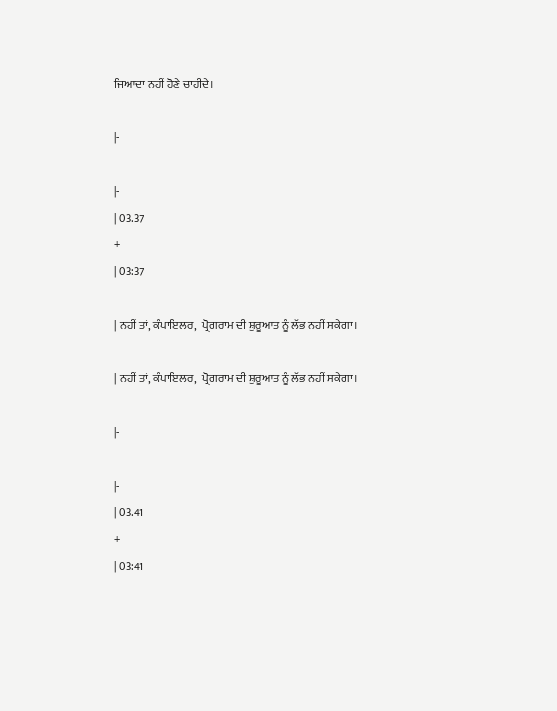ਜਿਆਦਾ ਨਹੀਂ ਹੋਣੇ ਚਾਹੀਦੇ।

|-

|-
| 03.37
+
| 03:37

| ਨਹੀਂ ਤਾਂ, ਕੰਪਾਇਲਰ,  ਪ੍ਰੋਗਰਾਮ ਦੀ ਸ਼ੁਰੂਆਤ ਨੂੰ ਲੱਭ ਨਹੀਂ ਸਕੇਗਾ।

| ਨਹੀਂ ਤਾਂ, ਕੰਪਾਇਲਰ,  ਪ੍ਰੋਗਰਾਮ ਦੀ ਸ਼ੁਰੂਆਤ ਨੂੰ ਲੱਭ ਨਹੀਂ ਸਕੇਗਾ।

|-

|-
| 03.41
+
| 03:41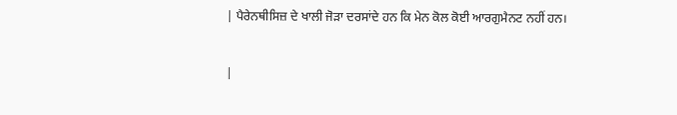| ਪੈਰੇਨਥੀਸਿਜ਼ ਦੇ ਖਾਲੀ ਜੋੜਾ ਦਰਸਾਂਦੇ ਹਨ ਕਿ ਮੇਨ ਕੋਲ ਕੋਈ ਆਰਗੁਮੈਨਟ ਨਹੀਂ ਹਨ।

|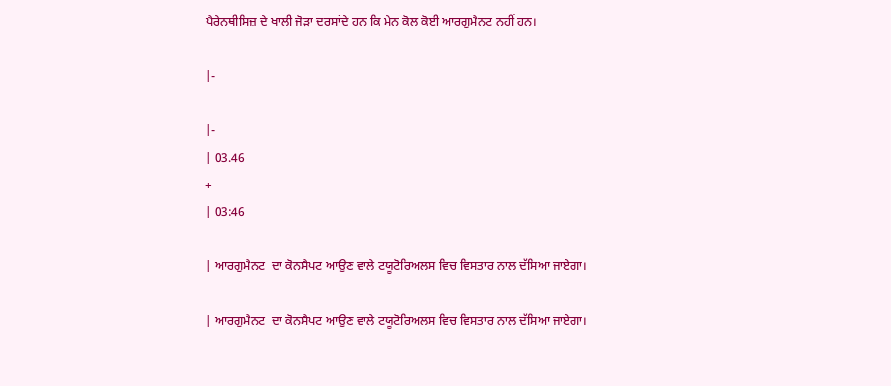ਪੈਰੇਨਥੀਸਿਜ਼ ਦੇ ਖਾਲੀ ਜੋੜਾ ਦਰਸਾਂਦੇ ਹਨ ਕਿ ਮੇਨ ਕੋਲ ਕੋਈ ਆਰਗੁਮੈਨਟ ਨਹੀਂ ਹਨ।

|-

|-
| 03.46
+
| 03:46

| ਆਰਗੁਮੈਨਟ  ਦਾ ਕੋਨਸੈਪਟ ਆਉਣ ਵਾਲੇ ਟਯੂਟੋਰਿਅਲਸ ਵਿਚ ਵਿਸਤਾਰ ਨਾਲ ਦੱਸਿਆ ਜਾਏਗਾ।

| ਆਰਗੁਮੈਨਟ  ਦਾ ਕੋਨਸੈਪਟ ਆਉਣ ਵਾਲੇ ਟਯੂਟੋਰਿਅਲਸ ਵਿਚ ਵਿਸਤਾਰ ਨਾਲ ਦੱਸਿਆ ਜਾਏਗਾ।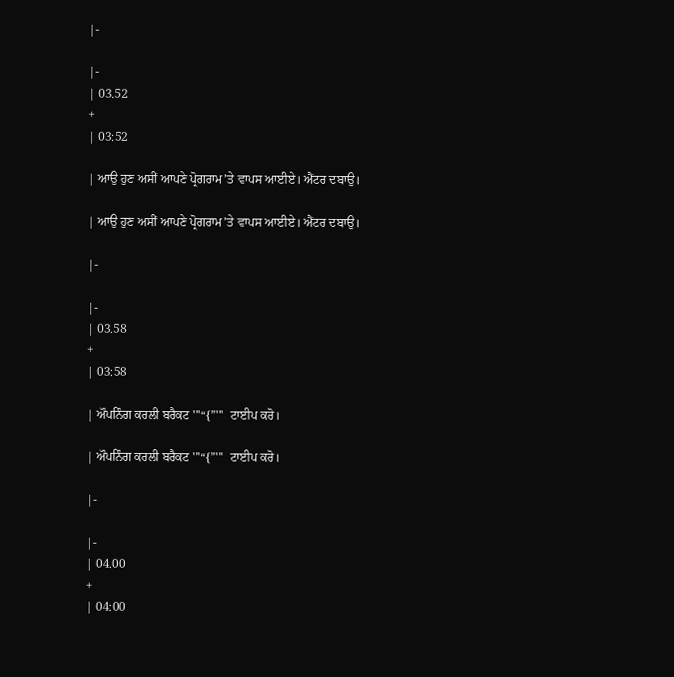|-

|-
| 03.52
+
| 03:52

| ਆਉ ਹੁਣ ਅਸੀਂ ਆਪਣੇ ਪ੍ਰੋਗਰਾਮ’ਤੇ ਵਾਪਸ ਆਈਏ। ਐਂਟਰ ਦਬਾਉ।

| ਆਉ ਹੁਣ ਅਸੀਂ ਆਪਣੇ ਪ੍ਰੋਗਰਾਮ’ਤੇ ਵਾਪਸ ਆਈਏ। ਐਂਟਰ ਦਬਾਉ।

|-

|-
| 03.58
+
| 03:58

| ਔਪਨਿੰਗ ਕਰਲੀ ਬਰੈਕਟ '''“{”'''  ਟਾਈਪ ਕਰੋ।

| ਔਪਨਿੰਗ ਕਰਲੀ ਬਰੈਕਟ '''“{”'''  ਟਾਈਪ ਕਰੋ।

|-

|-
| 04.00
+
| 04:00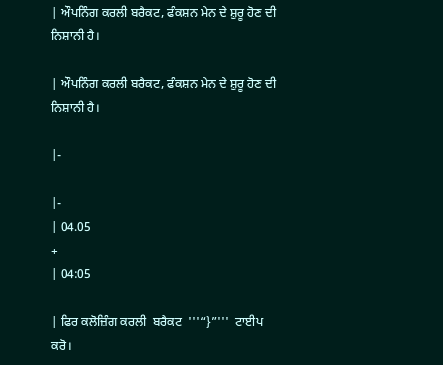| ਔਪਨਿੰਗ ਕਰਲੀ ਬਰੈਕਟ, ਫੰਕਸ਼ਨ ਮੇਨ ਦੇ ਸ਼ੁਰੂ ਹੋਣ ਦੀ ਨਿਸ਼ਾਨੀ ਹੈ।

| ਔਪਨਿੰਗ ਕਰਲੀ ਬਰੈਕਟ, ਫੰਕਸ਼ਨ ਮੇਨ ਦੇ ਸ਼ੁਰੂ ਹੋਣ ਦੀ ਨਿਸ਼ਾਨੀ ਹੈ।

|-

|-
| 04.05
+
| 04:05

| ਫਿਰ ਕਲੋਜ਼ਿੰਗ ਕਰਲੀ  ਬਰੈਕਟ  '''“}”'''  ਟਾਈਪ ਕਰੋ।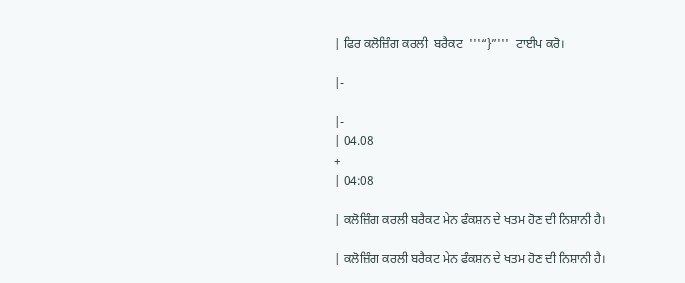| ਫਿਰ ਕਲੋਜ਼ਿੰਗ ਕਰਲੀ  ਬਰੈਕਟ  '''“}”'''  ਟਾਈਪ ਕਰੋ।

|-

|-
| 04.08
+
| 04:08

| ਕਲੋਜ਼ਿੰਗ ਕਰਲੀ ਬਰੈਕਟ ਮੇਨ ਫੰਕਸ਼ਨ ਦੇ ਖਤਮ ਹੋਣ ਦੀ ਨਿਸ਼ਾਨੀ ਹੈ।

| ਕਲੋਜ਼ਿੰਗ ਕਰਲੀ ਬਰੈਕਟ ਮੇਨ ਫੰਕਸ਼ਨ ਦੇ ਖਤਮ ਹੋਣ ਦੀ ਨਿਸ਼ਾਨੀ ਹੈ।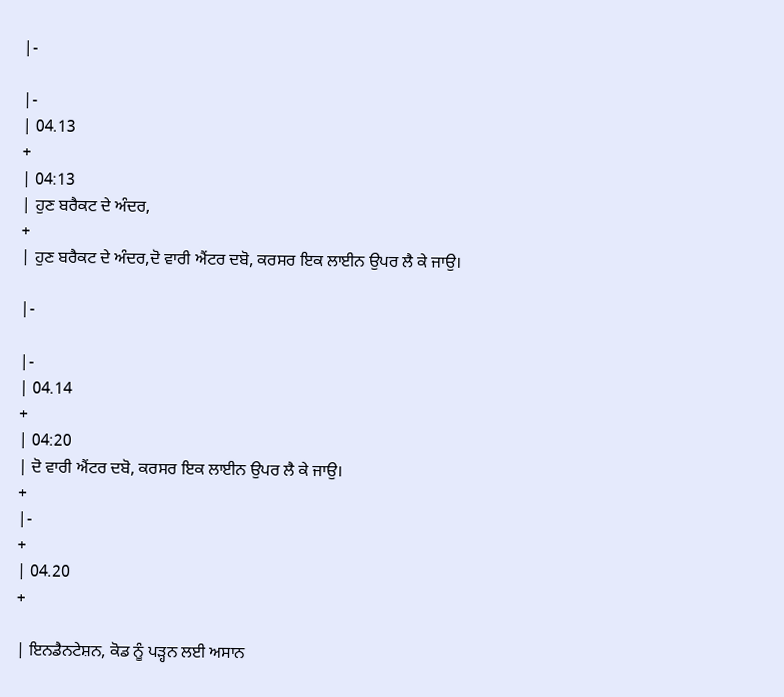|-

|-
| 04.13
+
| 04:13
| ਹੁਣ ਬਰੈਕਟ ਦੇ ਅੰਦਰ,
+
| ਹੁਣ ਬਰੈਕਟ ਦੇ ਅੰਦਰ,ਦੋ ਵਾਰੀ ਐਂਟਰ ਦਬੋ, ਕਰਸਰ ਇਕ ਲਾਈਨ ਉਪਰ ਲੈ ਕੇ ਜਾਉ।

|-

|-
| 04.14
+
| 04:20
| ਦੋ ਵਾਰੀ ਐਂਟਰ ਦਬੋ, ਕਰਸਰ ਇਕ ਲਾਈਨ ਉਪਰ ਲੈ ਕੇ ਜਾਉ।
+
|-
+
| 04.20
+

| ਇਨਡੈਨਟੇਸ਼ਨ, ਕੋਡ ਨੂੰ ਪੜ੍ਹਨ ਲਈ ਅਸਾਨ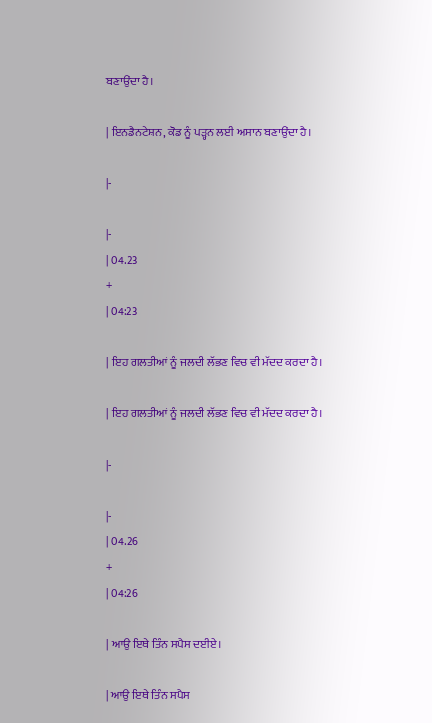ਬਣਾਉਂਦਾ ਹੈ।

| ਇਨਡੈਨਟੇਸ਼ਨ, ਕੋਡ ਨੂੰ ਪੜ੍ਹਨ ਲਈ ਅਸਾਨ ਬਣਾਉਂਦਾ ਹੈ।

|-

|-
| 04.23
+
| 04:23

| ਇਹ ਗਲਤੀਆਂ ਨੂੰ ਜਲਦੀ ਲੱਭਣ ਵਿਚ ਵੀ ਮੱਦਦ ਕਰਦਾ ਹੈ।

| ਇਹ ਗਲਤੀਆਂ ਨੂੰ ਜਲਦੀ ਲੱਭਣ ਵਿਚ ਵੀ ਮੱਦਦ ਕਰਦਾ ਹੈ।

|-

|-
| 04.26
+
| 04:26

| ਆਉ ਇਥੇ ਤਿੰਨ ਸਪੈਸ ਦਈਏ।

| ਆਉ ਇਥੇ ਤਿੰਨ ਸਪੈਸ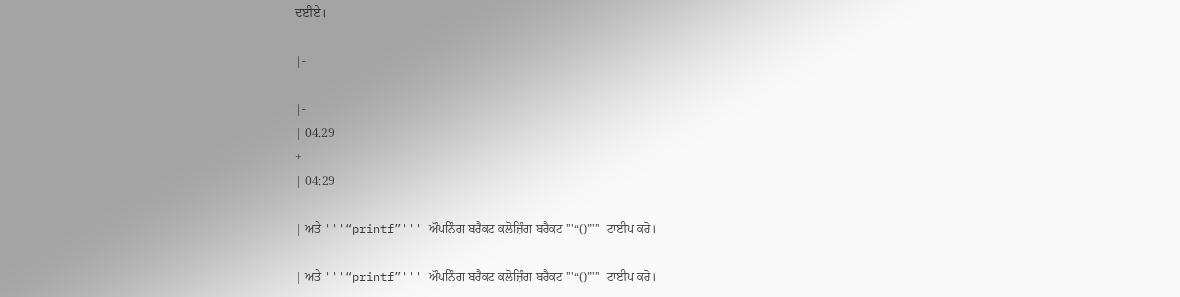ਦਈਏ।

|-

|-
| 04.29
+
| 04:29

| ਅਤੇ '''“printf”''' ਔਪਨਿੰਗ ਬਰੈਕਟ ਕਲੋਜ਼ਿੰਗ ਬਰੈਕਟ '''“()”'''  ਟਾਈਪ ਕਰੋ।

| ਅਤੇ '''“printf”''' ਔਪਨਿੰਗ ਬਰੈਕਟ ਕਲੋਜ਼ਿੰਗ ਬਰੈਕਟ '''“()”'''  ਟਾਈਪ ਕਰੋ।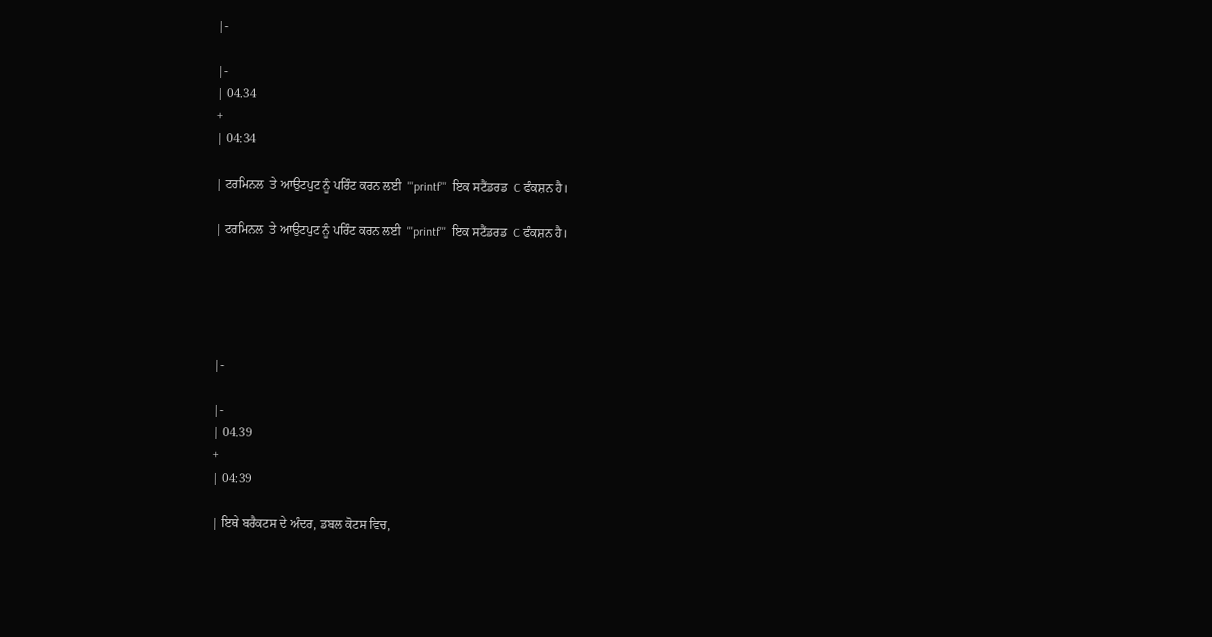|-

|-
| 04.34
+
| 04:34

| ਟਰਮਿਨਲ  ਤੇ ਆਉਟਪੁਟ ਨੂੰ ਪਰਿੰਟ ਕਰਨ ਲਈ  '''printf'''  ਇਕ ਸਟੈਂਡਰਡ  C ਫੰਕਸ਼ਨ ਹੈ।

| ਟਰਮਿਨਲ  ਤੇ ਆਉਟਪੁਟ ਨੂੰ ਪਰਿੰਟ ਕਰਨ ਲਈ  '''printf'''  ਇਕ ਸਟੈਂਡਰਡ  C ਫੰਕਸ਼ਨ ਹੈ।





|-

|-
| 04.39
+
| 04:39

| ਇਥੇ ਬਰੈਕਟਸ ਦੇ ਅੰਦਰ, ਡਬਲ ਕੋਟਸ ਵਿਚ,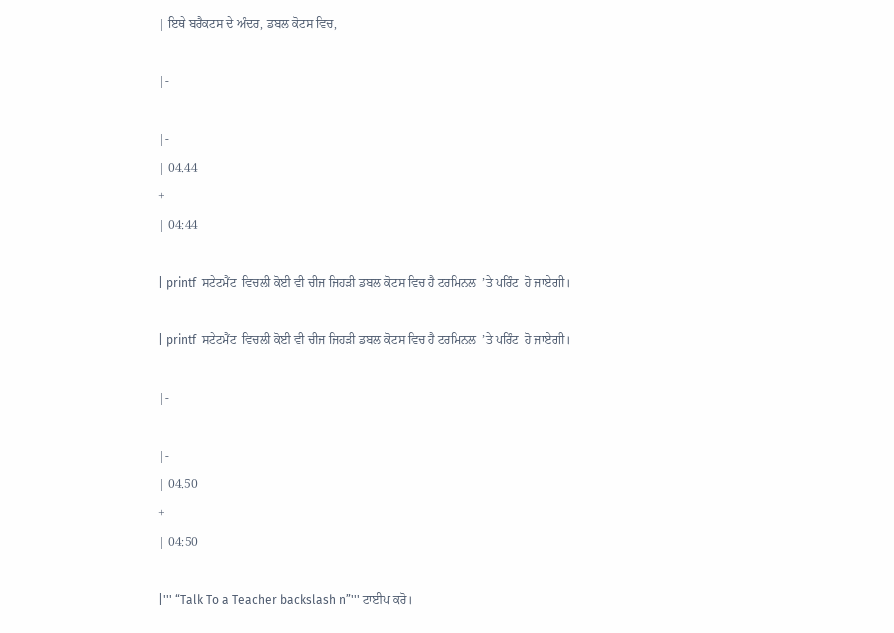| ਇਥੇ ਬਰੈਕਟਸ ਦੇ ਅੰਦਰ, ਡਬਲ ਕੋਟਸ ਵਿਚ,

|-

|-
| 04.44
+
| 04:44

| printf  ਸਟੇਟਮੈਂਟ  ਵਿਚਲੀ ਕੋਈ ਵੀ ਚੀਜ ਜਿਹੜੀ ਡਬਲ ਕੋਟਸ ਵਿਚ ਹੈ ਟਰਮਿਨਲ  ’ਤੇ ਪਰਿੰਟ  ਹੋ ਜਾਏਗੀ।

| printf  ਸਟੇਟਮੈਂਟ  ਵਿਚਲੀ ਕੋਈ ਵੀ ਚੀਜ ਜਿਹੜੀ ਡਬਲ ਕੋਟਸ ਵਿਚ ਹੈ ਟਰਮਿਨਲ  ’ਤੇ ਪਰਿੰਟ  ਹੋ ਜਾਏਗੀ।

|-

|-
| 04.50
+
| 04:50

|''' “Talk To a Teacher backslash n”''' ਟਾਈਪ ਕਰੋ।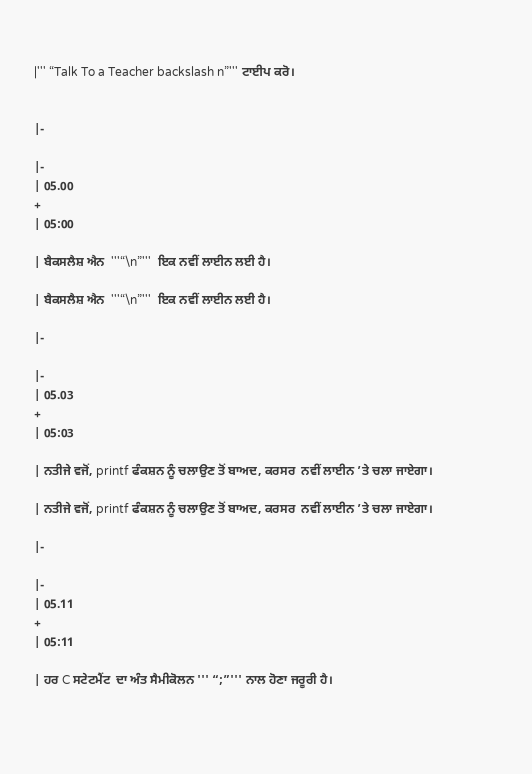|''' “Talk To a Teacher backslash n”''' ਟਾਈਪ ਕਰੋ।


|-

|-
| 05.00
+
| 05:00

| ਬੈਕਸਲੈਸ਼ ਐਨ  '''“\n”'''  ਇਕ ਨਵੀਂ ਲਾਈਨ ਲਈ ਹੈ।

| ਬੈਕਸਲੈਸ਼ ਐਨ  '''“\n”'''  ਇਕ ਨਵੀਂ ਲਾਈਨ ਲਈ ਹੈ।

|-

|-
| 05.03
+
| 05:03

| ਨਤੀਜੇ ਵਜੋਂ, printf ਫੰਕਸ਼ਨ ਨੂੰ ਚਲਾਉਣ ਤੋਂ ਬਾਅਦ, ਕਰਸਰ  ਨਵੀਂ ਲਾਈਨ ’ਤੇ ਚਲਾ ਜਾਏਗਾ।

| ਨਤੀਜੇ ਵਜੋਂ, printf ਫੰਕਸ਼ਨ ਨੂੰ ਚਲਾਉਣ ਤੋਂ ਬਾਅਦ, ਕਰਸਰ  ਨਵੀਂ ਲਾਈਨ ’ਤੇ ਚਲਾ ਜਾਏਗਾ।

|-

|-
| 05.11
+
| 05:11

| ਹਰ C ਸਟੇਟਮੈਂਟ  ਦਾ ਅੰਤ ਸੈਮੀਕੋਲਨ ''' “;”''' ਨਾਲ ਹੋਣਾ ਜਰੂਰੀ ਹੈ।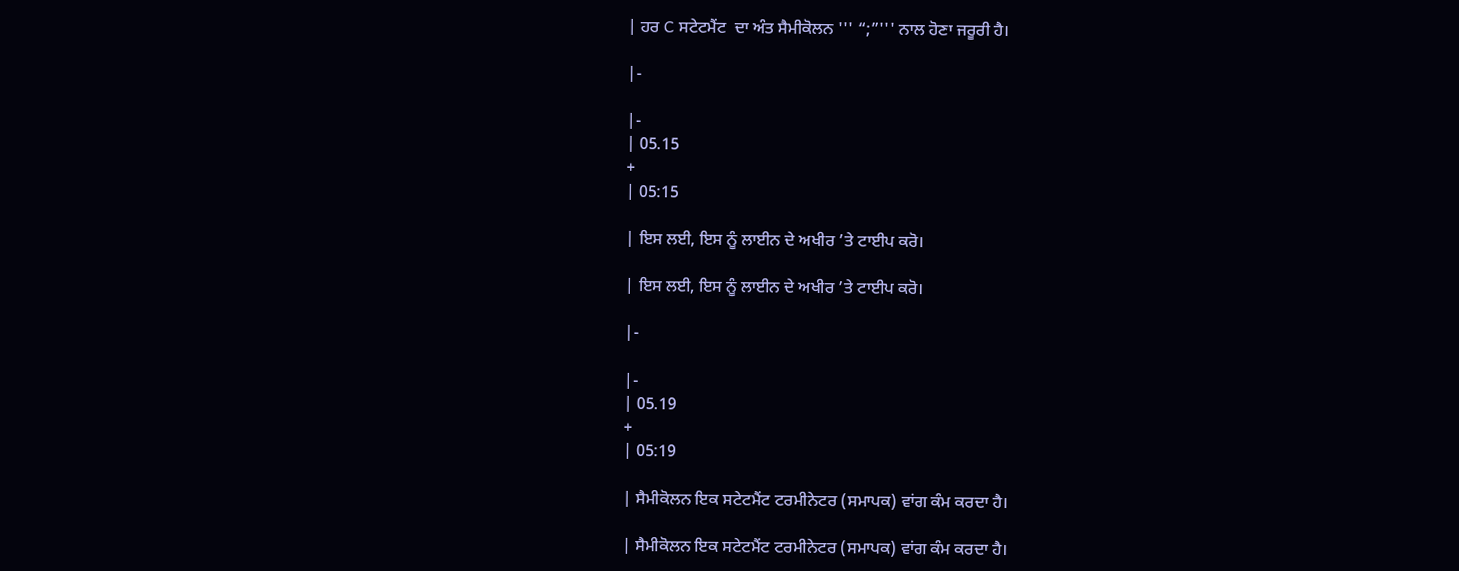| ਹਰ C ਸਟੇਟਮੈਂਟ  ਦਾ ਅੰਤ ਸੈਮੀਕੋਲਨ ''' “;”''' ਨਾਲ ਹੋਣਾ ਜਰੂਰੀ ਹੈ।

|-

|-
| 05.15
+
| 05:15

| ਇਸ ਲਈ, ਇਸ ਨੂੰ ਲਾਈਨ ਦੇ ਅਖੀਰ ’ਤੇ ਟਾਈਪ ਕਰੋ।

| ਇਸ ਲਈ, ਇਸ ਨੂੰ ਲਾਈਨ ਦੇ ਅਖੀਰ ’ਤੇ ਟਾਈਪ ਕਰੋ।

|-

|-
| 05.19
+
| 05:19

| ਸੈਮੀਕੋਲਨ ਇਕ ਸਟੇਟਮੈਂਟ ਟਰਮੀਨੇਟਰ (ਸਮਾਪਕ) ਵਾਂਗ ਕੰਮ ਕਰਦਾ ਹੈ।

| ਸੈਮੀਕੋਲਨ ਇਕ ਸਟੇਟਮੈਂਟ ਟਰਮੀਨੇਟਰ (ਸਮਾਪਕ) ਵਾਂਗ ਕੰਮ ਕਰਦਾ ਹੈ।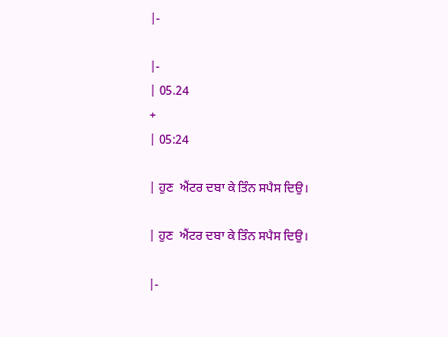|-

|-
| 05.24
+
| 05:24

| ਹੁਣ  ਐਂਟਰ ਦਬਾ ਕੇ ਤਿੰਨ ਸਪੈਸ ਦਿਉ।

| ਹੁਣ  ਐਂਟਰ ਦਬਾ ਕੇ ਤਿੰਨ ਸਪੈਸ ਦਿਉ।

|-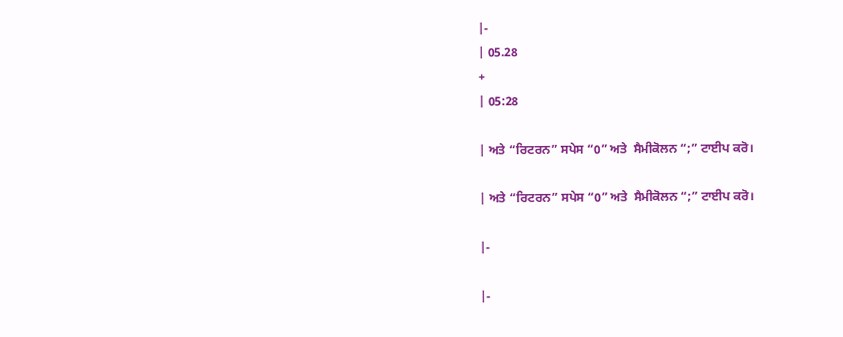|-
| 05.28
+
| 05:28

| ਅਤੇ “ਰਿਟਰਨ” ਸਪੇਸ “0” ਅਤੇ  ਸੈਮੀਕੋਲਨ “;” ਟਾਈਪ ਕਰੋ।

| ਅਤੇ “ਰਿਟਰਨ” ਸਪੇਸ “0” ਅਤੇ  ਸੈਮੀਕੋਲਨ “;” ਟਾਈਪ ਕਰੋ।

|-

|-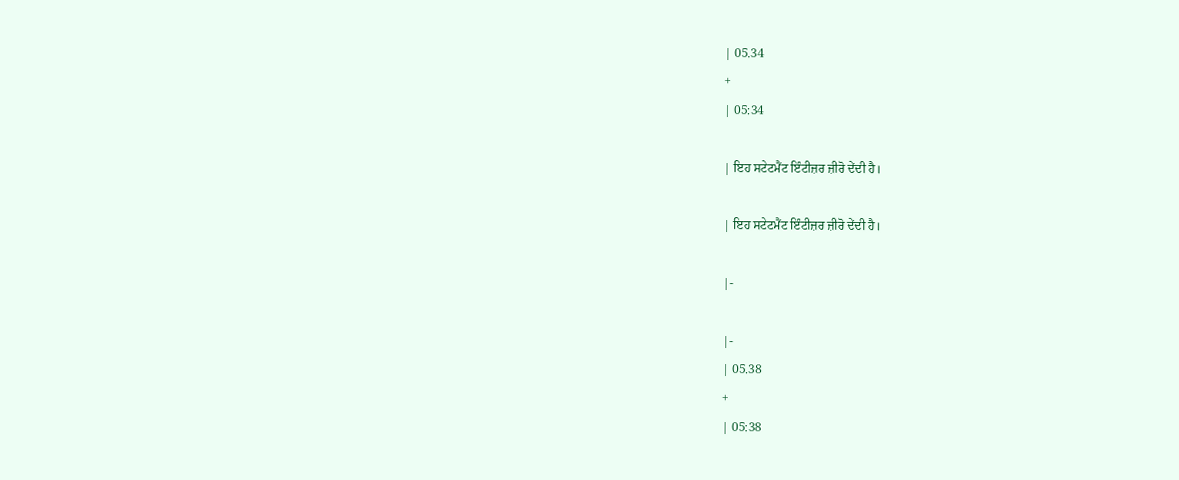| 05.34
+
| 05:34

| ਇਹ ਸਟੇਟਮੈਂਟ ਇੰਟੀਜ਼ਰ ਜ਼ੀਰੋ ਦੇਂਦੀ ਹੈ।

| ਇਹ ਸਟੇਟਮੈਂਟ ਇੰਟੀਜ਼ਰ ਜ਼ੀਰੋ ਦੇਂਦੀ ਹੈ।

|-

|-
| 05.38
+
| 05:38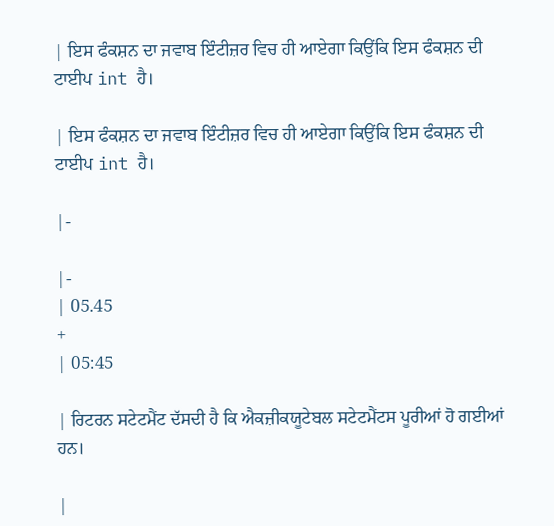| ਇਸ ਫੰਕਸ਼ਨ ਦਾ ਜਵਾਬ ਇੰਟੀਜ਼ਰ ਵਿਚ ਹੀ ਆਏਗਾ ਕਿਉਂਕਿ ਇਸ ਫੰਕਸ਼ਨ ਦੀ ਟਾਈਪ int ਹੈ।

| ਇਸ ਫੰਕਸ਼ਨ ਦਾ ਜਵਾਬ ਇੰਟੀਜ਼ਰ ਵਿਚ ਹੀ ਆਏਗਾ ਕਿਉਂਕਿ ਇਸ ਫੰਕਸ਼ਨ ਦੀ ਟਾਈਪ int ਹੈ।

|-

|-
| 05.45
+
| 05:45

| ਰਿਟਰਨ ਸਟੇਟਮੈਂਟ ਦੱਸਦੀ ਹੈ ਕਿ ਐਕਜ਼ੀਕਯੂਟੇਬਲ ਸਟੇਟਮੈਂਟਸ ਪੂਰੀਆਂ ਹੋ ਗਈਆਂ ਹਨ।

|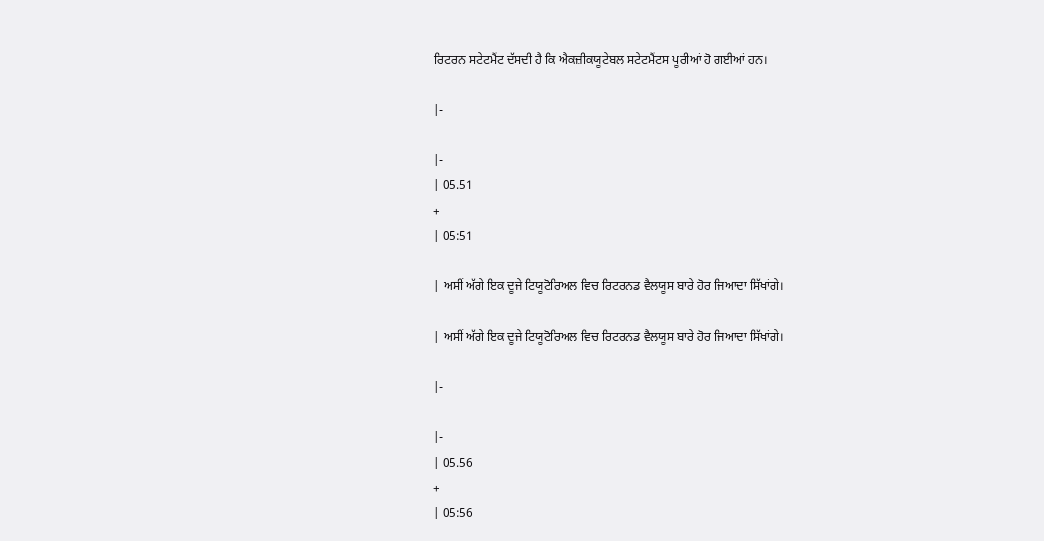ਰਿਟਰਨ ਸਟੇਟਮੈਂਟ ਦੱਸਦੀ ਹੈ ਕਿ ਐਕਜ਼ੀਕਯੂਟੇਬਲ ਸਟੇਟਮੈਂਟਸ ਪੂਰੀਆਂ ਹੋ ਗਈਆਂ ਹਨ।

|-

|-
| 05.51
+
| 05:51

| ਅਸੀਂ ਅੱਗੇ ਇਕ ਦੂਜੇ ਟਿਯੂਟੋਰਿਅਲ ਵਿਚ ਰਿਟਰਨਡ ਵੈਲਯੂਸ ਬਾਰੇ ਹੋਰ ਜਿਆਦਾ ਸਿੱਖਾਂਗੇ।

| ਅਸੀਂ ਅੱਗੇ ਇਕ ਦੂਜੇ ਟਿਯੂਟੋਰਿਅਲ ਵਿਚ ਰਿਟਰਨਡ ਵੈਲਯੂਸ ਬਾਰੇ ਹੋਰ ਜਿਆਦਾ ਸਿੱਖਾਂਗੇ।

|-

|-
| 05.56
+
| 05:56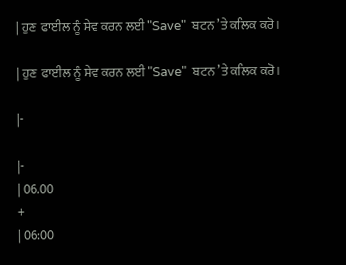| ਹੁਣ  ਫਾਈਲ ਨੂੰ ਸੇਵ ਕਰਨ ਲਈ "Save"  ਬਟਨ ’ਤੇ ਕਲਿਕ ਕਰੋ।

| ਹੁਣ  ਫਾਈਲ ਨੂੰ ਸੇਵ ਕਰਨ ਲਈ "Save"  ਬਟਨ ’ਤੇ ਕਲਿਕ ਕਰੋ।

|-

|-
| 06.00
+
| 06:00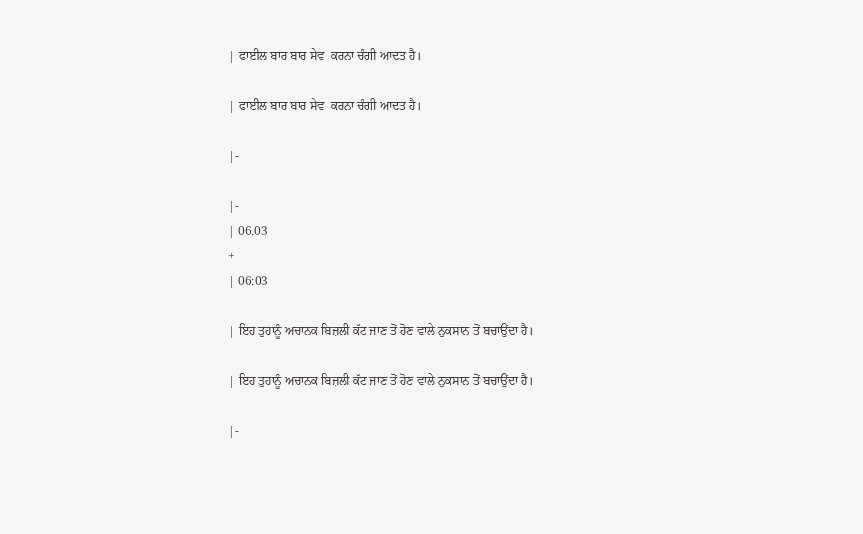| ਫਾਈਲ ਬਾਰ ਬਾਰ ਸੇਵ  ਕਰਨਾ ਚੰਗੀ ਆਦਤ ਹੈ।

| ਫਾਈਲ ਬਾਰ ਬਾਰ ਸੇਵ  ਕਰਨਾ ਚੰਗੀ ਆਦਤ ਹੈ।

|-

|-
| 06.03
+
| 06:03

| ਇਹ ਤੁਹਾਨੂੰ ਅਚਾਨਕ ਬਿਜ਼ਲੀ ਕੱਟ ਜਾਣ ਤੋਂ ਹੋਣ ਵਾਲੇ ਨੁਕਸਾਨ ਤੋਂ ਬਚਾਉਂਦਾ ਹੈ।

| ਇਹ ਤੁਹਾਨੂੰ ਅਚਾਨਕ ਬਿਜ਼ਲੀ ਕੱਟ ਜਾਣ ਤੋਂ ਹੋਣ ਵਾਲੇ ਨੁਕਸਾਨ ਤੋਂ ਬਚਾਉਂਦਾ ਹੈ।

|-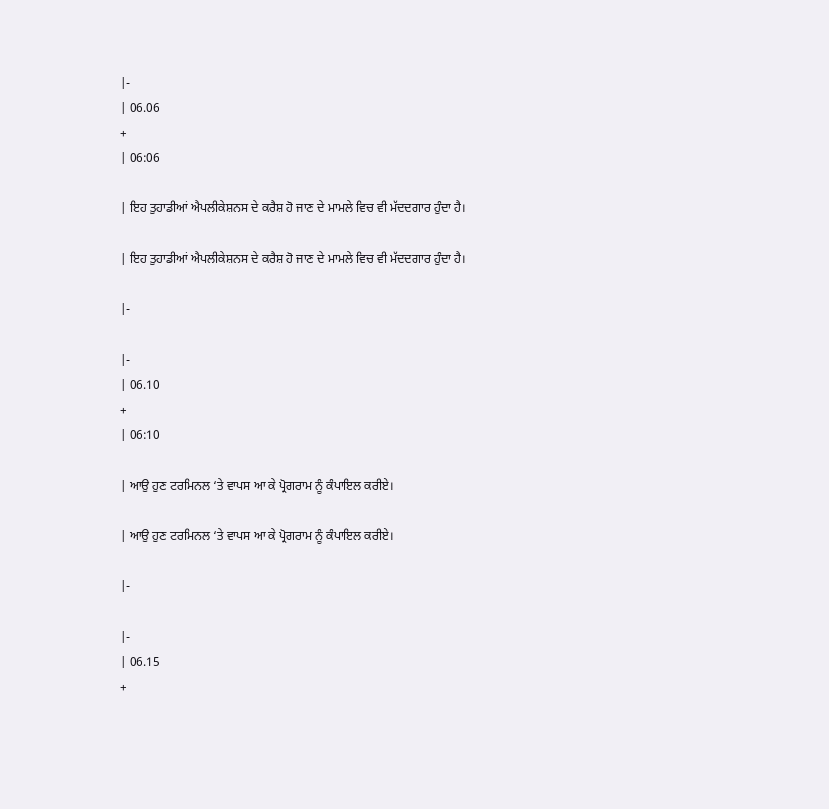|-
| 06.06
+
| 06:06

| ਇਹ ਤੁਹਾਡੀਆਂ ਐਪਲੀਕੇਸ਼ਨਸ ਦੇ ਕਰੈਸ਼ ਹੋ ਜਾਣ ਦੇ ਮਾਮਲੇ ਵਿਚ ਵੀ ਮੱਦਦਗਾਰ ਹੁੰਦਾ ਹੈ।

| ਇਹ ਤੁਹਾਡੀਆਂ ਐਪਲੀਕੇਸ਼ਨਸ ਦੇ ਕਰੈਸ਼ ਹੋ ਜਾਣ ਦੇ ਮਾਮਲੇ ਵਿਚ ਵੀ ਮੱਦਦਗਾਰ ਹੁੰਦਾ ਹੈ।

|-

|-
| 06.10
+
| 06:10

| ਆਉ ਹੁਣ ਟਰਮਿਨਲ ‘ਤੇ ਵਾਪਸ ਆ ਕੇ ਪ੍ਰੋਗਰਾਮ ਨੂੰ ਕੰਪਾਇਲ ਕਰੀਏ।

| ਆਉ ਹੁਣ ਟਰਮਿਨਲ ‘ਤੇ ਵਾਪਸ ਆ ਕੇ ਪ੍ਰੋਗਰਾਮ ਨੂੰ ਕੰਪਾਇਲ ਕਰੀਏ।

|-

|-
| 06.15
+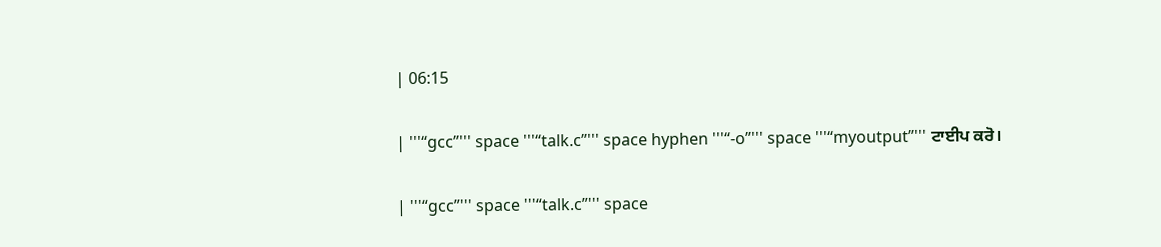| 06:15

| '''“gcc”''' space '''“talk.c”''' space hyphen '''“-o”''' space '''“myoutput”''' ਟਾਈਪ ਕਰੋ।

| '''“gcc”''' space '''“talk.c”''' space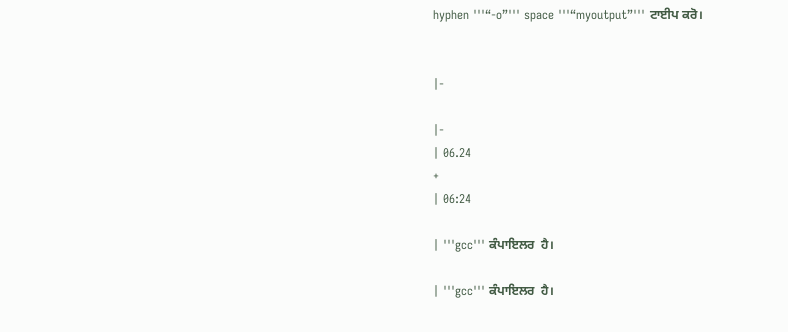hyphen '''“-o”''' space '''“myoutput”''' ਟਾਈਪ ਕਰੋ।


|-

|-
| 06.24
+
| 06:24

| '''gcc''' ਕੰਪਾਇਲਰ  ਹੈ।

| '''gcc''' ਕੰਪਾਇਲਰ  ਹੈ।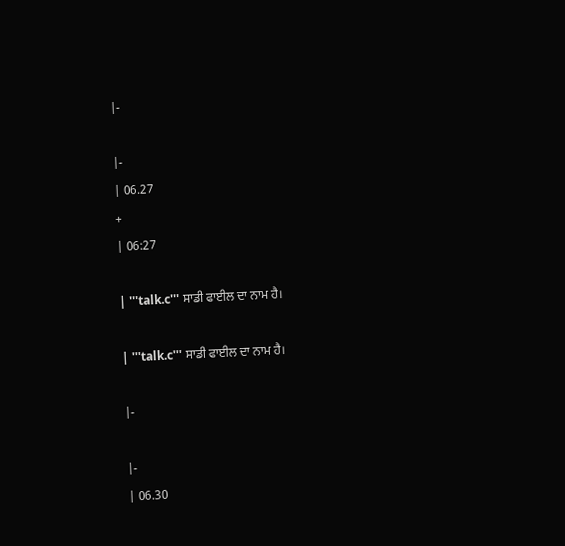|-

|-
| 06.27
+
| 06:27

| '''talk.c''' ਸਾਡੀ ਫਾਈਲ ਦਾ ਨਾਮ ਹੈ।

| '''talk.c''' ਸਾਡੀ ਫਾਈਲ ਦਾ ਨਾਮ ਹੈ।

|-

|-
| 06.30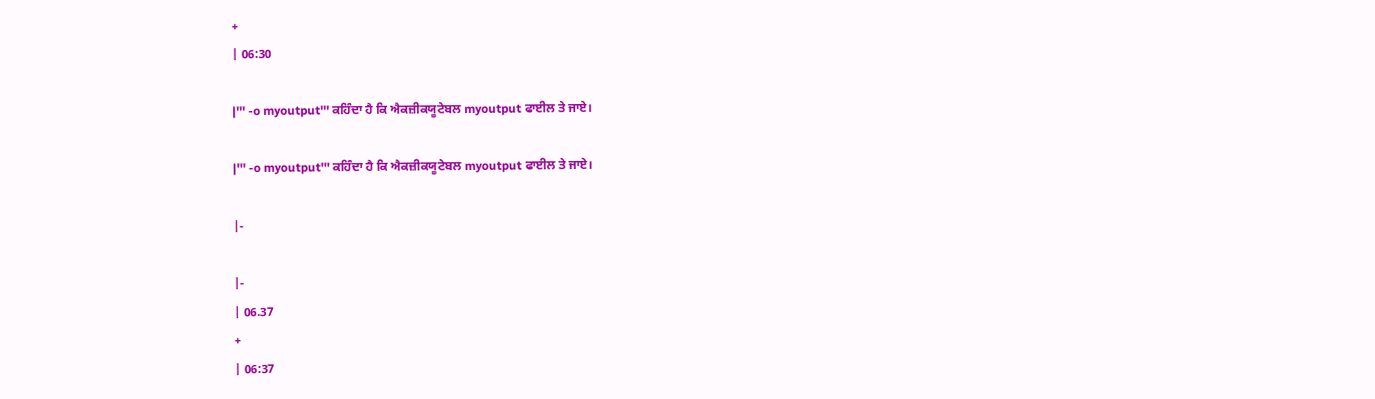+
| 06:30

|''' -o myoutput''' ਕਹਿੰਦਾ ਹੈ ਕਿ ਐਕਜ਼ੀਕਯੂਟੇਬਲ myoutput ਫਾਈਲ ਤੇ ਜਾਏ।

|''' -o myoutput''' ਕਹਿੰਦਾ ਹੈ ਕਿ ਐਕਜ਼ੀਕਯੂਟੇਬਲ myoutput ਫਾਈਲ ਤੇ ਜਾਏ।

|-

|-
| 06.37
+
| 06:37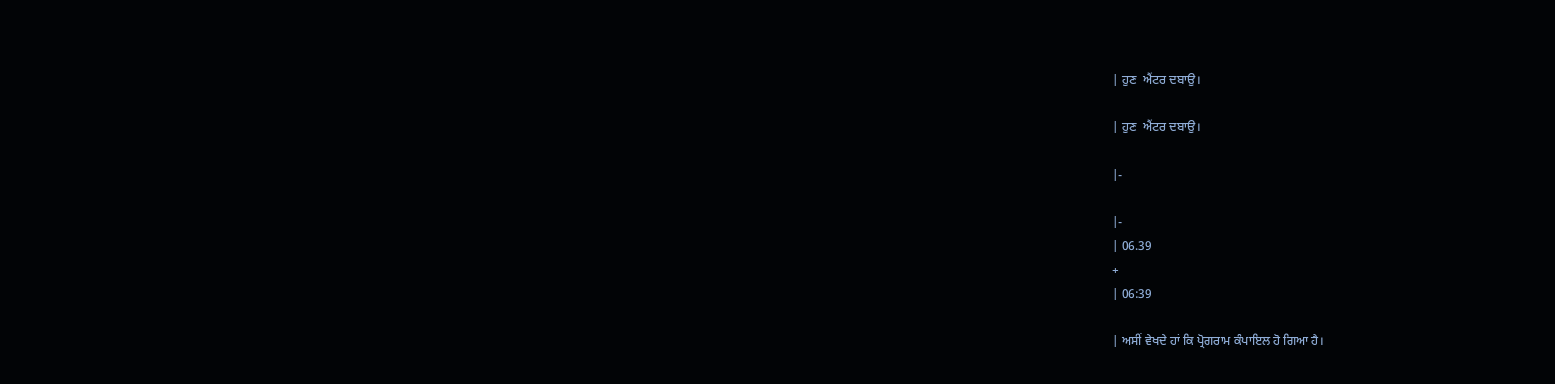| ਹੁਣ  ਐਂਟਰ ਦਬਾਉ।

| ਹੁਣ  ਐਂਟਰ ਦਬਾਉ।

|-

|-
| 06.39
+
| 06:39

| ਅਸੀਂ ਵੇਖਦੇ ਹਾਂ ਕਿ ਪ੍ਰੋਗਰਾਮ ਕੰਪਾਇਲ ਹੋ ਗਿਆ ਹੈ।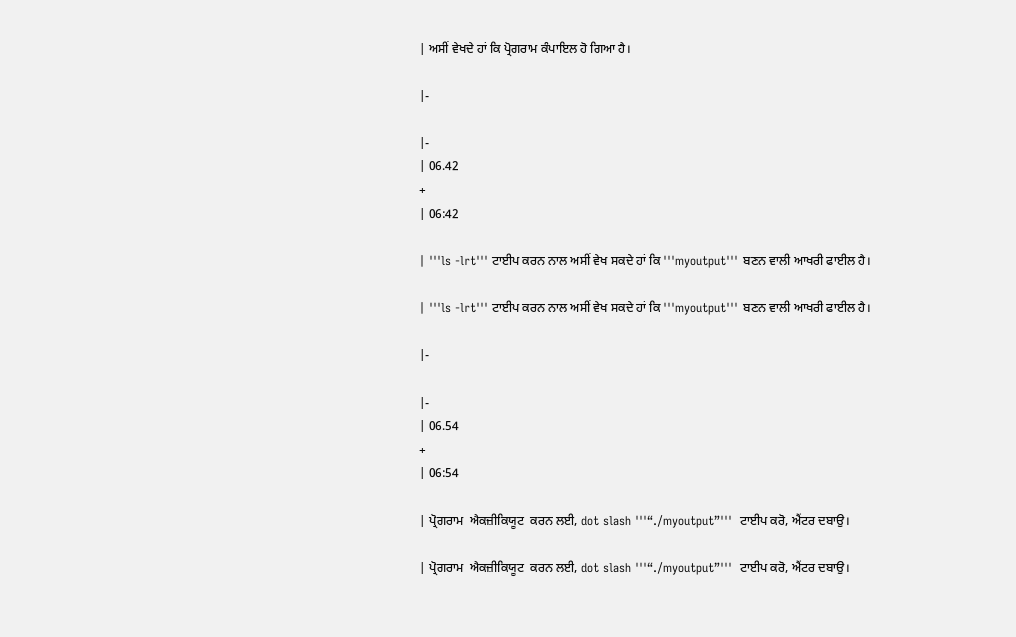| ਅਸੀਂ ਵੇਖਦੇ ਹਾਂ ਕਿ ਪ੍ਰੋਗਰਾਮ ਕੰਪਾਇਲ ਹੋ ਗਿਆ ਹੈ।

|-

|-
| 06.42
+
| 06:42

| '''ls -lrt''' ਟਾਈਪ ਕਰਨ ਨਾਲ ਅਸੀਂ ਵੇਖ ਸਕਦੇ ਹਾਂ ਕਿ '''myoutput''' ਬਣਨ ਵਾਲੀ ਆਖਰੀ ਫਾਈਲ ਹੈ।

| '''ls -lrt''' ਟਾਈਪ ਕਰਨ ਨਾਲ ਅਸੀਂ ਵੇਖ ਸਕਦੇ ਹਾਂ ਕਿ '''myoutput''' ਬਣਨ ਵਾਲੀ ਆਖਰੀ ਫਾਈਲ ਹੈ।

|-

|-
| 06.54
+
| 06:54

| ਪ੍ਰੋਗਰਾਮ  ਐਕਜ਼ੀਕਿਯੂਟ  ਕਰਨ ਲਈ, dot slash '''“./myoutput”'''  ਟਾਈਪ ਕਰੋ, ਐਂਟਰ ਦਬਾਉ।

| ਪ੍ਰੋਗਰਾਮ  ਐਕਜ਼ੀਕਿਯੂਟ  ਕਰਨ ਲਈ, dot slash '''“./myoutput”'''  ਟਾਈਪ ਕਰੋ, ਐਂਟਰ ਦਬਾਉ।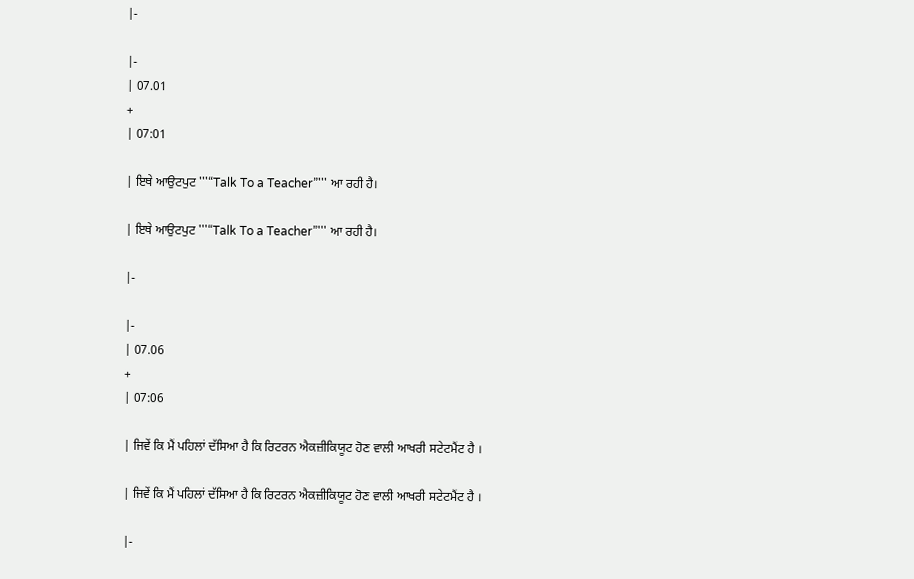|-

|-
| 07.01
+
| 07:01

| ਇਥੇ ਆਉਟਪੁਟ '''“Talk To a Teacher”''' ਆ ਰਹੀ ਹੈ।

| ਇਥੇ ਆਉਟਪੁਟ '''“Talk To a Teacher”''' ਆ ਰਹੀ ਹੈ।

|-

|-
| 07.06
+
| 07:06

| ਜਿਵੇਂ ਕਿ ਮੈਂ ਪਹਿਲਾਂ ਦੱਸਿਆ ਹੈ ਕਿ ਰਿਟਰਨ ਐਕਜ਼ੀਕਿਯੂਟ ਹੋਣ ਵਾਲੀ ਆਖਰੀ ਸਟੇਟਮੈਂਟ ਹੈ ।

| ਜਿਵੇਂ ਕਿ ਮੈਂ ਪਹਿਲਾਂ ਦੱਸਿਆ ਹੈ ਕਿ ਰਿਟਰਨ ਐਕਜ਼ੀਕਿਯੂਟ ਹੋਣ ਵਾਲੀ ਆਖਰੀ ਸਟੇਟਮੈਂਟ ਹੈ ।

|-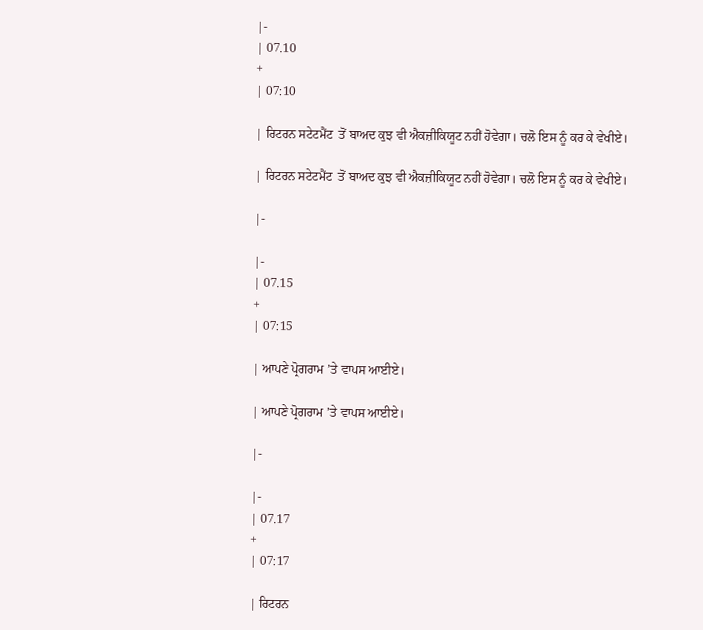|-
| 07.10
+
| 07:10

| ਰਿਟਰਨ ਸਟੇਟਮੈਂਟ  ਤੋਂ ਬਾਅਦ ਕੁਝ ਵੀ ਐਕਜ਼ੀਕਿਯੂਟ ਨਹੀਂ ਹੋਵੇਗਾ। ਚਲੋ ਇਸ ਨੂੰ ਕਰ ਕੇ ਵੇਖੀਏ।

| ਰਿਟਰਨ ਸਟੇਟਮੈਂਟ  ਤੋਂ ਬਾਅਦ ਕੁਝ ਵੀ ਐਕਜ਼ੀਕਿਯੂਟ ਨਹੀਂ ਹੋਵੇਗਾ। ਚਲੋ ਇਸ ਨੂੰ ਕਰ ਕੇ ਵੇਖੀਏ।

|-

|-
| 07.15
+
| 07:15

| ਆਪਣੇ ਪ੍ਰੋਗਰਾਮ ’ਤੇ ਵਾਪਸ ਆਈਏ।

| ਆਪਣੇ ਪ੍ਰੋਗਰਾਮ ’ਤੇ ਵਾਪਸ ਆਈਏ।

|-

|-
| 07.17
+
| 07:17

| ਰਿਟਰਨ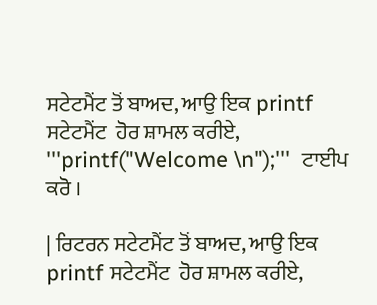ਸਟੇਟਮੈਂਟ ਤੋਂ ਬਾਅਦ, ਆਉ ਇਕ printf ਸਟੇਟਮੈਂਟ  ਹੋਰ ਸ਼ਾਮਲ ਕਰੀਏ,  '''printf("Welcome \n");'''  ਟਾਈਪ ਕਰੋ ।

| ਰਿਟਰਨ ਸਟੇਟਮੈਂਟ ਤੋਂ ਬਾਅਦ, ਆਉ ਇਕ printf ਸਟੇਟਮੈਂਟ  ਹੋਰ ਸ਼ਾਮਲ ਕਰੀਏ,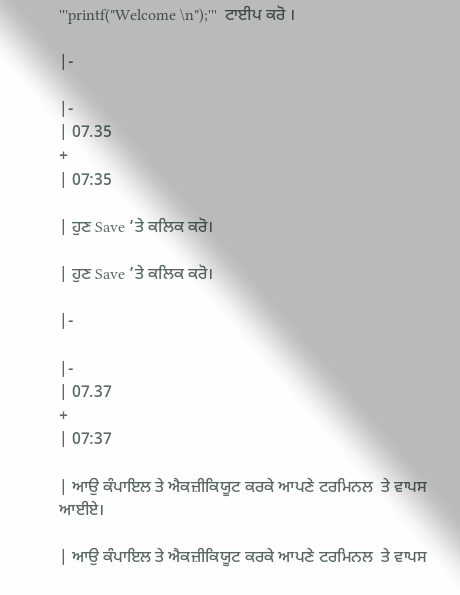'''printf("Welcome \n");'''  ਟਾਈਪ ਕਰੋ ।

|-

|-
| 07.35
+
| 07:35

| ਹੁਣ Save ’ਤੇ ਕਲਿਕ ਕਰੋ।

| ਹੁਣ Save ’ਤੇ ਕਲਿਕ ਕਰੋ।

|-

|-
| 07.37
+
| 07:37

| ਆਉ ਕੰਪਾਇਲ ਤੇ ਐਕਜ਼ੀਕਿਯੂਟ ਕਰਕੇ ਆਪਣੇ ਟਰਮਿਨਲ  ਤੇ ਵਾਪਸ ਆਈਏ।

| ਆਉ ਕੰਪਾਇਲ ਤੇ ਐਕਜ਼ੀਕਿਯੂਟ ਕਰਕੇ ਆਪਣੇ ਟਰਮਿਨਲ  ਤੇ ਵਾਪਸ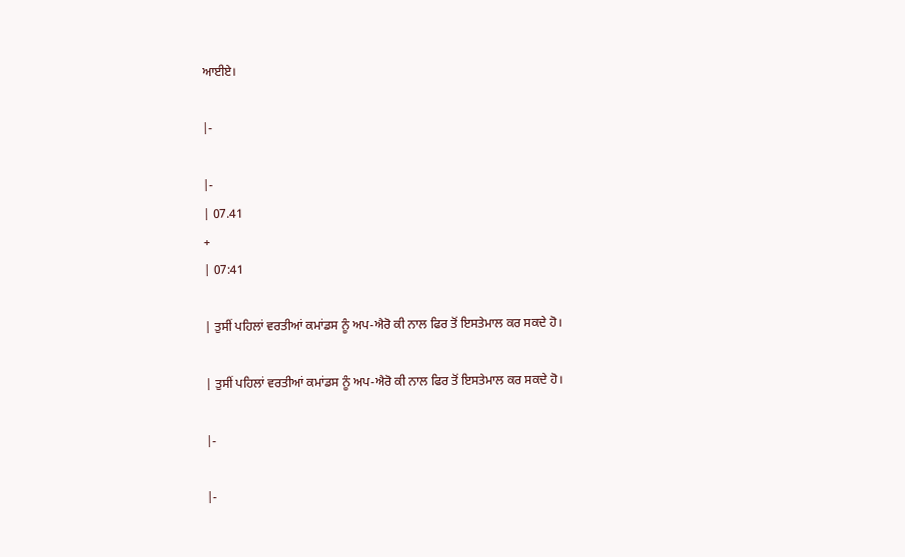ਆਈਏ।

|-

|-
| 07.41
+
| 07:41

| ਤੁਸੀਂ ਪਹਿਲਾਂ ਵਰਤੀਆਂ ਕਮਾਂਡਸ ਨੂੰ ਅਪ-ਐਰੋ ਕੀ ਨਾਲ ਫਿਰ ਤੋਂ ਇਸਤੇਮਾਲ ਕਰ ਸਕਦੇ ਹੋ।

| ਤੁਸੀਂ ਪਹਿਲਾਂ ਵਰਤੀਆਂ ਕਮਾਂਡਸ ਨੂੰ ਅਪ-ਐਰੋ ਕੀ ਨਾਲ ਫਿਰ ਤੋਂ ਇਸਤੇਮਾਲ ਕਰ ਸਕਦੇ ਹੋ।

|-

|-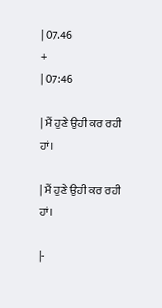| 07.46
+
| 07:46

| ਮੈਂ ਹੁਣੇ ਉਹੀ ਕਰ ਰਹੀ ਹਾਂ।

| ਮੈਂ ਹੁਣੇ ਉਹੀ ਕਰ ਰਹੀ ਹਾਂ।

|-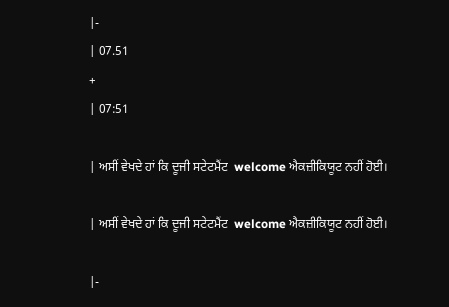|-
| 07.51
+
| 07:51

| ਅਸੀਂ ਵੇਖਦੇ ਹਾਂ ਕਿ ਦੂਜੀ ਸਟੇਟਮੈਂਟ  welcome ਐਕਜ਼ੀਕਿਯੂਟ ਨਹੀਂ ਹੋਈ।

| ਅਸੀਂ ਵੇਖਦੇ ਹਾਂ ਕਿ ਦੂਜੀ ਸਟੇਟਮੈਂਟ  welcome ਐਕਜ਼ੀਕਿਯੂਟ ਨਹੀਂ ਹੋਈ।

|-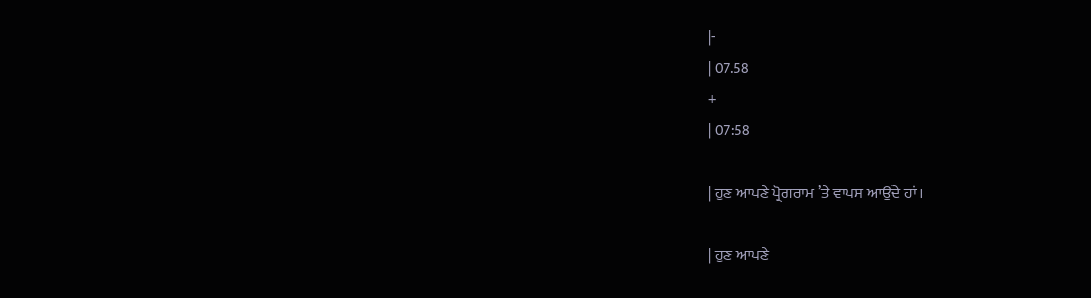|-
| 07.58
+
| 07:58

| ਹੁਣ ਆਪਣੇ ਪ੍ਰੋਗਰਾਮ ’ਤੇ ਵਾਪਸ ਆਉਂਦੇ ਹਾਂ।

| ਹੁਣ ਆਪਣੇ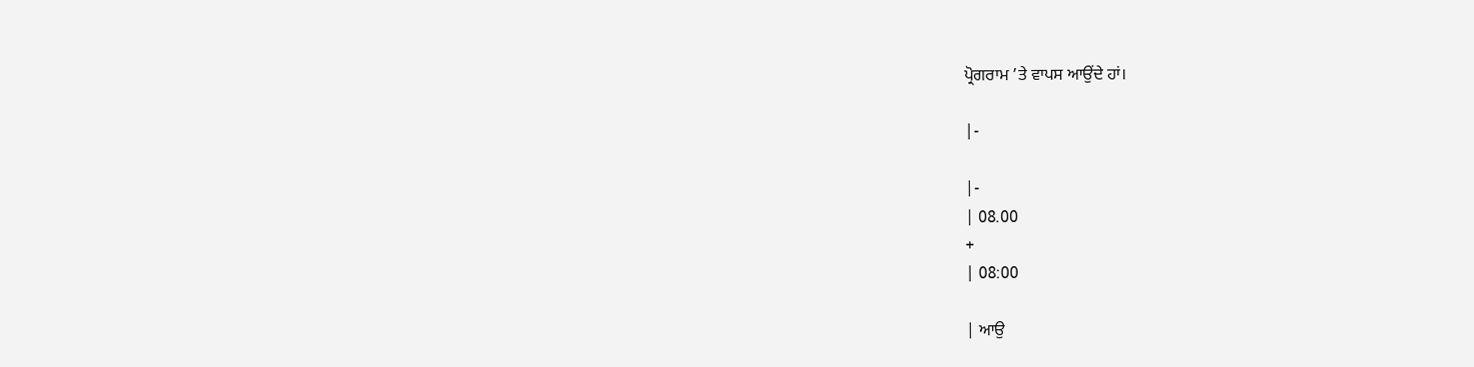ਪ੍ਰੋਗਰਾਮ ’ਤੇ ਵਾਪਸ ਆਉਂਦੇ ਹਾਂ।

|-

|-
| 08.00
+
| 08:00

| ਆਉ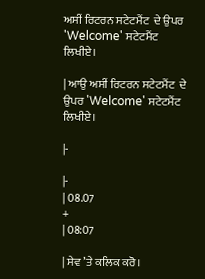ਅਸੀਂ ਰਿਟਰਨ ਸਟੇਟਮੈਂਟ  ਦੇ ਉਪਰ 'Welcome' ਸਟੇਟਮੈਂਟ  ਲਿਖੀਏ।

| ਆਉ ਅਸੀਂ ਰਿਟਰਨ ਸਟੇਟਮੈਂਟ  ਦੇ ਉਪਰ 'Welcome' ਸਟੇਟਮੈਂਟ  ਲਿਖੀਏ।

|-

|-
| 08.07
+
| 08:07

| ਸੇਵ ’ਤੇ ਕਲਿਕ ਕਰੋ।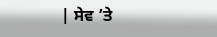| ਸੇਵ ’ਤੇ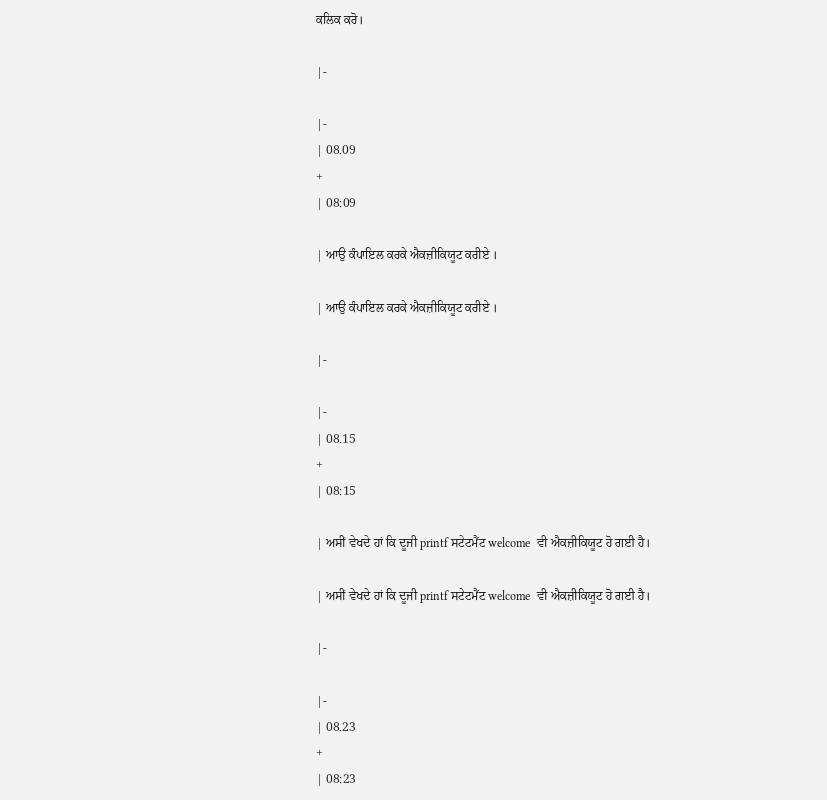ਕਲਿਕ ਕਰੋ।

|-

|-
| 08.09
+
| 08:09

| ਆਉ ਕੰਪਾਇਲ ਕਰਕੇ ਐਕਜ਼ੀਕਿਯੂਟ ਕਰੀਏ ।

| ਆਉ ਕੰਪਾਇਲ ਕਰਕੇ ਐਕਜ਼ੀਕਿਯੂਟ ਕਰੀਏ ।

|-

|-
| 08.15
+
| 08:15

| ਅਸੀਂ ਵੇਖਦੇ ਹਾਂ ਕਿ ਦੂਜੀ printf ਸਟੇਟਮੈਂਟ welcome  ਵੀ ਐਕਜ਼ੀਕਿਯੂਟ ਹੋ ਗਈ ਹੈ।

| ਅਸੀਂ ਵੇਖਦੇ ਹਾਂ ਕਿ ਦੂਜੀ printf ਸਟੇਟਮੈਂਟ welcome  ਵੀ ਐਕਜ਼ੀਕਿਯੂਟ ਹੋ ਗਈ ਹੈ।

|-

|-
| 08.23
+
| 08:23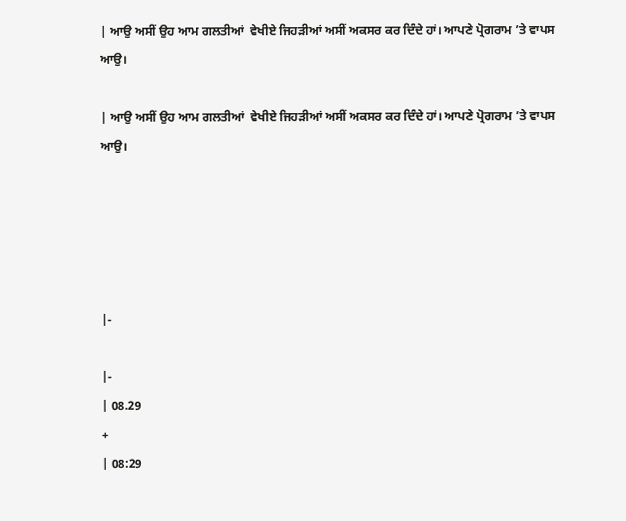| ਆਉ ਅਸੀਂ ਉਹ ਆਮ ਗਲਤੀਆਂ  ਵੇਖੀਏ ਜਿਹੜੀਆਂ ਅਸੀਂ ਅਕਸਰ ਕਰ ਦਿੰਦੇ ਹਾਂ। ਆਪਣੇ ਪ੍ਰੋਗਰਾਮ ’ਤੇ ਵਾਪਸ ਆਉ।

| ਆਉ ਅਸੀਂ ਉਹ ਆਮ ਗਲਤੀਆਂ  ਵੇਖੀਏ ਜਿਹੜੀਆਂ ਅਸੀਂ ਅਕਸਰ ਕਰ ਦਿੰਦੇ ਹਾਂ। ਆਪਣੇ ਪ੍ਰੋਗਰਾਮ ’ਤੇ ਵਾਪਸ ਆਉ।





|-

|-
| 08.29
+
| 08:29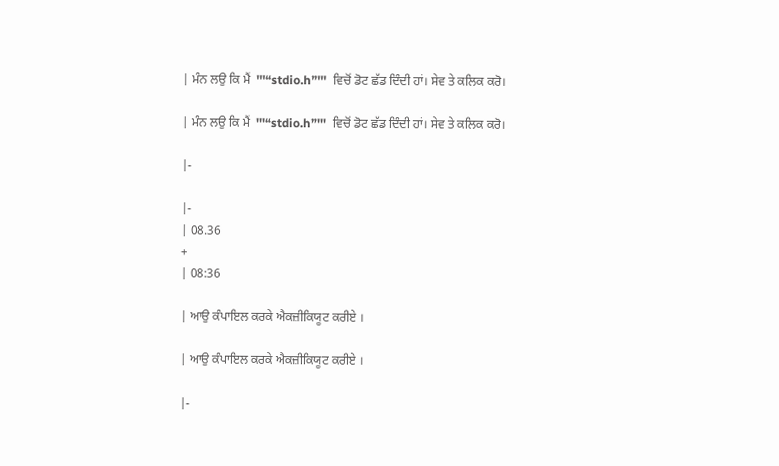| ਮੰਨ ਲਉ ਕਿ ਮੈਂ  '''“stdio.h”'''  ਵਿਚੋਂ ਡੋਟ ਛੱਡ ਦਿੰਦੀ ਹਾਂ। ਸੇਵ ਤੇ ਕਲਿਕ ਕਰੋ।

| ਮੰਨ ਲਉ ਕਿ ਮੈਂ  '''“stdio.h”'''  ਵਿਚੋਂ ਡੋਟ ਛੱਡ ਦਿੰਦੀ ਹਾਂ। ਸੇਵ ਤੇ ਕਲਿਕ ਕਰੋ।

|-

|-
| 08.36
+
| 08:36

| ਆਉ ਕੰਪਾਇਲ ਕਰਕੇ ਐਕਜ਼ੀਕਿਯੂਟ ਕਰੀਏ ।

| ਆਉ ਕੰਪਾਇਲ ਕਰਕੇ ਐਕਜ਼ੀਕਿਯੂਟ ਕਰੀਏ ।

|-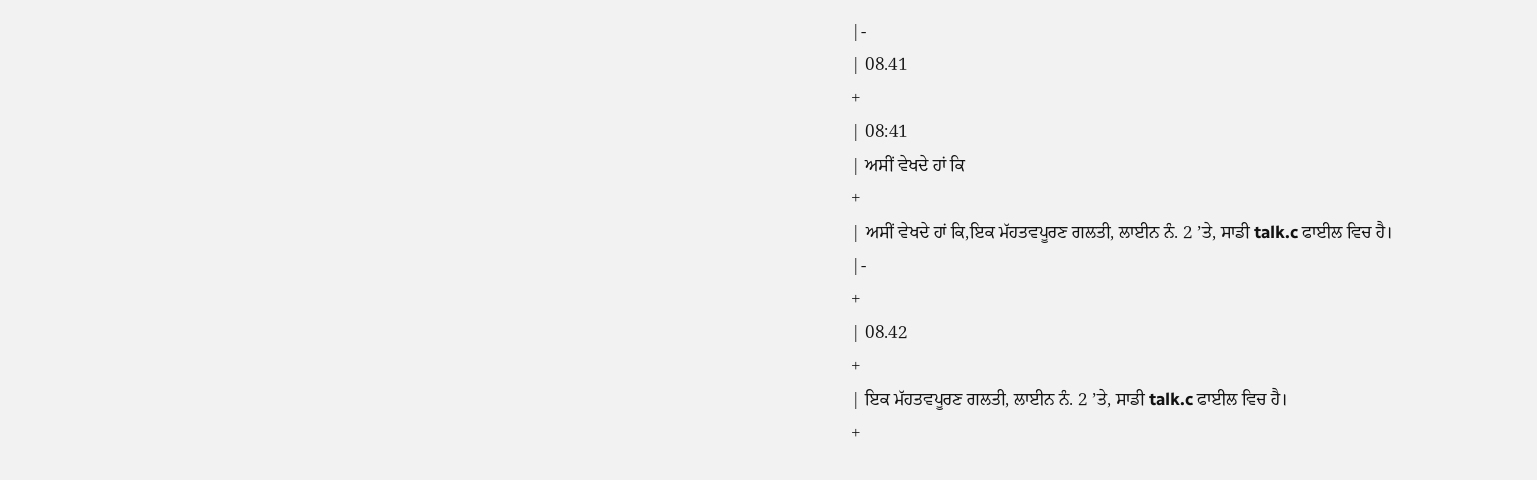|-
| 08.41
+
| 08:41
| ਅਸੀਂ ਵੇਖਦੇ ਹਾਂ ਕਿ
+
| ਅਸੀਂ ਵੇਖਦੇ ਹਾਂ ਕਿ,ਇਕ ਮੱਹਤਵਪੂਰਣ ਗਲਤੀ, ਲਾਈਨ ਨੰ. 2 ’ਤੇ, ਸਾਡੀ talk.c ਫਾਈਲ ਵਿਚ ਹੈ।
|-
+
| 08.42
+
| ਇਕ ਮੱਹਤਵਪੂਰਣ ਗਲਤੀ, ਲਾਈਨ ਨੰ. 2 ’ਤੇ, ਸਾਡੀ talk.c ਫਾਈਲ ਵਿਚ ਹੈ।
+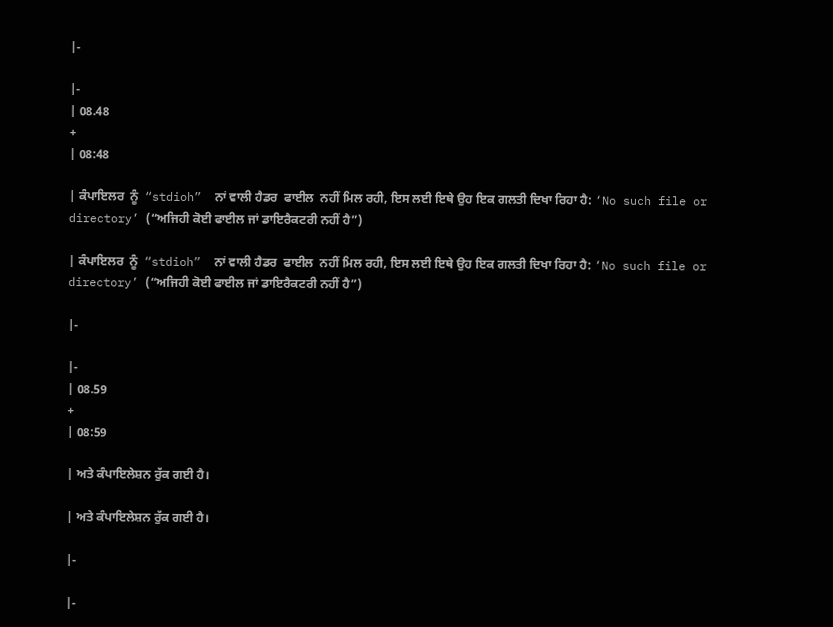|-

|-
| 08.48
+
| 08:48

| ਕੰਪਾਇਲਰ  ਨੂੰ  “stdioh”  ਨਾਂ ਵਾਲੀ ਹੈਡਰ  ਫਾਈਲ  ਨਹੀਂ ਮਿਲ ਰਹੀ, ਇਸ ਲਈ ਇਥੇ ਉਹ ਇਕ ਗਲਤੀ ਦਿਖਾ ਰਿਹਾ ਹੈ: ‘No such file or directory’ (“ਅਜਿਹੀ ਕੋਈ ਫਾਈਲ ਜਾਂ ਡਾਇਰੈਕਟਰੀ ਨਹੀਂ ਹੈ”)

| ਕੰਪਾਇਲਰ  ਨੂੰ  “stdioh”  ਨਾਂ ਵਾਲੀ ਹੈਡਰ  ਫਾਈਲ  ਨਹੀਂ ਮਿਲ ਰਹੀ, ਇਸ ਲਈ ਇਥੇ ਉਹ ਇਕ ਗਲਤੀ ਦਿਖਾ ਰਿਹਾ ਹੈ: ‘No such file or directory’ (“ਅਜਿਹੀ ਕੋਈ ਫਾਈਲ ਜਾਂ ਡਾਇਰੈਕਟਰੀ ਨਹੀਂ ਹੈ”)

|-

|-
| 08.59
+
| 08:59

| ਅਤੇ ਕੰਪਾਇਲੇਸ਼ਨ ਰੁੱਕ ਗਈ ਹੈ।

| ਅਤੇ ਕੰਪਾਇਲੇਸ਼ਨ ਰੁੱਕ ਗਈ ਹੈ।

|-

|-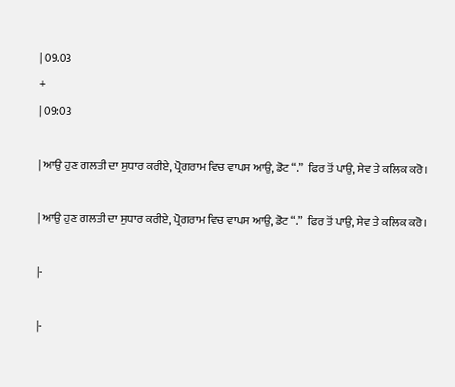| 09.03
+
| 09:03

| ਆਉ ਹੁਣ ਗਲਤੀ ਦਾ ਸੁਧਾਰ ਕਰੀਏ, ਪ੍ਰੋਗਰਾਮ ਵਿਚ ਵਾਪਸ ਆਉ, ਡੋਟ “.”  ਫਿਰ ਤੋਂ ਪਾਉ, ਸੇਵ ਤੇ ਕਲਿਕ ਕਰੋ।

| ਆਉ ਹੁਣ ਗਲਤੀ ਦਾ ਸੁਧਾਰ ਕਰੀਏ, ਪ੍ਰੋਗਰਾਮ ਵਿਚ ਵਾਪਸ ਆਉ, ਡੋਟ “.”  ਫਿਰ ਤੋਂ ਪਾਉ, ਸੇਵ ਤੇ ਕਲਿਕ ਕਰੋ।

|-

|-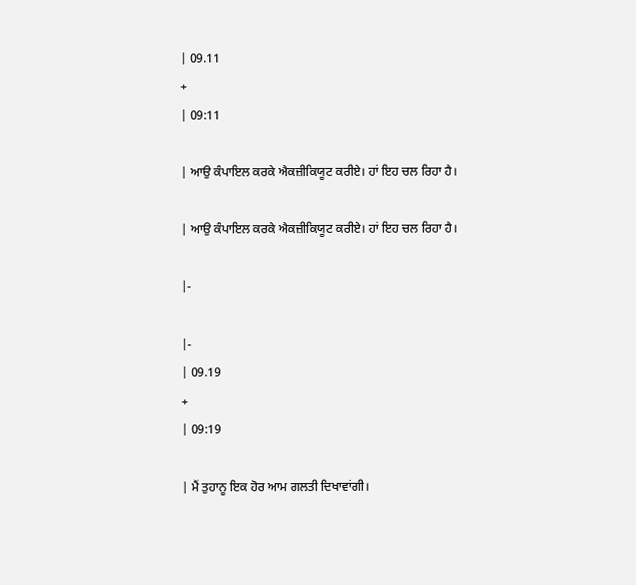| 09.11
+
| 09:11

| ਆਉ ਕੰਪਾਇਲ ਕਰਕੇ ਐਕਜ਼ੀਕਿਯੂਟ ਕਰੀਏ। ਹਾਂ ਇਹ ਚਲ ਰਿਹਾ ਹੈ।

| ਆਉ ਕੰਪਾਇਲ ਕਰਕੇ ਐਕਜ਼ੀਕਿਯੂਟ ਕਰੀਏ। ਹਾਂ ਇਹ ਚਲ ਰਿਹਾ ਹੈ।

|-

|-
| 09.19
+
| 09:19

| ਮੈਂ ਤੁਹਾਨੂ ਇਕ ਹੋਰ ਆਮ ਗਲਤੀ ਦਿਖਾਵਾਂਗੀ।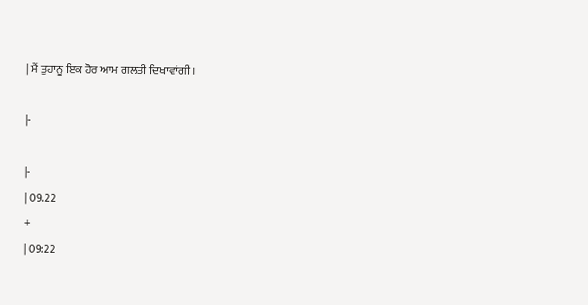| ਮੈਂ ਤੁਹਾਨੂ ਇਕ ਹੋਰ ਆਮ ਗਲਤੀ ਦਿਖਾਵਾਂਗੀ।

|-

|-
| 09.22
+
| 09:22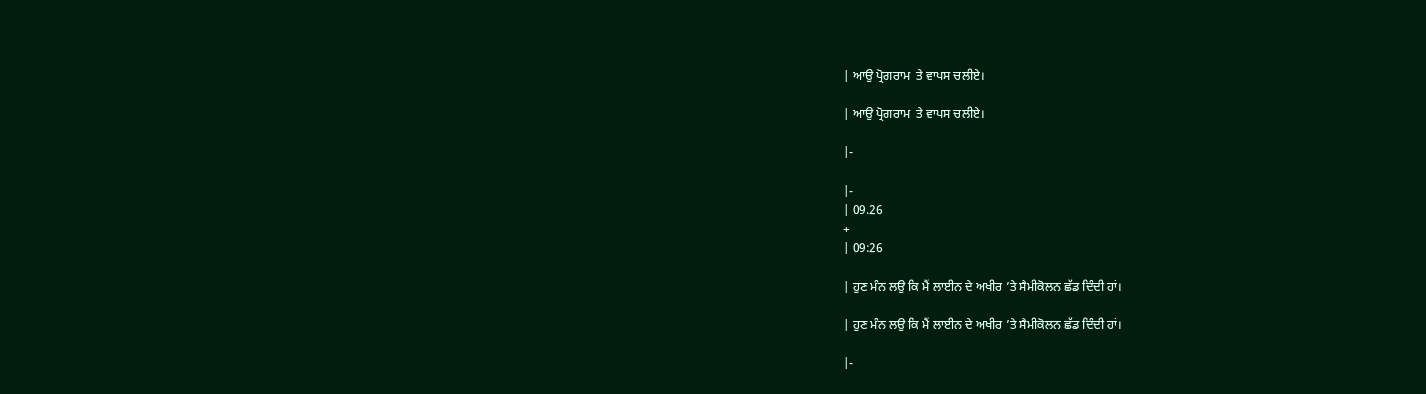| ਆਉ ਪ੍ਰੋਗਰਾਮ  ਤੇ ਵਾਪਸ ਚਲੀਏ।

| ਆਉ ਪ੍ਰੋਗਰਾਮ  ਤੇ ਵਾਪਸ ਚਲੀਏ।

|-

|-
| 09.26
+
| 09:26

| ਹੁਣ ਮੰਨ ਲਉ ਕਿ ਮੈਂ ਲਾਈਨ ਦੇ ਅਖੀਰ ’ਤੇ ਸੈਮੀਕੋਲਨ ਛੱਡ ਦਿੰਦੀ ਹਾਂ।

| ਹੁਣ ਮੰਨ ਲਉ ਕਿ ਮੈਂ ਲਾਈਨ ਦੇ ਅਖੀਰ ’ਤੇ ਸੈਮੀਕੋਲਨ ਛੱਡ ਦਿੰਦੀ ਹਾਂ।

|-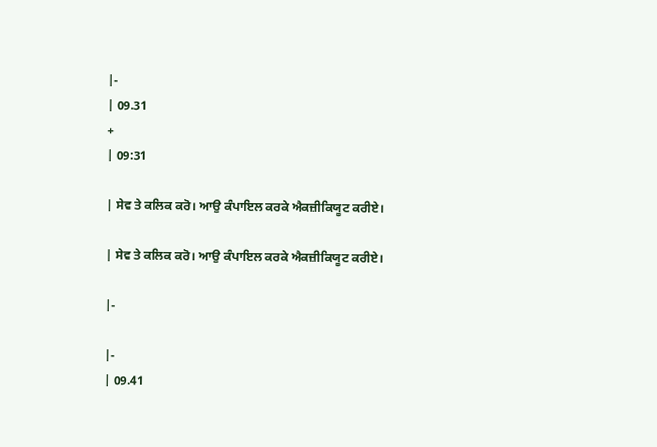|-
| 09.31
+
| 09:31

| ਸੇਵ ਤੇ ਕਲਿਕ ਕਰੋ। ਆਉ ਕੰਪਾਇਲ ਕਰਕੇ ਐਕਜ਼ੀਕਿਯੂਟ ਕਰੀਏ।

| ਸੇਵ ਤੇ ਕਲਿਕ ਕਰੋ। ਆਉ ਕੰਪਾਇਲ ਕਰਕੇ ਐਕਜ਼ੀਕਿਯੂਟ ਕਰੀਏ।

|-

|-
| 09.41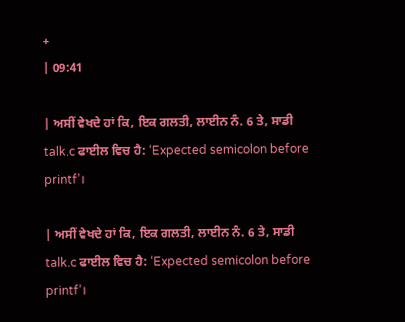+
| 09:41

| ਅਸੀਂ ਵੇਖਦੇ ਹਾਂ ਕਿ, ਇਕ ਗਲਤੀ, ਲਾਈਨ ਨੰ. 6 ਤੇ, ਸਾਡੀ talk.c ਫਾਈਲ ਵਿਚ ਹੈ: ‘Expected semicolon before printf’।

| ਅਸੀਂ ਵੇਖਦੇ ਹਾਂ ਕਿ, ਇਕ ਗਲਤੀ, ਲਾਈਨ ਨੰ. 6 ਤੇ, ਸਾਡੀ talk.c ਫਾਈਲ ਵਿਚ ਹੈ: ‘Expected semicolon before printf’।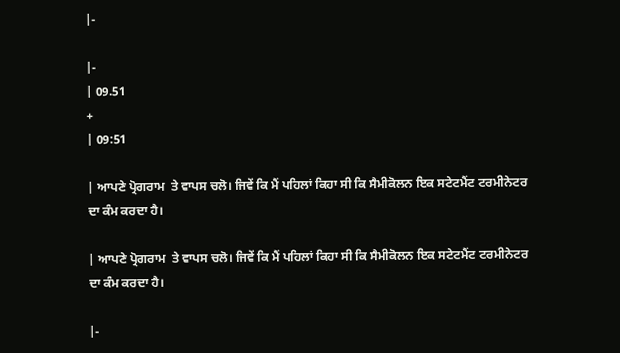|-

|-
| 09.51
+
| 09:51

| ਆਪਣੇ ਪ੍ਰੋਗਰਾਮ  ਤੇ ਵਾਪਸ ਚਲੋ। ਜਿਵੇਂ ਕਿ ਮੈਂ ਪਹਿਲਾਂ ਕਿਹਾ ਸੀ ਕਿ ਸੈਮੀਕੋਲਨ ਇਕ ਸਟੇਟਮੈਂਟ ਟਰਮੀਨੇਟਰ ਦਾ ਕੰਮ ਕਰਦਾ ਹੈ।

| ਆਪਣੇ ਪ੍ਰੋਗਰਾਮ  ਤੇ ਵਾਪਸ ਚਲੋ। ਜਿਵੇਂ ਕਿ ਮੈਂ ਪਹਿਲਾਂ ਕਿਹਾ ਸੀ ਕਿ ਸੈਮੀਕੋਲਨ ਇਕ ਸਟੇਟਮੈਂਟ ਟਰਮੀਨੇਟਰ ਦਾ ਕੰਮ ਕਰਦਾ ਹੈ।

|-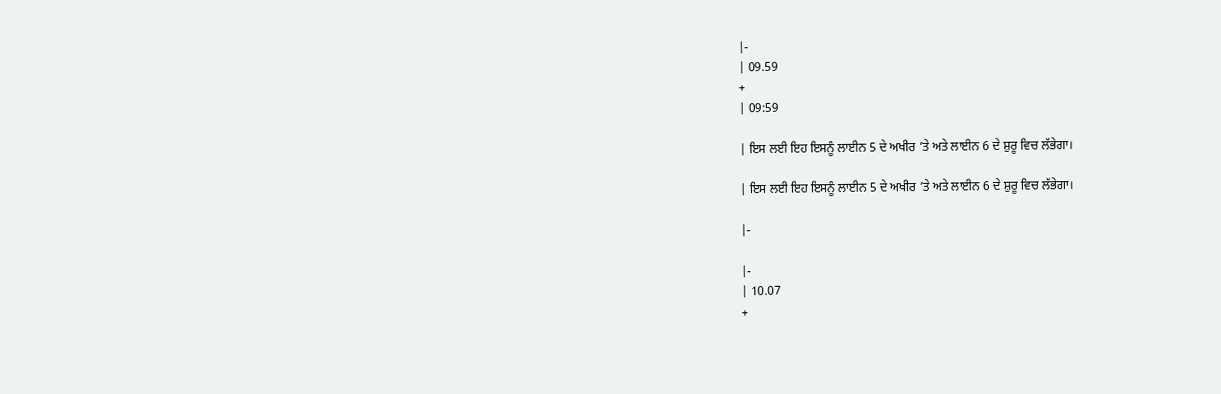|-
| 09.59
+
| 09:59

| ਇਸ ਲਈ ਇਹ ਇਸਨੂੰ ਲਾਈਨ 5 ਦੇ ਅਖੀਰ ’ਤੇ ਅਤੇ ਲਾਈਨ 6 ਦੇ ਸ਼ੁਰੂ ਵਿਚ ਲੱਭੇਗਾ।

| ਇਸ ਲਈ ਇਹ ਇਸਨੂੰ ਲਾਈਨ 5 ਦੇ ਅਖੀਰ ’ਤੇ ਅਤੇ ਲਾਈਨ 6 ਦੇ ਸ਼ੁਰੂ ਵਿਚ ਲੱਭੇਗਾ।

|-

|-
| 10.07
+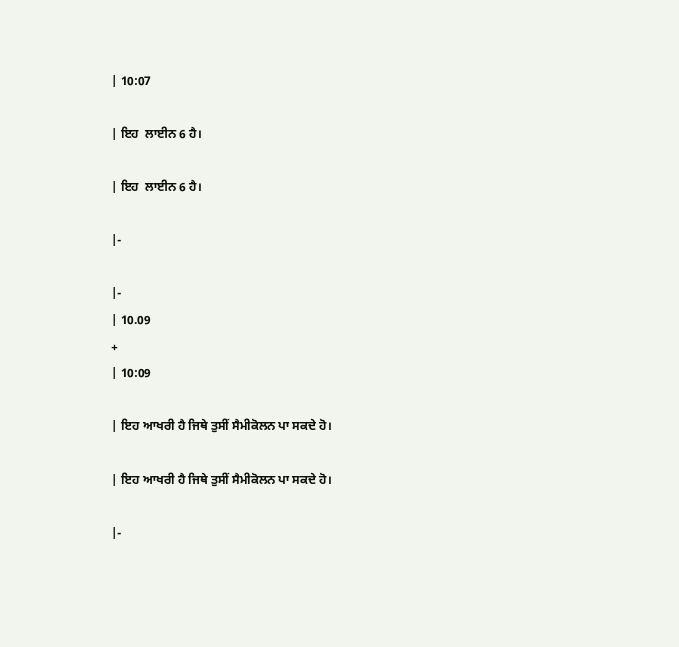| 10:07

| ਇਹ  ਲਾਈਨ 6 ਹੈ।

| ਇਹ  ਲਾਈਨ 6 ਹੈ।

|-

|-
| 10.09
+
| 10:09

| ਇਹ ਆਖਰੀ ਹੈ ਜਿਥੇ ਤੁਸੀਂ ਸੈਮੀਕੋਲਨ ਪਾ ਸਕਦੇ ਹੋ।

| ਇਹ ਆਖਰੀ ਹੈ ਜਿਥੇ ਤੁਸੀਂ ਸੈਮੀਕੋਲਨ ਪਾ ਸਕਦੇ ਹੋ।

|-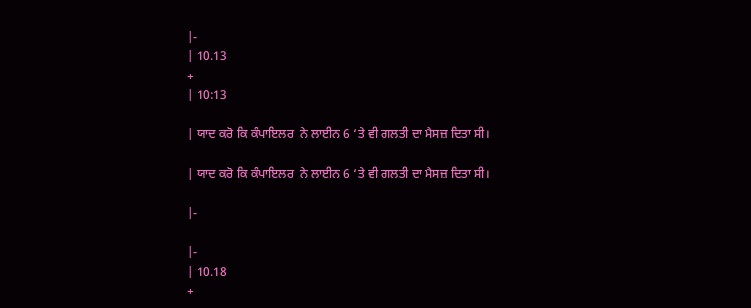|-
| 10.13
+
| 10:13

| ਯਾਦ ਕਰੋ ਕਿ ਕੰਪਾਇਲਰ  ਨੇ ਲਾਈਨ 6 ‘ਤੇ ਵੀ ਗਲਤੀ ਦਾ ਮੈਸਜ਼ ਦਿਤਾ ਸੀ।

| ਯਾਦ ਕਰੋ ਕਿ ਕੰਪਾਇਲਰ  ਨੇ ਲਾਈਨ 6 ‘ਤੇ ਵੀ ਗਲਤੀ ਦਾ ਮੈਸਜ਼ ਦਿਤਾ ਸੀ।

|-

|-
| 10.18
+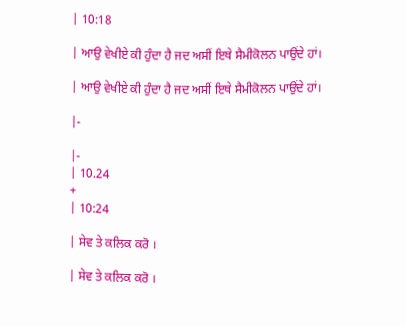| 10:18

| ਆਉ ਵੇਖੀਏ ਕੀ ਹੁੰਦਾ ਹੈ ਜਦ ਅਸੀਂ ਇਥੇ ਸੈਮੀਕੋਲਨ ਪਾਉਂਦੇ ਹਾਂ।

| ਆਉ ਵੇਖੀਏ ਕੀ ਹੁੰਦਾ ਹੈ ਜਦ ਅਸੀਂ ਇਥੇ ਸੈਮੀਕੋਲਨ ਪਾਉਂਦੇ ਹਾਂ।

|-

|-
| 10.24
+
| 10:24

| ਸੇਵ ਤੇ ਕਲਿਕ ਕਰੋ ।

| ਸੇਵ ਤੇ ਕਲਿਕ ਕਰੋ ।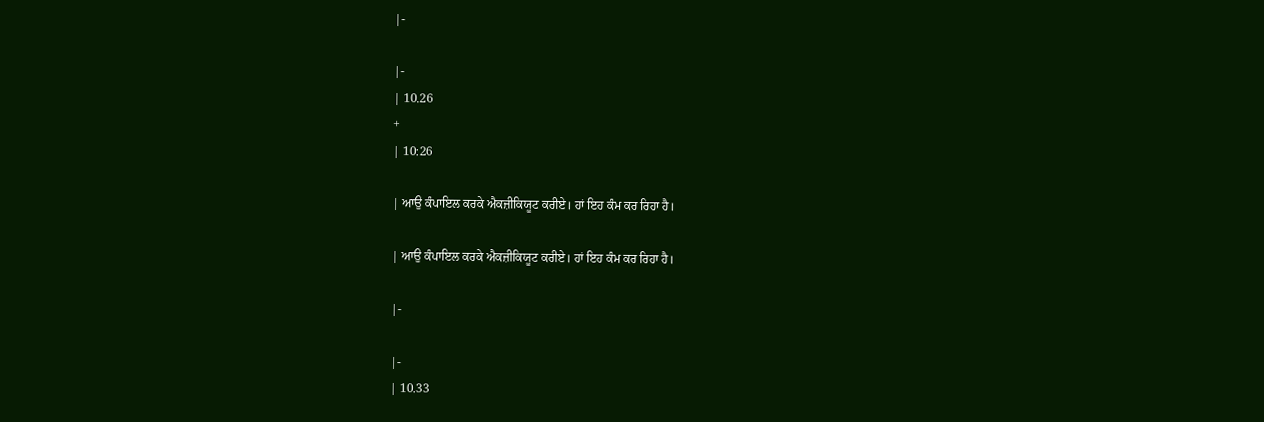|-

|-
| 10.26
+
| 10:26

| ਆਉ ਕੰਪਾਇਲ ਕਰਕੇ ਐਕਜ਼ੀਕਿਯੂਟ ਕਰੀਏ। ਹਾਂ ਇਹ ਕੰਮ ਕਰ ਰਿਹਾ ਹੈ।

| ਆਉ ਕੰਪਾਇਲ ਕਰਕੇ ਐਕਜ਼ੀਕਿਯੂਟ ਕਰੀਏ। ਹਾਂ ਇਹ ਕੰਮ ਕਰ ਰਿਹਾ ਹੈ।

|-

|-
| 10.33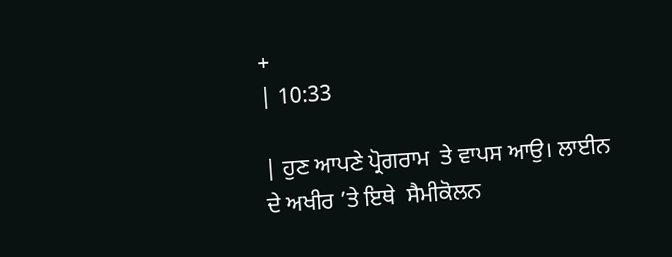+
| 10:33

| ਹੁਣ ਆਪਣੇ ਪ੍ਰੋਗਰਾਮ  ਤੇ ਵਾਪਸ ਆਉ। ਲਾਈਨ ਦੇ ਅਖੀਰ ’ਤੇ ਇਥੇ  ਸੈਮੀਕੋਲਨ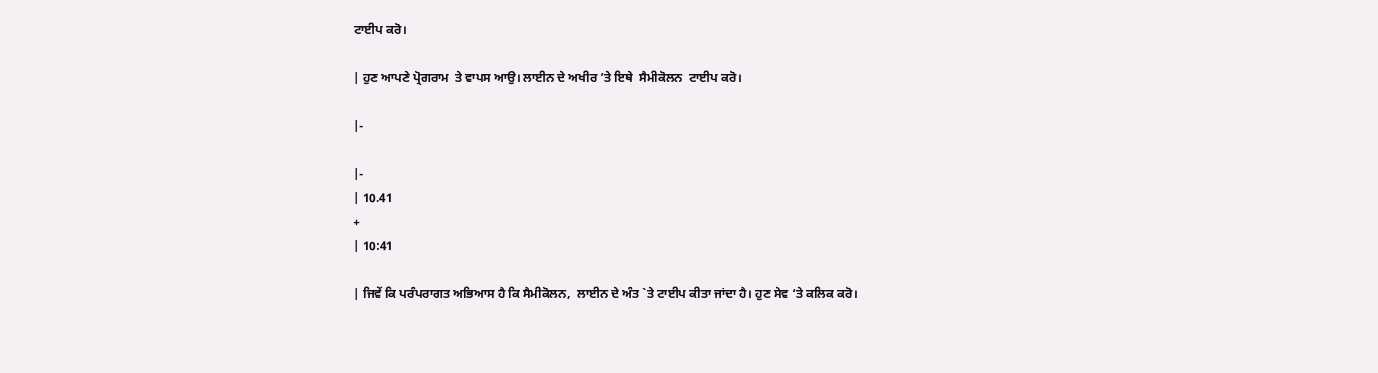ਟਾਈਪ ਕਰੋ।

| ਹੁਣ ਆਪਣੇ ਪ੍ਰੋਗਰਾਮ  ਤੇ ਵਾਪਸ ਆਉ। ਲਾਈਨ ਦੇ ਅਖੀਰ ’ਤੇ ਇਥੇ  ਸੈਮੀਕੋਲਨ  ਟਾਈਪ ਕਰੋ।

|-

|-
| 10.41
+
| 10:41

| ਜਿਵੇਂ ਕਿ ਪਰੰਪਰਾਗਤ ਅਭਿਆਸ ਹੈ ਕਿ ਸੈਮੀਕੋਲਨ,  ਲਾਈਨ ਦੇ ਅੰਤ `ਤੇ ਟਾਈਪ ਕੀਤਾ ਜਾਂਦਾ ਹੈ। ਹੁਣ ਸੇਵ ‘ਤੇ ਕਲਿਕ ਕਰੋ।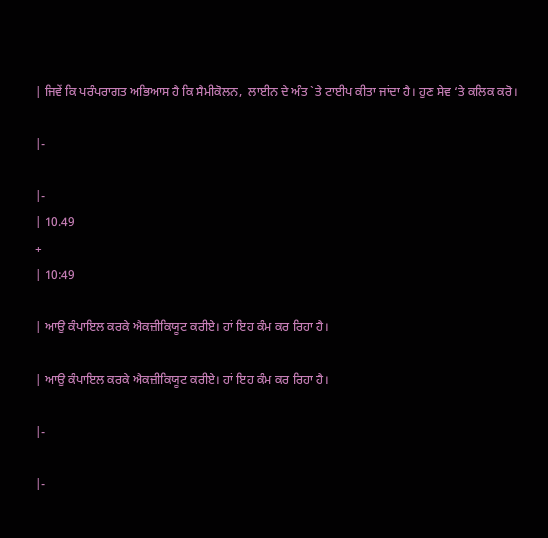| ਜਿਵੇਂ ਕਿ ਪਰੰਪਰਾਗਤ ਅਭਿਆਸ ਹੈ ਕਿ ਸੈਮੀਕੋਲਨ,  ਲਾਈਨ ਦੇ ਅੰਤ `ਤੇ ਟਾਈਪ ਕੀਤਾ ਜਾਂਦਾ ਹੈ। ਹੁਣ ਸੇਵ ‘ਤੇ ਕਲਿਕ ਕਰੋ।

|-

|-
| 10.49
+
| 10:49

| ਆਉ ਕੰਪਾਇਲ ਕਰਕੇ ਐਕਜ਼ੀਕਿਯੂਟ ਕਰੀਏ। ਹਾਂ ਇਹ ਕੰਮ ਕਰ ਰਿਹਾ ਹੈ।

| ਆਉ ਕੰਪਾਇਲ ਕਰਕੇ ਐਕਜ਼ੀਕਿਯੂਟ ਕਰੀਏ। ਹਾਂ ਇਹ ਕੰਮ ਕਰ ਰਿਹਾ ਹੈ।

|-

|-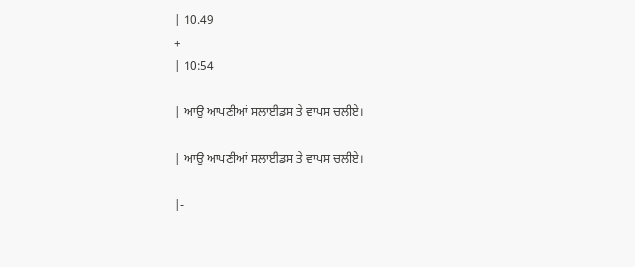| 10.49
+
| 10:54

| ਆਉ ਆਪਣੀਆਂ ਸਲਾਈਡਸ ਤੇ ਵਾਪਸ ਚਲੀਏ।

| ਆਉ ਆਪਣੀਆਂ ਸਲਾਈਡਸ ਤੇ ਵਾਪਸ ਚਲੀਏ।

|-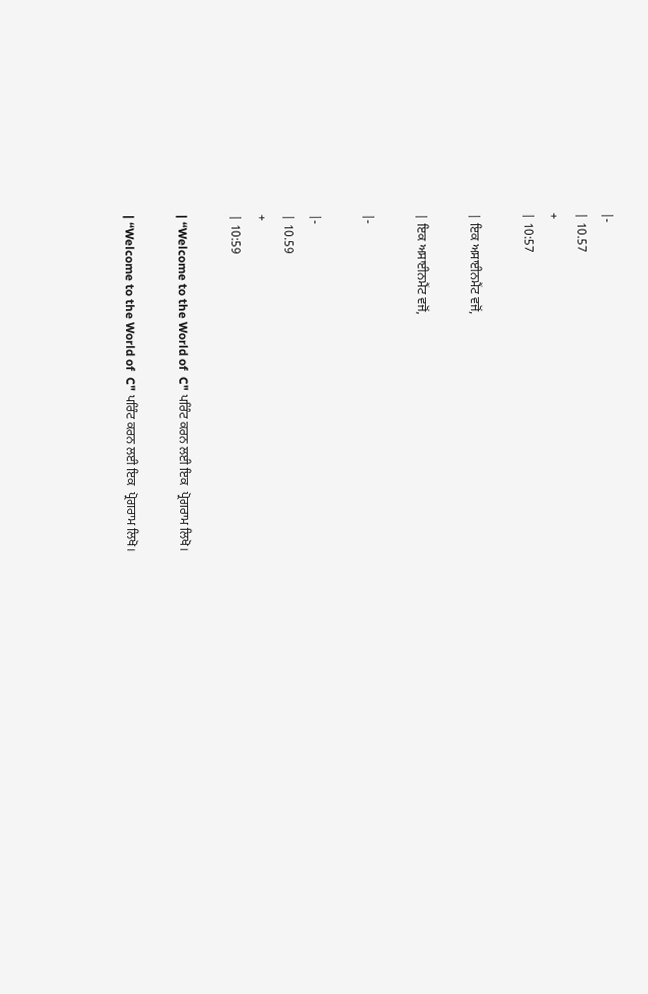|-
| 10.57
+
| 10:57

| ਇਕ ਅਸਾਈਨਮੈਂਟ ਵਜੋਂ,

| ਇਕ ਅਸਾਈਨਮੈਂਟ ਵਜੋਂ,

|-

|-
| 10.59
+
| 10:59

| “Welcome to the World of  C" ਪਰਿੰਟ ਕਰਨ ਲਈ ਇਕ  ਪ੍ਰੋਗਰਾਮ ਲਿਖੋ।

| “Welcome to the World of  C" ਪਰਿੰਟ ਕਰਨ ਲਈ ਇਕ  ਪ੍ਰੋਗਰਾਮ ਲਿਖੋ।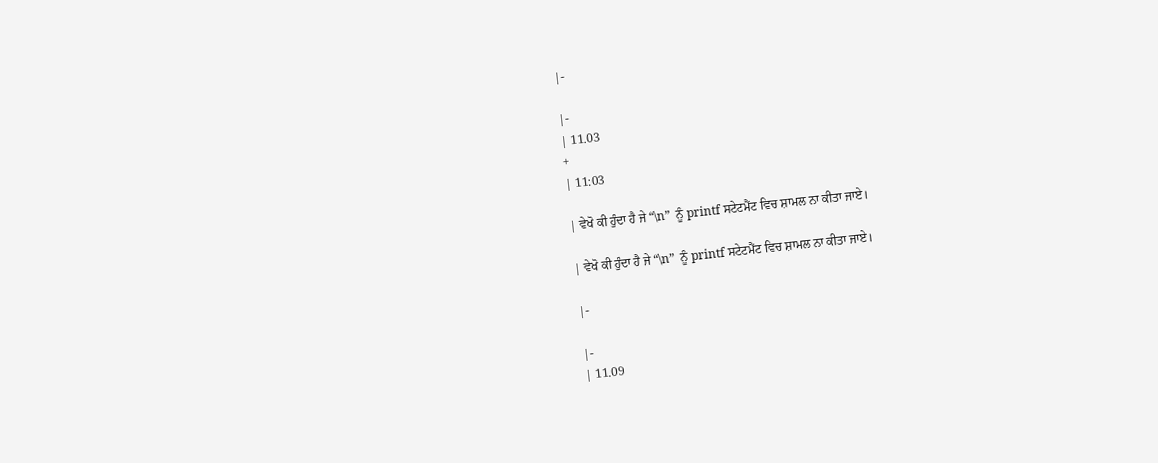|-

|-
| 11.03
+
| 11:03

| ਵੇਖੋ ਕੀ ਹੁੰਦਾ ਹੈ ਜੇ “\n”  ਨੂੰ printf ਸਟੇਟਮੈਂਟ ਵਿਚ ਸ਼ਾਮਲ ਨਾ ਕੀਤਾ ਜਾਏ।

| ਵੇਖੋ ਕੀ ਹੁੰਦਾ ਹੈ ਜੇ “\n”  ਨੂੰ printf ਸਟੇਟਮੈਂਟ ਵਿਚ ਸ਼ਾਮਲ ਨਾ ਕੀਤਾ ਜਾਏ।

|-

|-
| 11.09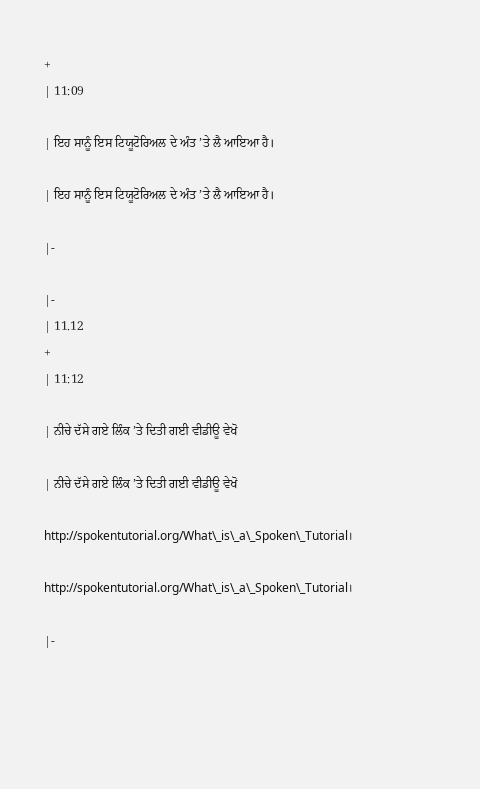+
| 11:09

| ਇਹ ਸਾਨੂੰ ਇਸ ਟਿਯੂਟੋਰਿਅਲ ਦੇ ਅੰਤ ’ਤੇ ਲੈ ਆਇਆ ਹੈ।

| ਇਹ ਸਾਨੂੰ ਇਸ ਟਿਯੂਟੋਰਿਅਲ ਦੇ ਅੰਤ ’ਤੇ ਲੈ ਆਇਆ ਹੈ।

|-

|-
| 11.12
+
| 11:12

| ਨੀਚੇ ਦੱਸੇ ਗਏ ਲਿੰਕ ’ਤੇ ਦਿਤੀ ਗਈ ਵੀਡੀਊ ਵੇਖੋ

| ਨੀਚੇ ਦੱਸੇ ਗਏ ਲਿੰਕ ’ਤੇ ਦਿਤੀ ਗਈ ਵੀਡੀਊ ਵੇਖੋ

http://spokentutorial.org/What\_is\_a\_Spoken\_Tutorial।

http://spokentutorial.org/What\_is\_a\_Spoken\_Tutorial।

|-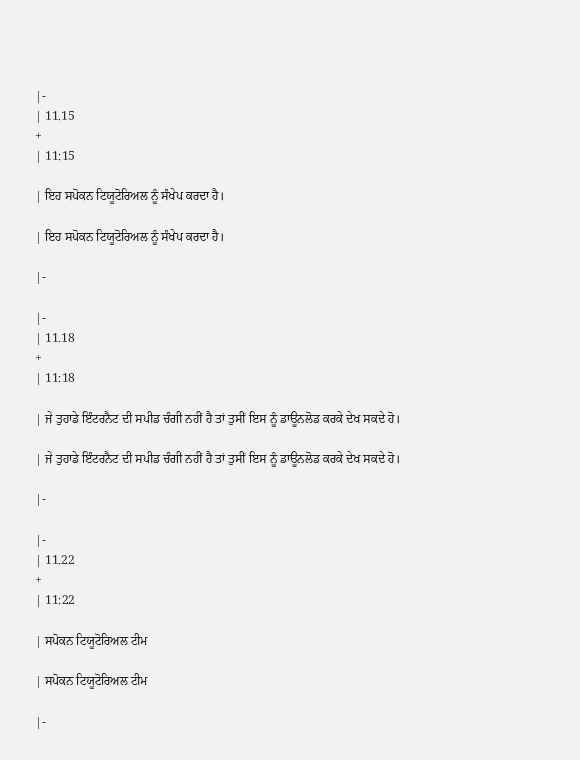|-
| 11.15
+
| 11:15

| ਇਹ ਸਪੋਕਨ ਟਿਯੂਟੋਰਿਅਲ ਨੂੰ ਸੰਖੇਪ ਕਰਦਾ ਹੈ।

| ਇਹ ਸਪੋਕਨ ਟਿਯੂਟੋਰਿਅਲ ਨੂੰ ਸੰਖੇਪ ਕਰਦਾ ਹੈ।

|-

|-
| 11.18
+
| 11:18

| ਜੇ ਤੁਹਾਡੇ ਇੰਟਰਨੈਟ ਦੀ ਸਪੀਡ ਚੰਗੀ ਨਹੀਂ ਹੈ ਤਾਂ ਤੁਸੀਂ ਇਸ ਨੂੰ ਡਾਊਨਲੋਡ ਕਰਕੇ ਦੇਖ ਸਕਦੇ ਹੋ।

| ਜੇ ਤੁਹਾਡੇ ਇੰਟਰਨੈਟ ਦੀ ਸਪੀਡ ਚੰਗੀ ਨਹੀਂ ਹੈ ਤਾਂ ਤੁਸੀਂ ਇਸ ਨੂੰ ਡਾਊਨਲੋਡ ਕਰਕੇ ਦੇਖ ਸਕਦੇ ਹੋ।

|-

|-
| 11.22
+
| 11:22

| ਸਪੋਕਨ ਟਿਯੂਟੋਰਿਅਲ ਟੀਮ

| ਸਪੋਕਨ ਟਿਯੂਟੋਰਿਅਲ ਟੀਮ

|-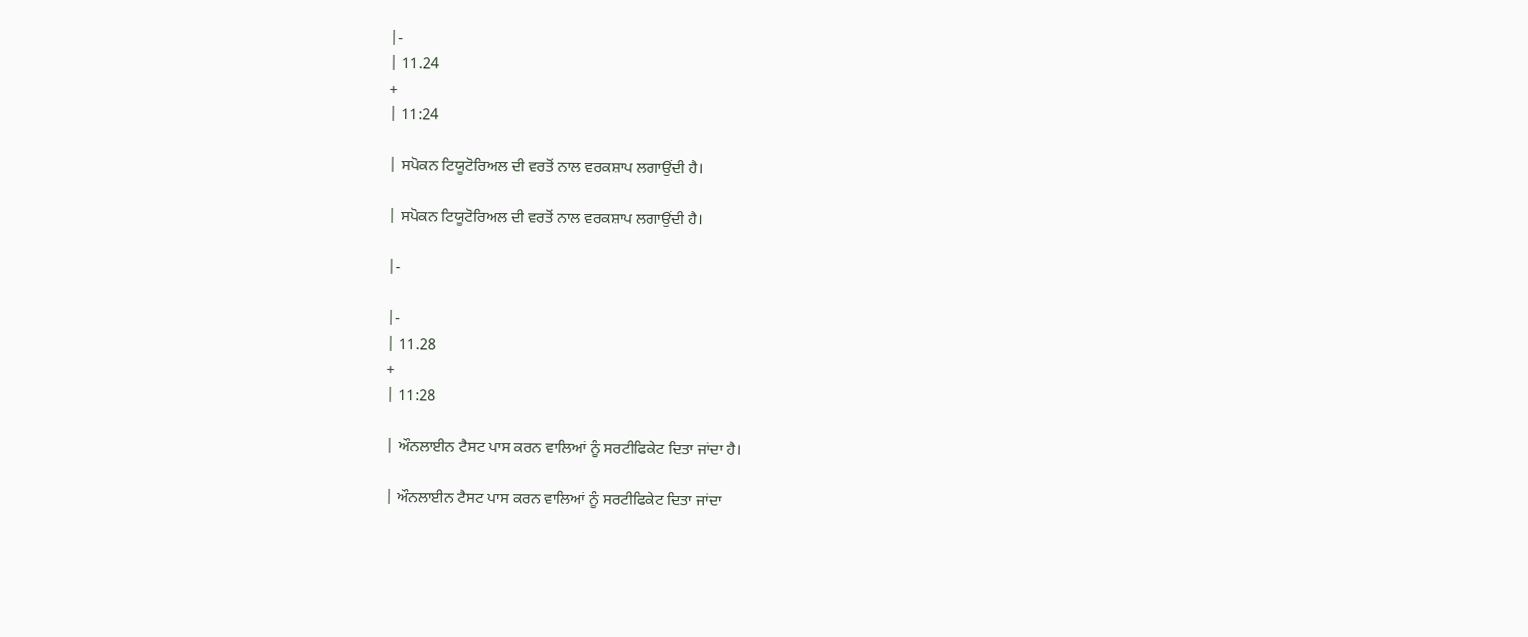|-
| 11.24
+
| 11:24

| ਸਪੋਕਨ ਟਿਯੂਟੋਰਿਅਲ ਦੀ ਵਰਤੋਂ ਨਾਲ ਵਰਕਸ਼ਾਪ ਲਗਾਉਂਦੀ ਹੈ।

| ਸਪੋਕਨ ਟਿਯੂਟੋਰਿਅਲ ਦੀ ਵਰਤੋਂ ਨਾਲ ਵਰਕਸ਼ਾਪ ਲਗਾਉਂਦੀ ਹੈ।

|-

|-
| 11.28
+
| 11:28

| ਔਨਲਾਈਨ ਟੈਸਟ ਪਾਸ ਕਰਨ ਵਾਲਿਆਂ ਨੂੰ ਸਰਟੀਫਿਕੇਟ ਦਿਤਾ ਜਾਂਦਾ ਹੈ।

| ਔਨਲਾਈਨ ਟੈਸਟ ਪਾਸ ਕਰਨ ਵਾਲਿਆਂ ਨੂੰ ਸਰਟੀਫਿਕੇਟ ਦਿਤਾ ਜਾਂਦਾ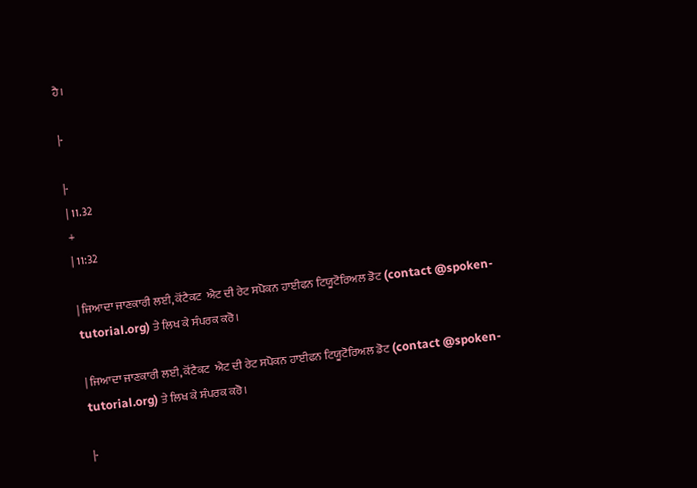ਹੈ।

|-

|-
| 11.32
+
| 11:32

| ਜਿਆਦਾ ਜਾਣਕਾਰੀ ਲਈ, ਕੋਂਟੈਕਟ  ਐਟ ਦੀ ਰੇਟ ਸਪੋਕਨ ਹਾਈਫਨ ਟਿਯੂਟੋਰਿਅਲ ਡੋਟ (contact @spoken-tutorial.org) ਤੇ ਲਿਖ ਕੇ ਸੰਪਰਕ ਕਰੋ।

| ਜਿਆਦਾ ਜਾਣਕਾਰੀ ਲਈ, ਕੋਂਟੈਕਟ  ਐਟ ਦੀ ਰੇਟ ਸਪੋਕਨ ਹਾਈਫਨ ਟਿਯੂਟੋਰਿਅਲ ਡੋਟ (contact @spoken-tutorial.org) ਤੇ ਲਿਖ ਕੇ ਸੰਪਰਕ ਕਰੋ।

|-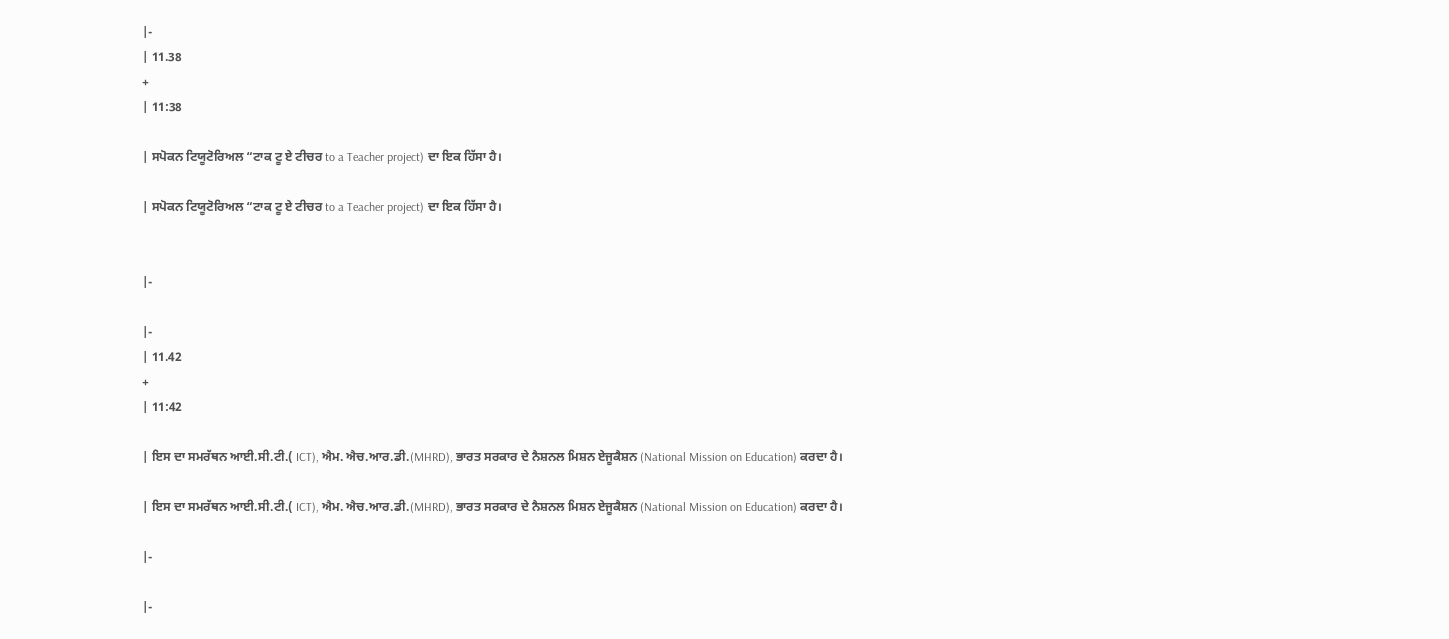|-
| 11.38
+
| 11:38

| ਸਪੋਕਨ ਟਿਯੂਟੋਰਿਅਲ “ਟਾਕ ਟੂ ਏ ਟੀਚਰ to a Teacher project) ਦਾ ਇਕ ਹਿੱਸਾ ਹੈ।

| ਸਪੋਕਨ ਟਿਯੂਟੋਰਿਅਲ “ਟਾਕ ਟੂ ਏ ਟੀਚਰ to a Teacher project) ਦਾ ਇਕ ਹਿੱਸਾ ਹੈ।


|-

|-
| 11.42
+
| 11:42

| ਇਸ ਦਾ ਸਮਰੱਥਨ ਆਈ.ਸੀ.ਟੀ.( ICT), ਐਮ. ਐਚ.ਆਰ.ਡੀ.(MHRD), ਭਾਰਤ ਸਰਕਾਰ ਦੇ ਨੈਸ਼ਨਲ ਮਿਸ਼ਨ ਏਜੂਕੈਸ਼ਨ (National Mission on Education) ਕਰਦਾ ਹੈ।

| ਇਸ ਦਾ ਸਮਰੱਥਨ ਆਈ.ਸੀ.ਟੀ.( ICT), ਐਮ. ਐਚ.ਆਰ.ਡੀ.(MHRD), ਭਾਰਤ ਸਰਕਾਰ ਦੇ ਨੈਸ਼ਨਲ ਮਿਸ਼ਨ ਏਜੂਕੈਸ਼ਨ (National Mission on Education) ਕਰਦਾ ਹੈ।

|-

|-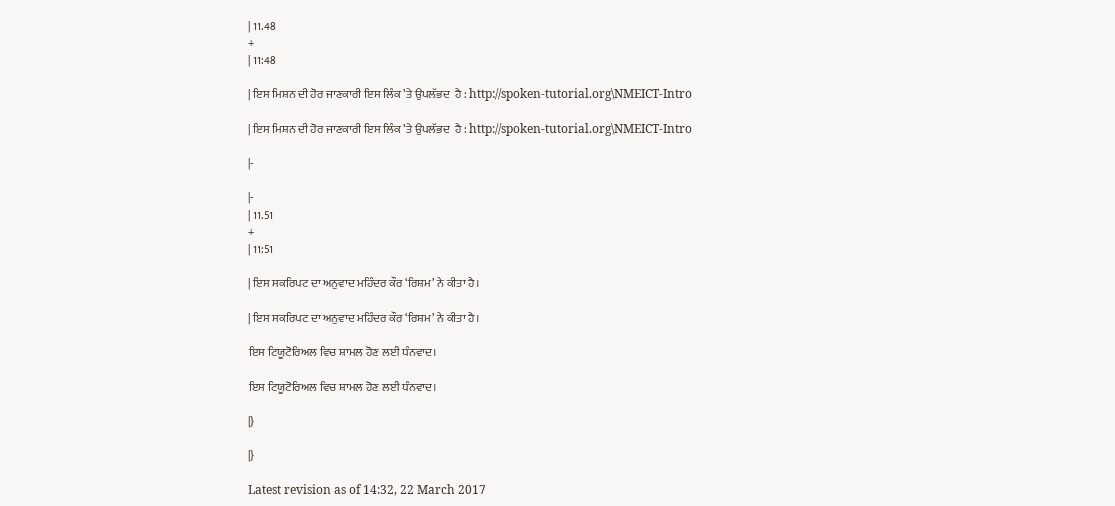| 11.48
+
| 11:48

| ਇਸ ਮਿਸ਼ਨ ਦੀ ਹੋਰ ਜਾਣਕਾਰੀ ਇਸ ਲਿੰਕ ’ਤੇ ਉਪਲੱਭਦ  ਹੈ : http://spoken-tutorial.org\NMEICT-Intro

| ਇਸ ਮਿਸ਼ਨ ਦੀ ਹੋਰ ਜਾਣਕਾਰੀ ਇਸ ਲਿੰਕ ’ਤੇ ਉਪਲੱਭਦ  ਹੈ : http://spoken-tutorial.org\NMEICT-Intro

|-

|-
| 11.51
+
| 11:51

| ਇਸ ਸਕਰਿਪਟ ਦਾ ਅਨੁਵਾਦ ਮਹਿੰਦਰ ਕੌਰ ‘ਰਿਸ਼ਮ’ ਨੇ ਕੀਤਾ ਹੈ।

| ਇਸ ਸਕਰਿਪਟ ਦਾ ਅਨੁਵਾਦ ਮਹਿੰਦਰ ਕੌਰ ‘ਰਿਸ਼ਮ’ ਨੇ ਕੀਤਾ ਹੈ।

ਇਸ ਟਿਯੂਟੋਰਿਅਲ ਵਿਚ ਸ਼ਾਮਲ ਹੋਣ ਲਈ ਧੰਨਵਾਦ।

ਇਸ ਟਿਯੂਟੋਰਿਅਲ ਵਿਚ ਸ਼ਾਮਲ ਹੋਣ ਲਈ ਧੰਨਵਾਦ।

|}

|}

Latest revision as of 14:32, 22 March 2017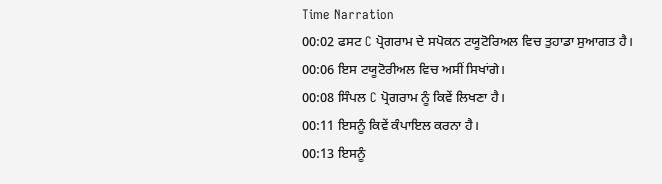Time Narration
00:02 ਫਸਟ C ਪ੍ਰੋਗਰਾਮ ਦੇ ਸਪੋਕਨ ਟਯੂਟੋਰਿਅਲ ਵਿਚ ਤੁਹਾਡਾ ਸੁਆਗਤ ਹੈ।
00:06 ਇਸ ਟਯੂਟੋਰੀਅਲ ਵਿਚ ਅਸੀਂ ਸਿਖਾਂਗੇ।
00:08 ਸਿੰਪਲ C ਪ੍ਰੋਗਰਾਮ ਨੂੰ ਕਿਵੇਂ ਲਿਖਣਾ ਹੈ।
00:11 ਇਸਨੂੰ ਕਿਵੇਂ ਕੰਪਾਇਲ ਕਰਨਾ ਹੈ।
00:13 ਇਸਨੂੰ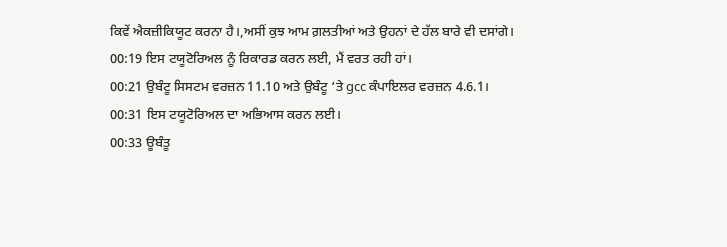ਕਿਵੇਂ ਐਕਜ਼ੀਕਿਯੂਟ ਕਰਨਾ ਹੈ।,ਅਸੀਂ ਕੁਝ ਆਮ ਗ਼ਲਤੀਆਂ ਅਤੇ ਉਹਨਾਂ ਦੇ ਹੱਲ ਬਾਰੇ ਵੀ ਦਸਾਂਗੇ।
00:19 ਇਸ ਟਯੂਟੋਰਿਅਲ ਨੂੰ ਰਿਕਾਰਡ ਕਰਨ ਲਈ, ਮੈਂ ਵਰਤ ਰਹੀ ਹਾਂ।
00:21 ਉਬੰਟੂ ਸਿਸਟਮ ਵਰਜ਼ਨ 11.10 ਅਤੇ ਉਬੰਟੂ ‘ਤੇ gcc ਕੰਪਾਇਲਰ ਵਰਜ਼ਨ 4.6.1।
00:31 ਇਸ ਟਯੂਟੋਰਿਅਲ ਦਾ ਅਭਿਆਸ ਕਰਨ ਲਈ।
00:33 ਊਬੰਤੂ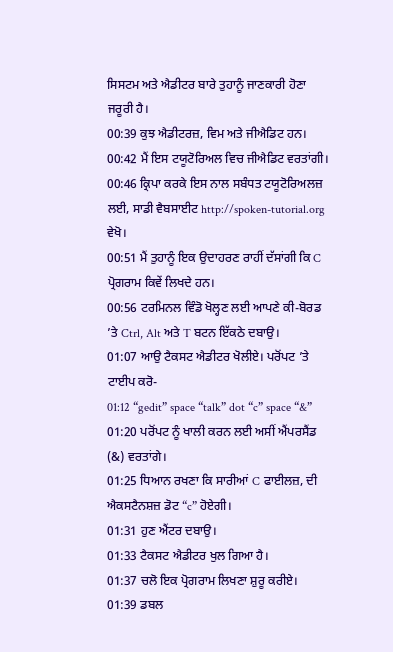ਸਿਸਟਮ ਅਤੇ ਐਡੀਟਰ ਬਾਰੇ ਤੁਹਾਨੂੰ ਜਾਣਕਾਰੀ ਹੋਣਾ ਜਰੂਰੀ ਹੈ।
00:39 ਕੁਝ ਐਡੀਟਰਜ਼, ਵਿਮ ਅਤੇ ਜੀਐਡਿਟ ਹਨ।
00:42 ਮੈਂ ਇਸ ਟਯੂਟੋਰਿਅਲ ਵਿਚ ਜੀਐਡਿਟ ਵਰਤਾਂਗੀ।
00:46 ਕ੍ਰਿਪਾ ਕਰਕੇ ਇਸ ਨਾਲ ਸਬੰਧਤ ਟਯੂਟੋਰਿਅਲਜ਼ ਲਈ, ਸਾਡੀ ਵੈਬਸਾਈਟ http://spoken-tutorial.org ਵੇਖੋ।
00:51 ਮੈਂ ਤੁਹਾਨੂੰ ਇਕ ਉਦਾਹਰਣ ਰਾਹੀਂ ਦੱਸਾਂਗੀ ਕਿ C ਪ੍ਰੋਗਰਾਮ ਕਿਵੇਂ ਲਿਖਦੇ ਹਨ।
00:56 ਟਰਮਿਨਲ ਵਿੰਡੋ ਖੋਲ੍ਹਣ ਲਈ ਆਪਣੇ ਕੀ-ਬੋਰਡ ’ਤੇ Ctrl, Alt ਅਤੇ T ਬਟਨ ਇੱਕਠੇ ਦਬਾਉ।
01:07 ਆਉ ਟੈਕਸਟ ਐਡੀਟਰ ਖੋਲੀਏ। ਪਰੋਂਪਟ ’ਤੇ ਟਾਈਪ ਕਰੋ-
01:12 “gedit” space “talk” dot “c” space “&”
01:20 ਪਰੋਂਪਟ ਨੂੰ ਖਾਲੀ ਕਰਨ ਲਈ ਅਸੀਂ ਐਂਪਰਸੈਂਡ (&) ਵਰਤਾਂਗੇ।
01:25 ਧਿਆਨ ਰਖਣਾ ਕਿ ਸਾਰੀਆਂ C ਫਾਈਲਜ਼, ਦੀ ਐਕਸਟੈਨਸ਼ਜ਼ ਡੋਟ “c” ਹੋਏਗੀ।
01:31 ਹੁਣ ਐਂਟਰ ਦਬਾਉ।
01:33 ਟੈਕਸਟ ਐਡੀਟਰ ਖੁਲ ਗਿਆ ਹੈ।
01:37 ਚਲੋ ਇਕ ਪ੍ਰੋਗਰਾਮ ਲਿਖਣਾ ਸ਼ੁਰੂ ਕਰੀਏ।
01:39 ਡਬਲ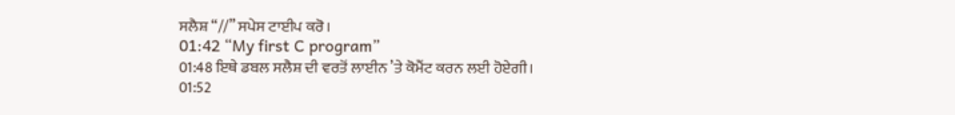ਸਲੈਸ਼ “//” ਸਪੇਸ ਟਾਈਪ ਕਰੋ।
01:42 “My first C program”
01:48 ਇਥੇ ਡਬਲ ਸਲੈਸ਼ ਦੀ ਵਰਤੋਂ ਲਾਈਨ ’ਤੇ ਕੋਮੈਂਟ ਕਰਨ ਲਈ ਹੋਏਗੀ।
01:52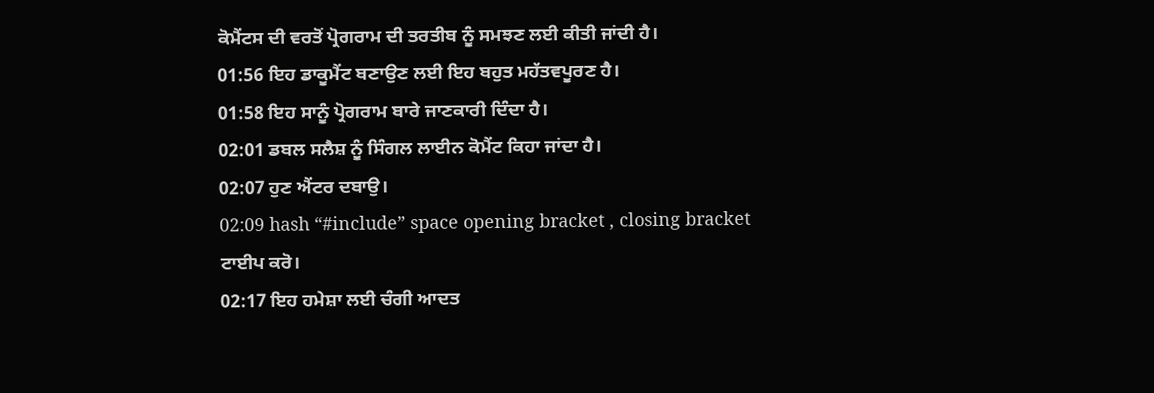ਕੋਮੈਂਟਸ ਦੀ ਵਰਤੋਂ ਪ੍ਰੋਗਰਾਮ ਦੀ ਤਰਤੀਬ ਨੂੰ ਸਮਝਣ ਲਈ ਕੀਤੀ ਜਾਂਦੀ ਹੈ।
01:56 ਇਹ ਡਾਕੂਮੈਂਟ ਬਣਾਉਣ ਲਈ ਇਹ ਬਹੁਤ ਮਹੱਤਵਪੂਰਣ ਹੈ।
01:58 ਇਹ ਸਾਨੂੰ ਪ੍ਰੋਗਰਾਮ ਬਾਰੇ ਜਾਣਕਾਰੀ ਦਿੰਦਾ ਹੈ।
02:01 ਡਬਲ ਸਲੈਸ਼ ਨੂੰ ਸਿੰਗਲ ਲਾਈਨ ਕੋਮੈਂਟ ਕਿਹਾ ਜਾਂਦਾ ਹੈ।
02:07 ਹੁਣ ਐਂਟਰ ਦਬਾਉ।
02:09 hash “#include” space opening bracket , closing bracket ਟਾਈਪ ਕਰੋ।
02:17 ਇਹ ਹਮੇਸ਼ਾ ਲਈ ਚੰਗੀ ਆਦਤ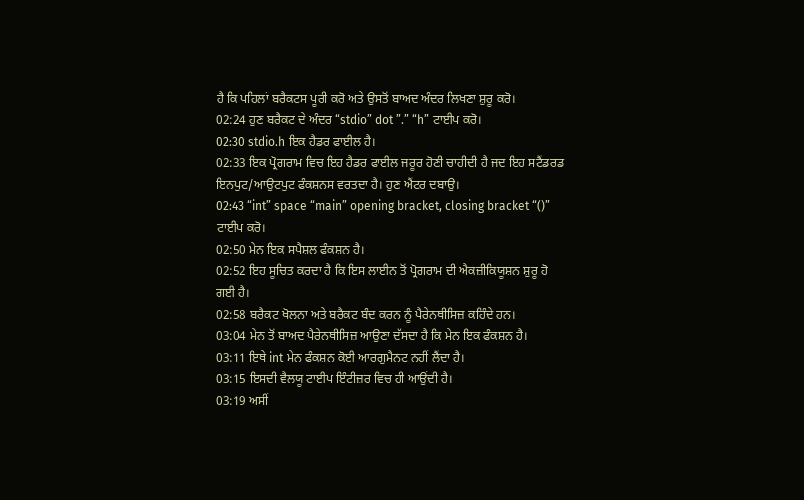ਹੈ ਕਿ ਪਹਿਲਾਂ ਬਰੈਕਟਸ ਪੂਰੀ ਕਰੋ ਅਤੇ ਉਸਤੋਂ ਬਾਅਦ ਅੰਦਰ ਲਿਖਣਾ ਸ਼ੁਰੂ ਕਰੋ।
02:24 ਹੁਣ ਬਰੈਕਟ ਦੇ ਅੰਦਰ “stdio” dot ”.” “h” ਟਾਈਪ ਕਰੋ।
02:30 stdio.h ਇਕ ਹੈਡਰ ਫਾਈਲ ਹੈ।
02:33 ਇਕ ਪ੍ਰੋਗਰਾਮ ਵਿਚ ਇਹ ਹੈਡਰ ਫਾਈਲ ਜਰੂਰ ਹੋਣੀ ਚਾਹੀਦੀ ਹੈ ਜਦ ਇਹ ਸਟੈਂਡਰਡ ਇਨਪੁਟ/ਆਉਟਪੁਟ ਫੰਕਸ਼ਨਸ ਵਰਤਦਾ ਹੈ। ਹੁਣ ਐਂਟਰ ਦਬਾਉ।
02:43 “int” space “main” opening bracket, closing bracket “()” ਟਾਈਪ ਕਰੋ।
02:50 ਮੇਨ ਇਕ ਸਪੈਸ਼ਲ ਫੰਕਸ਼ਨ ਹੈ।
02:52 ਇਹ ਸੂਚਿਤ ਕਰਦਾ ਹੈ ਕਿ ਇਸ ਲਾਈਨ ਤੋਂ ਪ੍ਰੋਗਰਾਮ ਦੀ ਐਕਜ਼ੀਕਿਯੂਸ਼ਨ ਸ਼ੁਰੂ ਹੋ ਗਈ ਹੈ।
02:58 ਬਰੈਕਟ ਖੋਲਨਾ ਅਤੇ ਬਰੈਕਟ ਬੰਦ ਕਰਨ ਨੂੰ ਪੈਰੇਨਥੀਸਿਜ਼ ਕਹਿੰਦੇ ਹਨ।
03:04 ਮੇਨ ਤੋਂ ਬਾਅਦ ਪੈਰੇਨਥੀਸਿਜ਼ ਆਉਣਾ ਦੱਸਦਾ ਹੈ ਕਿ ਮੇਨ ਇਕ ਫੰਕਸ਼ਨ ਹੈ।
03:11 ਇਥੇ int ਮੇਨ ਫੰਕਸ਼ਨ ਕੋਈ ਆਰਗੁਮੈਨਟ ਨਹੀਂ ਲੈਂਦਾ ਹੈ।
03:15 ਇਸਦੀ ਵੈਲਯੂ ਟਾਈਪ ਇੰਟੀਜ਼ਰ ਵਿਚ ਹੀ ਆਉਂਦੀ ਹੈ।
03:19 ਅਸੀਂ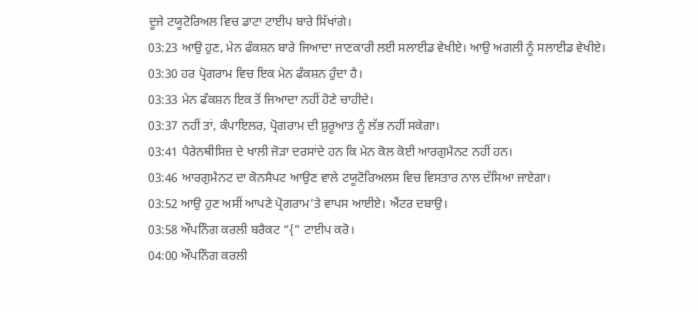ਦੂਜੇ ਟਯੂਟੋਰਿਅਲ ਵਿਚ ਡਾਟਾ ਟਾਈਪ ਬਾਰੇ ਸਿੱਖਾਂਗੇ।
03:23 ਆਉ ਹੁਣ, ਮੇਨ ਫੰਕਸ਼ਨ ਬਾਰੇ ਜਿਆਦਾ ਜਾਣਕਾਰੀ ਲਈ ਸਲਾਈਡ ਵੇਖੀਏ। ਆਉ ਅਗਲੀ ਨੂੰ ਸਲਾਈਡ ਵੇਖੀਏ।
03:30 ਹਰ ਪ੍ਰੋਗਰਾਮ ਵਿਚ ਇਕ ਮੇਨ ਫੰਕਸ਼ਨ ਹੁੰਦਾ ਹੈ।
03:33 ਮੇਨ ਫੰਕਸ਼ਨ ਇਕ ਤੋਂ ਜਿਆਦਾ ਨਹੀਂ ਹੋਣੇ ਚਾਹੀਦੇ।
03:37 ਨਹੀਂ ਤਾਂ, ਕੰਪਾਇਲਰ, ਪ੍ਰੋਗਰਾਮ ਦੀ ਸ਼ੁਰੂਆਤ ਨੂੰ ਲੱਭ ਨਹੀਂ ਸਕੇਗਾ।
03:41 ਪੈਰੇਨਥੀਸਿਜ਼ ਦੇ ਖਾਲੀ ਜੋੜਾ ਦਰਸਾਂਦੇ ਹਨ ਕਿ ਮੇਨ ਕੋਲ ਕੋਈ ਆਰਗੁਮੈਨਟ ਨਹੀਂ ਹਨ।
03:46 ਆਰਗੁਮੈਨਟ ਦਾ ਕੋਨਸੈਪਟ ਆਉਣ ਵਾਲੇ ਟਯੂਟੋਰਿਅਲਸ ਵਿਚ ਵਿਸਤਾਰ ਨਾਲ ਦੱਸਿਆ ਜਾਏਗਾ।
03:52 ਆਉ ਹੁਣ ਅਸੀਂ ਆਪਣੇ ਪ੍ਰੋਗਰਾਮ’ਤੇ ਵਾਪਸ ਆਈਏ। ਐਂਟਰ ਦਬਾਉ।
03:58 ਔਪਨਿੰਗ ਕਰਲੀ ਬਰੈਕਟ “{” ਟਾਈਪ ਕਰੋ।
04:00 ਔਪਨਿੰਗ ਕਰਲੀ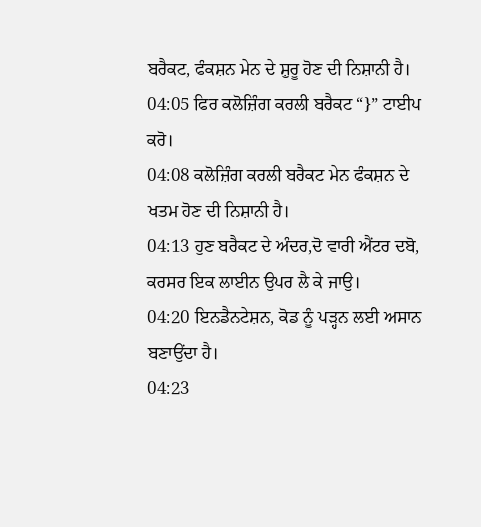ਬਰੈਕਟ, ਫੰਕਸ਼ਨ ਮੇਨ ਦੇ ਸ਼ੁਰੂ ਹੋਣ ਦੀ ਨਿਸ਼ਾਨੀ ਹੈ।
04:05 ਫਿਰ ਕਲੋਜ਼ਿੰਗ ਕਰਲੀ ਬਰੈਕਟ “}” ਟਾਈਪ ਕਰੋ।
04:08 ਕਲੋਜ਼ਿੰਗ ਕਰਲੀ ਬਰੈਕਟ ਮੇਨ ਫੰਕਸ਼ਨ ਦੇ ਖਤਮ ਹੋਣ ਦੀ ਨਿਸ਼ਾਨੀ ਹੈ।
04:13 ਹੁਣ ਬਰੈਕਟ ਦੇ ਅੰਦਰ,ਦੋ ਵਾਰੀ ਐਂਟਰ ਦਬੋ, ਕਰਸਰ ਇਕ ਲਾਈਨ ਉਪਰ ਲੈ ਕੇ ਜਾਉ।
04:20 ਇਨਡੈਨਟੇਸ਼ਨ, ਕੋਡ ਨੂੰ ਪੜ੍ਹਨ ਲਈ ਅਸਾਨ ਬਣਾਉਂਦਾ ਹੈ।
04:23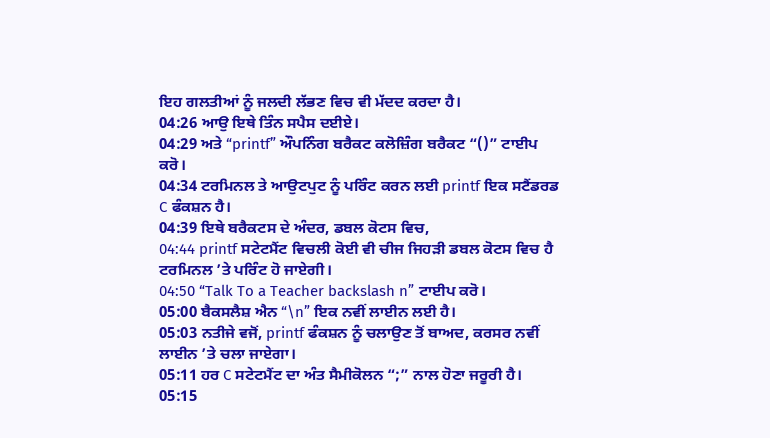ਇਹ ਗਲਤੀਆਂ ਨੂੰ ਜਲਦੀ ਲੱਭਣ ਵਿਚ ਵੀ ਮੱਦਦ ਕਰਦਾ ਹੈ।
04:26 ਆਉ ਇਥੇ ਤਿੰਨ ਸਪੈਸ ਦਈਏ।
04:29 ਅਤੇ “printf” ਔਪਨਿੰਗ ਬਰੈਕਟ ਕਲੋਜ਼ਿੰਗ ਬਰੈਕਟ “()” ਟਾਈਪ ਕਰੋ।
04:34 ਟਰਮਿਨਲ ਤੇ ਆਉਟਪੁਟ ਨੂੰ ਪਰਿੰਟ ਕਰਨ ਲਈ printf ਇਕ ਸਟੈਂਡਰਡ C ਫੰਕਸ਼ਨ ਹੈ।
04:39 ਇਥੇ ਬਰੈਕਟਸ ਦੇ ਅੰਦਰ, ਡਬਲ ਕੋਟਸ ਵਿਚ,
04:44 printf ਸਟੇਟਮੈਂਟ ਵਿਚਲੀ ਕੋਈ ਵੀ ਚੀਜ ਜਿਹੜੀ ਡਬਲ ਕੋਟਸ ਵਿਚ ਹੈ ਟਰਮਿਨਲ ’ਤੇ ਪਰਿੰਟ ਹੋ ਜਾਏਗੀ।
04:50 “Talk To a Teacher backslash n” ਟਾਈਪ ਕਰੋ।
05:00 ਬੈਕਸਲੈਸ਼ ਐਨ “\n” ਇਕ ਨਵੀਂ ਲਾਈਨ ਲਈ ਹੈ।
05:03 ਨਤੀਜੇ ਵਜੋਂ, printf ਫੰਕਸ਼ਨ ਨੂੰ ਚਲਾਉਣ ਤੋਂ ਬਾਅਦ, ਕਰਸਰ ਨਵੀਂ ਲਾਈਨ ’ਤੇ ਚਲਾ ਜਾਏਗਾ।
05:11 ਹਰ C ਸਟੇਟਮੈਂਟ ਦਾ ਅੰਤ ਸੈਮੀਕੋਲਨ “;” ਨਾਲ ਹੋਣਾ ਜਰੂਰੀ ਹੈ।
05:15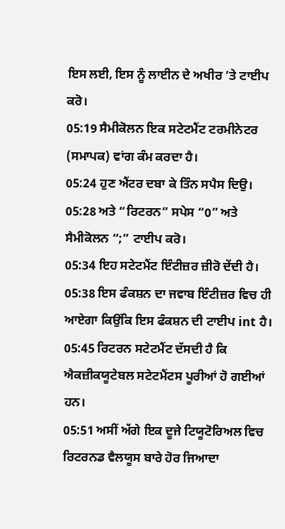ਇਸ ਲਈ, ਇਸ ਨੂੰ ਲਾਈਨ ਦੇ ਅਖੀਰ ’ਤੇ ਟਾਈਪ ਕਰੋ।
05:19 ਸੈਮੀਕੋਲਨ ਇਕ ਸਟੇਟਮੈਂਟ ਟਰਮੀਨੇਟਰ (ਸਮਾਪਕ) ਵਾਂਗ ਕੰਮ ਕਰਦਾ ਹੈ।
05:24 ਹੁਣ ਐਂਟਰ ਦਬਾ ਕੇ ਤਿੰਨ ਸਪੈਸ ਦਿਉ।
05:28 ਅਤੇ “ਰਿਟਰਨ” ਸਪੇਸ “0” ਅਤੇ ਸੈਮੀਕੋਲਨ “;” ਟਾਈਪ ਕਰੋ।
05:34 ਇਹ ਸਟੇਟਮੈਂਟ ਇੰਟੀਜ਼ਰ ਜ਼ੀਰੋ ਦੇਂਦੀ ਹੈ।
05:38 ਇਸ ਫੰਕਸ਼ਨ ਦਾ ਜਵਾਬ ਇੰਟੀਜ਼ਰ ਵਿਚ ਹੀ ਆਏਗਾ ਕਿਉਂਕਿ ਇਸ ਫੰਕਸ਼ਨ ਦੀ ਟਾਈਪ int ਹੈ।
05:45 ਰਿਟਰਨ ਸਟੇਟਮੈਂਟ ਦੱਸਦੀ ਹੈ ਕਿ ਐਕਜ਼ੀਕਯੂਟੇਬਲ ਸਟੇਟਮੈਂਟਸ ਪੂਰੀਆਂ ਹੋ ਗਈਆਂ ਹਨ।
05:51 ਅਸੀਂ ਅੱਗੇ ਇਕ ਦੂਜੇ ਟਿਯੂਟੋਰਿਅਲ ਵਿਚ ਰਿਟਰਨਡ ਵੈਲਯੂਸ ਬਾਰੇ ਹੋਰ ਜਿਆਦਾ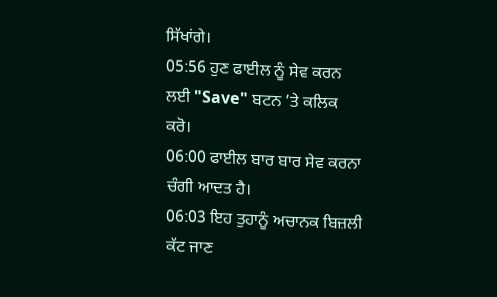ਸਿੱਖਾਂਗੇ।
05:56 ਹੁਣ ਫਾਈਲ ਨੂੰ ਸੇਵ ਕਰਨ ਲਈ "Save" ਬਟਨ ’ਤੇ ਕਲਿਕ ਕਰੋ।
06:00 ਫਾਈਲ ਬਾਰ ਬਾਰ ਸੇਵ ਕਰਨਾ ਚੰਗੀ ਆਦਤ ਹੈ।
06:03 ਇਹ ਤੁਹਾਨੂੰ ਅਚਾਨਕ ਬਿਜ਼ਲੀ ਕੱਟ ਜਾਣ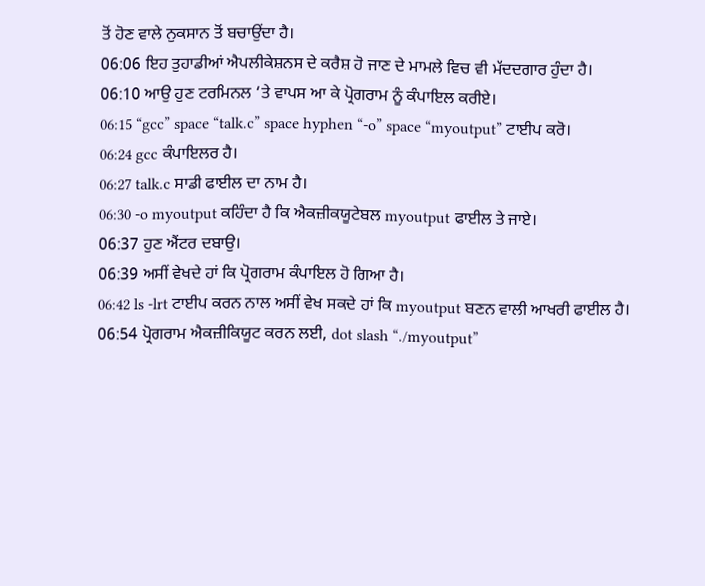ਤੋਂ ਹੋਣ ਵਾਲੇ ਨੁਕਸਾਨ ਤੋਂ ਬਚਾਉਂਦਾ ਹੈ।
06:06 ਇਹ ਤੁਹਾਡੀਆਂ ਐਪਲੀਕੇਸ਼ਨਸ ਦੇ ਕਰੈਸ਼ ਹੋ ਜਾਣ ਦੇ ਮਾਮਲੇ ਵਿਚ ਵੀ ਮੱਦਦਗਾਰ ਹੁੰਦਾ ਹੈ।
06:10 ਆਉ ਹੁਣ ਟਰਮਿਨਲ ‘ਤੇ ਵਾਪਸ ਆ ਕੇ ਪ੍ਰੋਗਰਾਮ ਨੂੰ ਕੰਪਾਇਲ ਕਰੀਏ।
06:15 “gcc” space “talk.c” space hyphen “-o” space “myoutput” ਟਾਈਪ ਕਰੋ।
06:24 gcc ਕੰਪਾਇਲਰ ਹੈ।
06:27 talk.c ਸਾਡੀ ਫਾਈਲ ਦਾ ਨਾਮ ਹੈ।
06:30 -o myoutput ਕਹਿੰਦਾ ਹੈ ਕਿ ਐਕਜ਼ੀਕਯੂਟੇਬਲ myoutput ਫਾਈਲ ਤੇ ਜਾਏ।
06:37 ਹੁਣ ਐਂਟਰ ਦਬਾਉ।
06:39 ਅਸੀਂ ਵੇਖਦੇ ਹਾਂ ਕਿ ਪ੍ਰੋਗਰਾਮ ਕੰਪਾਇਲ ਹੋ ਗਿਆ ਹੈ।
06:42 ls -lrt ਟਾਈਪ ਕਰਨ ਨਾਲ ਅਸੀਂ ਵੇਖ ਸਕਦੇ ਹਾਂ ਕਿ myoutput ਬਣਨ ਵਾਲੀ ਆਖਰੀ ਫਾਈਲ ਹੈ।
06:54 ਪ੍ਰੋਗਰਾਮ ਐਕਜ਼ੀਕਿਯੂਟ ਕਰਨ ਲਈ, dot slash “./myoutput”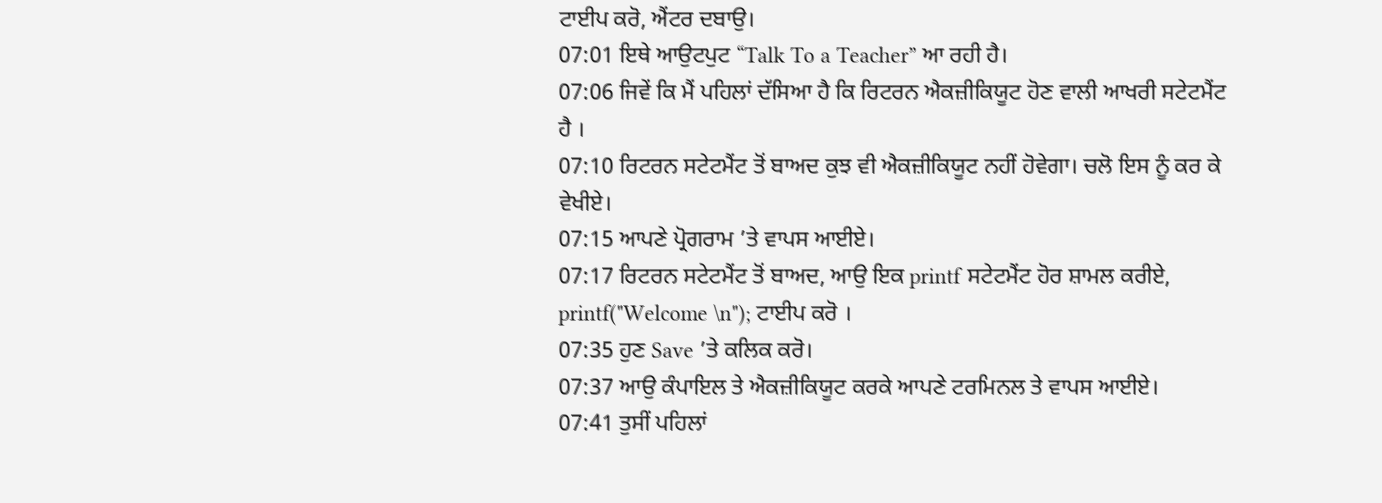ਟਾਈਪ ਕਰੋ, ਐਂਟਰ ਦਬਾਉ।
07:01 ਇਥੇ ਆਉਟਪੁਟ “Talk To a Teacher” ਆ ਰਹੀ ਹੈ।
07:06 ਜਿਵੇਂ ਕਿ ਮੈਂ ਪਹਿਲਾਂ ਦੱਸਿਆ ਹੈ ਕਿ ਰਿਟਰਨ ਐਕਜ਼ੀਕਿਯੂਟ ਹੋਣ ਵਾਲੀ ਆਖਰੀ ਸਟੇਟਮੈਂਟ ਹੈ ।
07:10 ਰਿਟਰਨ ਸਟੇਟਮੈਂਟ ਤੋਂ ਬਾਅਦ ਕੁਝ ਵੀ ਐਕਜ਼ੀਕਿਯੂਟ ਨਹੀਂ ਹੋਵੇਗਾ। ਚਲੋ ਇਸ ਨੂੰ ਕਰ ਕੇ ਵੇਖੀਏ।
07:15 ਆਪਣੇ ਪ੍ਰੋਗਰਾਮ ’ਤੇ ਵਾਪਸ ਆਈਏ।
07:17 ਰਿਟਰਨ ਸਟੇਟਮੈਂਟ ਤੋਂ ਬਾਅਦ, ਆਉ ਇਕ printf ਸਟੇਟਮੈਂਟ ਹੋਰ ਸ਼ਾਮਲ ਕਰੀਏ, printf("Welcome \n"); ਟਾਈਪ ਕਰੋ ।
07:35 ਹੁਣ Save ’ਤੇ ਕਲਿਕ ਕਰੋ।
07:37 ਆਉ ਕੰਪਾਇਲ ਤੇ ਐਕਜ਼ੀਕਿਯੂਟ ਕਰਕੇ ਆਪਣੇ ਟਰਮਿਨਲ ਤੇ ਵਾਪਸ ਆਈਏ।
07:41 ਤੁਸੀਂ ਪਹਿਲਾਂ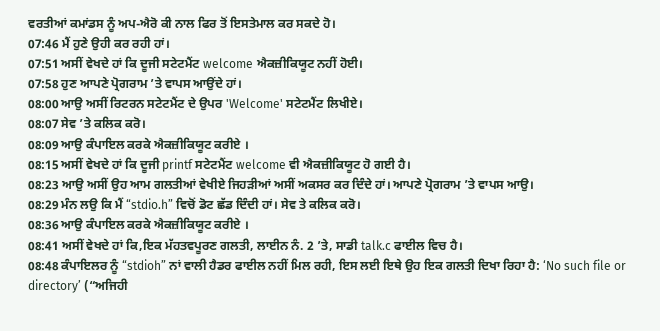ਵਰਤੀਆਂ ਕਮਾਂਡਸ ਨੂੰ ਅਪ-ਐਰੋ ਕੀ ਨਾਲ ਫਿਰ ਤੋਂ ਇਸਤੇਮਾਲ ਕਰ ਸਕਦੇ ਹੋ।
07:46 ਮੈਂ ਹੁਣੇ ਉਹੀ ਕਰ ਰਹੀ ਹਾਂ।
07:51 ਅਸੀਂ ਵੇਖਦੇ ਹਾਂ ਕਿ ਦੂਜੀ ਸਟੇਟਮੈਂਟ welcome ਐਕਜ਼ੀਕਿਯੂਟ ਨਹੀਂ ਹੋਈ।
07:58 ਹੁਣ ਆਪਣੇ ਪ੍ਰੋਗਰਾਮ ’ਤੇ ਵਾਪਸ ਆਉਂਦੇ ਹਾਂ।
08:00 ਆਉ ਅਸੀਂ ਰਿਟਰਨ ਸਟੇਟਮੈਂਟ ਦੇ ਉਪਰ 'Welcome' ਸਟੇਟਮੈਂਟ ਲਿਖੀਏ।
08:07 ਸੇਵ ’ਤੇ ਕਲਿਕ ਕਰੋ।
08:09 ਆਉ ਕੰਪਾਇਲ ਕਰਕੇ ਐਕਜ਼ੀਕਿਯੂਟ ਕਰੀਏ ।
08:15 ਅਸੀਂ ਵੇਖਦੇ ਹਾਂ ਕਿ ਦੂਜੀ printf ਸਟੇਟਮੈਂਟ welcome ਵੀ ਐਕਜ਼ੀਕਿਯੂਟ ਹੋ ਗਈ ਹੈ।
08:23 ਆਉ ਅਸੀਂ ਉਹ ਆਮ ਗਲਤੀਆਂ ਵੇਖੀਏ ਜਿਹੜੀਆਂ ਅਸੀਂ ਅਕਸਰ ਕਰ ਦਿੰਦੇ ਹਾਂ। ਆਪਣੇ ਪ੍ਰੋਗਰਾਮ ’ਤੇ ਵਾਪਸ ਆਉ।
08:29 ਮੰਨ ਲਉ ਕਿ ਮੈਂ “stdio.h” ਵਿਚੋਂ ਡੋਟ ਛੱਡ ਦਿੰਦੀ ਹਾਂ। ਸੇਵ ਤੇ ਕਲਿਕ ਕਰੋ।
08:36 ਆਉ ਕੰਪਾਇਲ ਕਰਕੇ ਐਕਜ਼ੀਕਿਯੂਟ ਕਰੀਏ ।
08:41 ਅਸੀਂ ਵੇਖਦੇ ਹਾਂ ਕਿ,ਇਕ ਮੱਹਤਵਪੂਰਣ ਗਲਤੀ, ਲਾਈਨ ਨੰ. 2 ’ਤੇ, ਸਾਡੀ talk.c ਫਾਈਲ ਵਿਚ ਹੈ।
08:48 ਕੰਪਾਇਲਰ ਨੂੰ “stdioh” ਨਾਂ ਵਾਲੀ ਹੈਡਰ ਫਾਈਲ ਨਹੀਂ ਮਿਲ ਰਹੀ, ਇਸ ਲਈ ਇਥੇ ਉਹ ਇਕ ਗਲਤੀ ਦਿਖਾ ਰਿਹਾ ਹੈ: ‘No such file or directory’ (“ਅਜਿਹੀ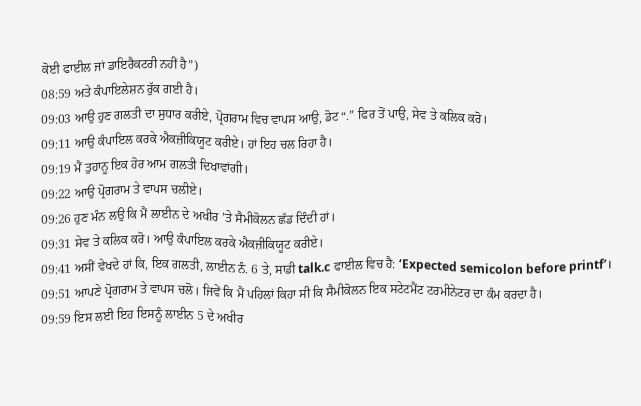ਕੋਈ ਫਾਈਲ ਜਾਂ ਡਾਇਰੈਕਟਰੀ ਨਹੀਂ ਹੈ”)
08:59 ਅਤੇ ਕੰਪਾਇਲੇਸ਼ਨ ਰੁੱਕ ਗਈ ਹੈ।
09:03 ਆਉ ਹੁਣ ਗਲਤੀ ਦਾ ਸੁਧਾਰ ਕਰੀਏ, ਪ੍ਰੋਗਰਾਮ ਵਿਚ ਵਾਪਸ ਆਉ, ਡੋਟ “.” ਫਿਰ ਤੋਂ ਪਾਉ, ਸੇਵ ਤੇ ਕਲਿਕ ਕਰੋ।
09:11 ਆਉ ਕੰਪਾਇਲ ਕਰਕੇ ਐਕਜ਼ੀਕਿਯੂਟ ਕਰੀਏ। ਹਾਂ ਇਹ ਚਲ ਰਿਹਾ ਹੈ।
09:19 ਮੈਂ ਤੁਹਾਨੂ ਇਕ ਹੋਰ ਆਮ ਗਲਤੀ ਦਿਖਾਵਾਂਗੀ।
09:22 ਆਉ ਪ੍ਰੋਗਰਾਮ ਤੇ ਵਾਪਸ ਚਲੀਏ।
09:26 ਹੁਣ ਮੰਨ ਲਉ ਕਿ ਮੈਂ ਲਾਈਨ ਦੇ ਅਖੀਰ ’ਤੇ ਸੈਮੀਕੋਲਨ ਛੱਡ ਦਿੰਦੀ ਹਾਂ।
09:31 ਸੇਵ ਤੇ ਕਲਿਕ ਕਰੋ। ਆਉ ਕੰਪਾਇਲ ਕਰਕੇ ਐਕਜ਼ੀਕਿਯੂਟ ਕਰੀਏ।
09:41 ਅਸੀਂ ਵੇਖਦੇ ਹਾਂ ਕਿ, ਇਕ ਗਲਤੀ, ਲਾਈਨ ਨੰ. 6 ਤੇ, ਸਾਡੀ talk.c ਫਾਈਲ ਵਿਚ ਹੈ: ‘Expected semicolon before printf’।
09:51 ਆਪਣੇ ਪ੍ਰੋਗਰਾਮ ਤੇ ਵਾਪਸ ਚਲੋ। ਜਿਵੇਂ ਕਿ ਮੈਂ ਪਹਿਲਾਂ ਕਿਹਾ ਸੀ ਕਿ ਸੈਮੀਕੋਲਨ ਇਕ ਸਟੇਟਮੈਂਟ ਟਰਮੀਨੇਟਰ ਦਾ ਕੰਮ ਕਰਦਾ ਹੈ।
09:59 ਇਸ ਲਈ ਇਹ ਇਸਨੂੰ ਲਾਈਨ 5 ਦੇ ਅਖੀਰ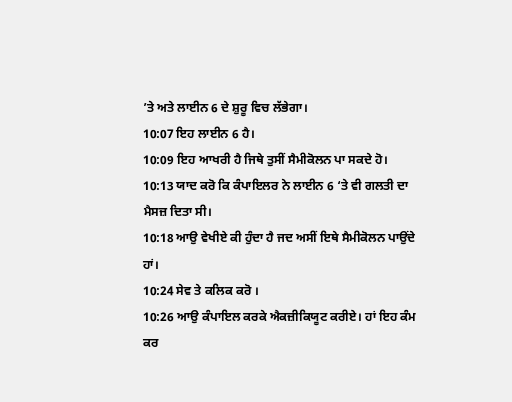’ਤੇ ਅਤੇ ਲਾਈਨ 6 ਦੇ ਸ਼ੁਰੂ ਵਿਚ ਲੱਭੇਗਾ।
10:07 ਇਹ ਲਾਈਨ 6 ਹੈ।
10:09 ਇਹ ਆਖਰੀ ਹੈ ਜਿਥੇ ਤੁਸੀਂ ਸੈਮੀਕੋਲਨ ਪਾ ਸਕਦੇ ਹੋ।
10:13 ਯਾਦ ਕਰੋ ਕਿ ਕੰਪਾਇਲਰ ਨੇ ਲਾਈਨ 6 ‘ਤੇ ਵੀ ਗਲਤੀ ਦਾ ਮੈਸਜ਼ ਦਿਤਾ ਸੀ।
10:18 ਆਉ ਵੇਖੀਏ ਕੀ ਹੁੰਦਾ ਹੈ ਜਦ ਅਸੀਂ ਇਥੇ ਸੈਮੀਕੋਲਨ ਪਾਉਂਦੇ ਹਾਂ।
10:24 ਸੇਵ ਤੇ ਕਲਿਕ ਕਰੋ ।
10:26 ਆਉ ਕੰਪਾਇਲ ਕਰਕੇ ਐਕਜ਼ੀਕਿਯੂਟ ਕਰੀਏ। ਹਾਂ ਇਹ ਕੰਮ ਕਰ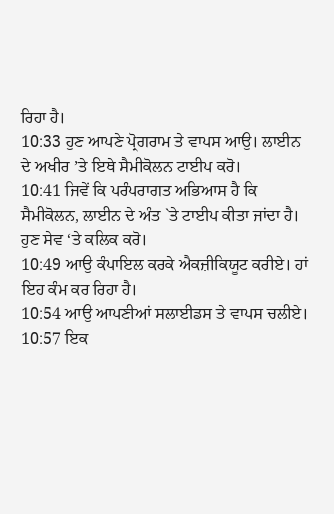ਰਿਹਾ ਹੈ।
10:33 ਹੁਣ ਆਪਣੇ ਪ੍ਰੋਗਰਾਮ ਤੇ ਵਾਪਸ ਆਉ। ਲਾਈਨ ਦੇ ਅਖੀਰ ’ਤੇ ਇਥੇ ਸੈਮੀਕੋਲਨ ਟਾਈਪ ਕਰੋ।
10:41 ਜਿਵੇਂ ਕਿ ਪਰੰਪਰਾਗਤ ਅਭਿਆਸ ਹੈ ਕਿ ਸੈਮੀਕੋਲਨ, ਲਾਈਨ ਦੇ ਅੰਤ `ਤੇ ਟਾਈਪ ਕੀਤਾ ਜਾਂਦਾ ਹੈ। ਹੁਣ ਸੇਵ ‘ਤੇ ਕਲਿਕ ਕਰੋ।
10:49 ਆਉ ਕੰਪਾਇਲ ਕਰਕੇ ਐਕਜ਼ੀਕਿਯੂਟ ਕਰੀਏ। ਹਾਂ ਇਹ ਕੰਮ ਕਰ ਰਿਹਾ ਹੈ।
10:54 ਆਉ ਆਪਣੀਆਂ ਸਲਾਈਡਸ ਤੇ ਵਾਪਸ ਚਲੀਏ।
10:57 ਇਕ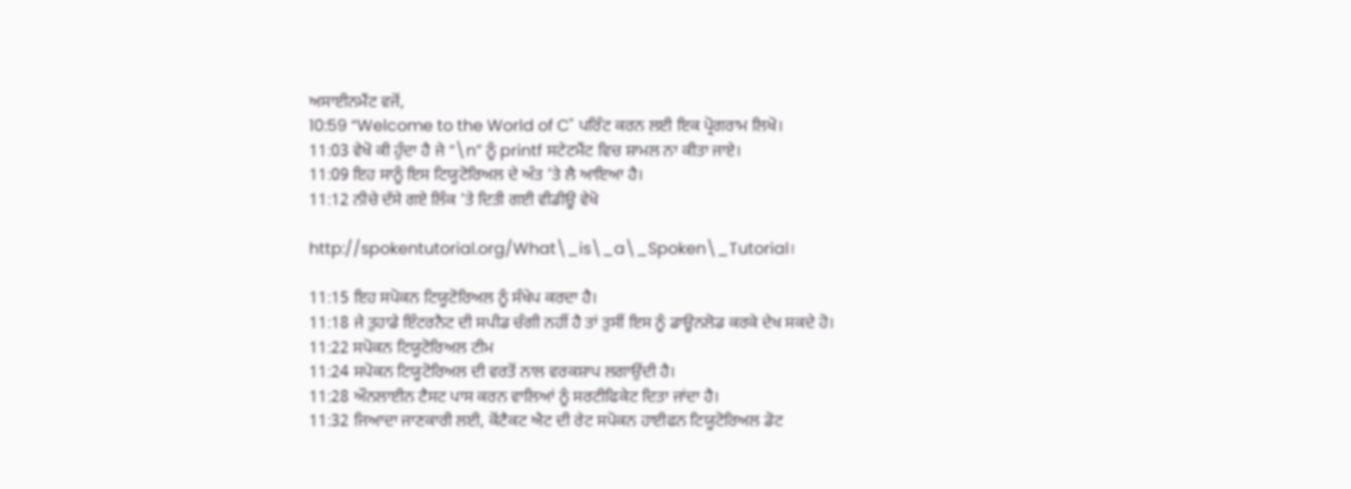ਅਸਾਈਨਮੈਂਟ ਵਜੋਂ,
10:59 “Welcome to the World of C" ਪਰਿੰਟ ਕਰਨ ਲਈ ਇਕ ਪ੍ਰੋਗਰਾਮ ਲਿਖੋ।
11:03 ਵੇਖੋ ਕੀ ਹੁੰਦਾ ਹੈ ਜੇ “\n” ਨੂੰ printf ਸਟੇਟਮੈਂਟ ਵਿਚ ਸ਼ਾਮਲ ਨਾ ਕੀਤਾ ਜਾਏ।
11:09 ਇਹ ਸਾਨੂੰ ਇਸ ਟਿਯੂਟੋਰਿਅਲ ਦੇ ਅੰਤ ’ਤੇ ਲੈ ਆਇਆ ਹੈ।
11:12 ਨੀਚੇ ਦੱਸੇ ਗਏ ਲਿੰਕ ’ਤੇ ਦਿਤੀ ਗਈ ਵੀਡੀਊ ਵੇਖੋ

http://spokentutorial.org/What\_is\_a\_Spoken\_Tutorial।

11:15 ਇਹ ਸਪੋਕਨ ਟਿਯੂਟੋਰਿਅਲ ਨੂੰ ਸੰਖੇਪ ਕਰਦਾ ਹੈ।
11:18 ਜੇ ਤੁਹਾਡੇ ਇੰਟਰਨੈਟ ਦੀ ਸਪੀਡ ਚੰਗੀ ਨਹੀਂ ਹੈ ਤਾਂ ਤੁਸੀਂ ਇਸ ਨੂੰ ਡਾਊਨਲੋਡ ਕਰਕੇ ਦੇਖ ਸਕਦੇ ਹੋ।
11:22 ਸਪੋਕਨ ਟਿਯੂਟੋਰਿਅਲ ਟੀਮ
11:24 ਸਪੋਕਨ ਟਿਯੂਟੋਰਿਅਲ ਦੀ ਵਰਤੋਂ ਨਾਲ ਵਰਕਸ਼ਾਪ ਲਗਾਉਂਦੀ ਹੈ।
11:28 ਔਨਲਾਈਨ ਟੈਸਟ ਪਾਸ ਕਰਨ ਵਾਲਿਆਂ ਨੂੰ ਸਰਟੀਫਿਕੇਟ ਦਿਤਾ ਜਾਂਦਾ ਹੈ।
11:32 ਜਿਆਦਾ ਜਾਣਕਾਰੀ ਲਈ, ਕੋਂਟੈਕਟ ਐਟ ਦੀ ਰੇਟ ਸਪੋਕਨ ਹਾਈਫਨ ਟਿਯੂਟੋਰਿਅਲ ਡੋਟ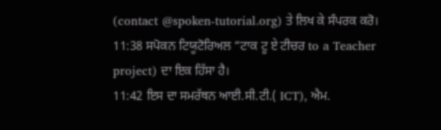(contact @spoken-tutorial.org) ਤੇ ਲਿਖ ਕੇ ਸੰਪਰਕ ਕਰੋ।
11:38 ਸਪੋਕਨ ਟਿਯੂਟੋਰਿਅਲ “ਟਾਕ ਟੂ ਏ ਟੀਚਰ to a Teacher project) ਦਾ ਇਕ ਹਿੱਸਾ ਹੈ।
11:42 ਇਸ ਦਾ ਸਮਰੱਥਨ ਆਈ.ਸੀ.ਟੀ.( ICT), ਐਮ.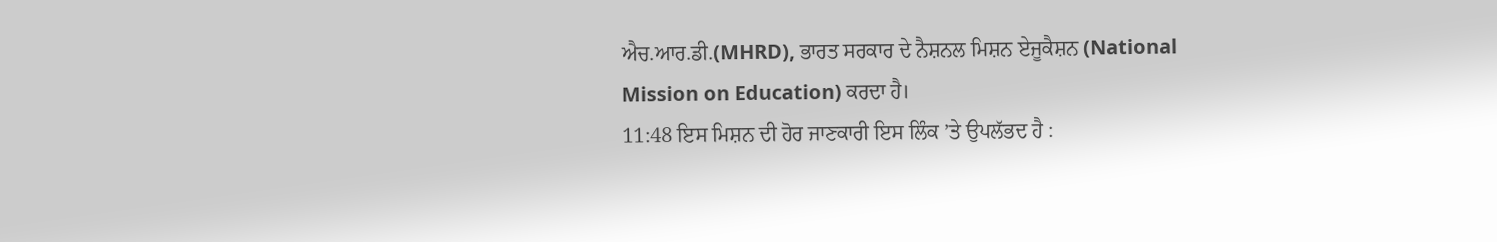ਐਚ.ਆਰ.ਡੀ.(MHRD), ਭਾਰਤ ਸਰਕਾਰ ਦੇ ਨੈਸ਼ਨਲ ਮਿਸ਼ਨ ਏਜੂਕੈਸ਼ਨ (National Mission on Education) ਕਰਦਾ ਹੈ।
11:48 ਇਸ ਮਿਸ਼ਨ ਦੀ ਹੋਰ ਜਾਣਕਾਰੀ ਇਸ ਲਿੰਕ ’ਤੇ ਉਪਲੱਭਦ ਹੈ :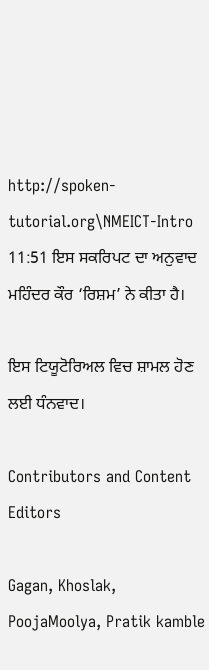http://spoken-tutorial.org\NMEICT-Intro
11:51 ਇਸ ਸਕਰਿਪਟ ਦਾ ਅਨੁਵਾਦ ਮਹਿੰਦਰ ਕੌਰ ‘ਰਿਸ਼ਮ’ ਨੇ ਕੀਤਾ ਹੈ।

ਇਸ ਟਿਯੂਟੋਰਿਅਲ ਵਿਚ ਸ਼ਾਮਲ ਹੋਣ ਲਈ ਧੰਨਵਾਦ।

Contributors and Content Editors

Gagan, Khoslak, PoojaMoolya, Pratik kamble